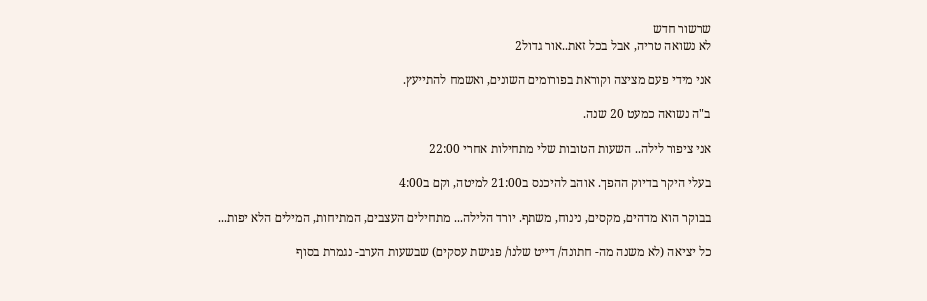שרשור חדש
לא נשואה טריה, אבל בכל זאת..אור גדול2

אני מידי פעם מציצה וקוראת בפורומים השונים, ואשמח להתייעץ.

ב"ה נשואה כמעט 20 שנה.

אני ציפור לילה.. השעות הטובות שלי מתחילות אחרי 22:00

בעלי היקר בדיוק ההפך. אוהב להיכנס ב21:00 למיטה, וקם ב4:00

בבוקר הוא מדהים, מקסים, נינוח, משתף. יורד הלילה... מתחילים העצבים, המתיחות, המילים הלא יפות...

כל יציאה (לא משנה מה- חתונה/ דייט שלנו/ פגישת עסקים) שבשעות הערב- נגמרת בסוף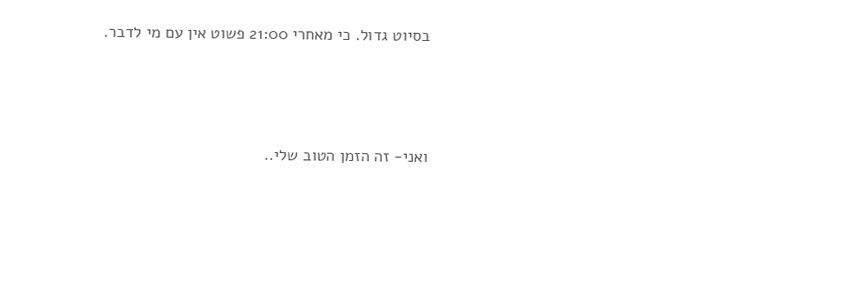בסיוט גדול. כי מאחרי 21:00 פשוט אין עם מי לדבר.



ואני- זה הזמן הטוב שלי..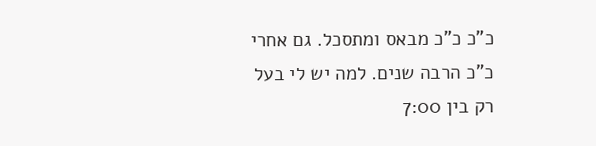כ"כ כ"כ מבאס ומתסכל. גם אחרי כ"כ הרבה שנים. למה יש לי בעל רק בין 7:00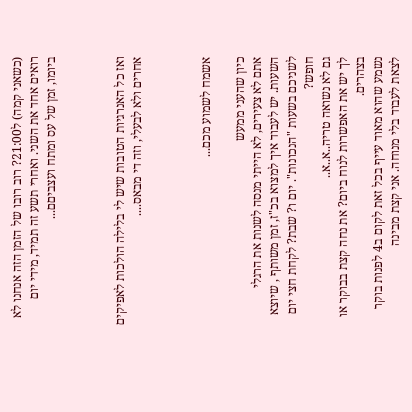(כשאני קמה) ל21:00? רוב רובו של הזמן הזה אנחנו לא רואים אחד את השני. ואחרי תשע זה תמיד, מידי יום ביומו, זמן של עס ומתח ועצביםם...



ואז כל האנרגיות הטובות שיש לי בלילה הולכות לאפיקים אחרים ולא לבעלי, וזה די מבאס....



אשמח לשמוע מכם...

כיון שהעני ממעש
אתם לא צעירים, לא הייתי מנסה לשנות את הרגלי השעות. יש לעבוד איך למצוא בכ"ז, זמן משותף , שיוצא לשניכם בשעות "הנכונות". יום ו? שבת? לקחת חצי יום חופש?
גם לא נשואה טריה..א..א..
לך יש את האפשרות לנוח ביום? את נחה קצת בבוקר או בצהרים.
נשמע שהוא מאוד עייף בכל זאת לקום ב4 לפנות בוקר לצאת לעבוד בלי מנוחה. אני קצת מבינה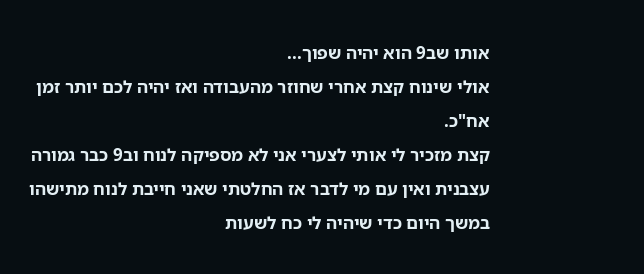אותו שב9 הוא יהיה שפוך...
אולי שינוח קצת אחרי שחוזר מהעבודה ואז יהיה לכם יותר זמן אח"כ.
קצת מזכיר לי אותי לצערי אני לא מספיקה לנוח וב9 כבר גמורה עצבנית ואין עם מי לדבר אז החלטתי שאני חייבת לנוח מתישהו במשך היום כדי שיהיה לי כח לשעות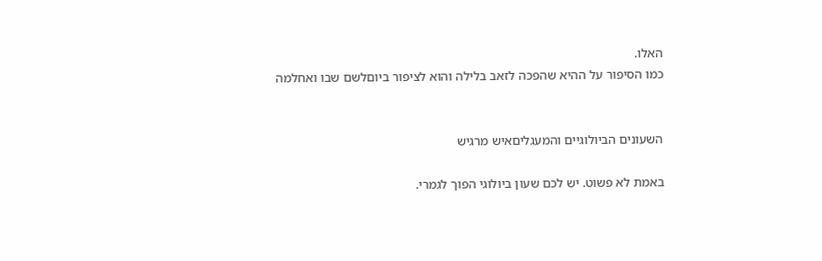האלו.
כמו הסיפור על ההיא שהפכה לזאב בלילה והוא לציפור ביוםלשם שבו ואחלמה


השעונים הביולוגיים והמעגליםאיש מרגיש

באמת לא פשוט. יש לכם שעון ביולוגי הפוך לגמרי.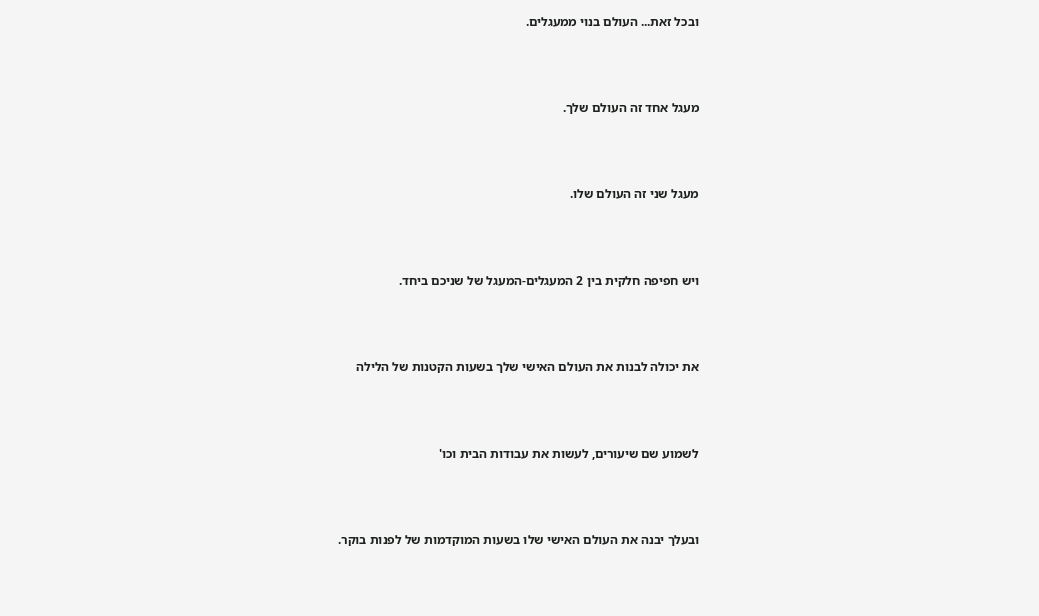ובכל זאת... העולם בנוי ממעגלים.



מעגל אחד זה העולם שלך.



מעגל שני זה העולם שלו.



ויש חפיפה חלקית בין 2 המעגלים-המעגל של שניכם ביחד.



את יכולה לבנות את העולם האישי שלך בשעות הקטנות של הלילה



לשמוע שם שיעורים, לעשות את עבודות הבית וכו'



ובעלך יבנה את העולם האישי שלו בשעות המוקדמות של לפנות בוקר.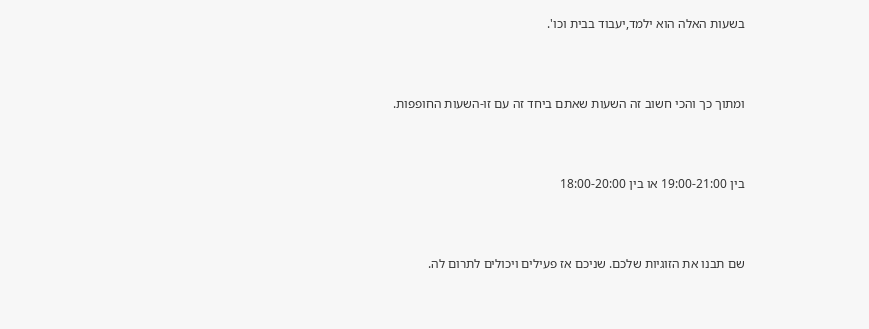בשעות האלה הוא ילמד,יעבוד בבית וכו'.



ומתוך כך והכי חשוב זה השעות שאתם ביחד זה עם זו-השעות החופפות.



בין 19:00-21:00 או בין 18:00-20:00



שם תבנו את הזוגיות שלכם. שניכם אז פעילים ויכולים לתרום לה.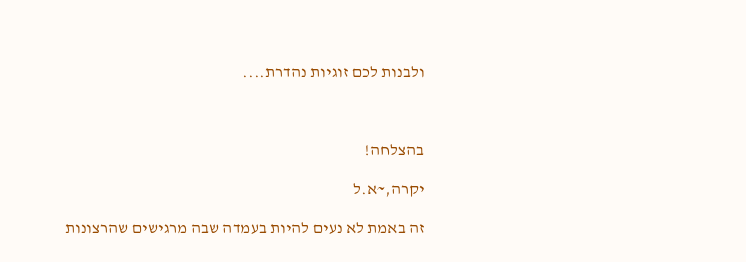ולבנות לכם זוגיות נהדרת....



בהצלחה!

יקרה,~א.ל

זה באמת לא נעים להיות בעמדה שבה מרגישים שהרצונות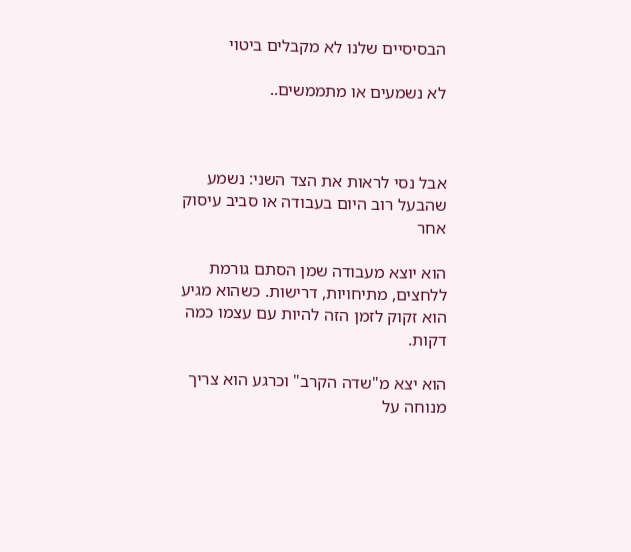הבסיסיים שלנו לא מקבלים ביטוי

לא נשמעים או מתממשים..



אבל נסי לראות את הצד השני: נשמע שהבעל רוב היום בעבודה או סביב עיסוק אחר

הוא יוצא מעבודה שמן הסתם גורמת ללחצים, מתיחויות, דרישות. כשהוא מגיע הוא זקוק לזמן הזה להיות עם עצמו כמה דקות.

הוא יצא מ"שדה הקרב" וכרגע הוא צריך מנוחה על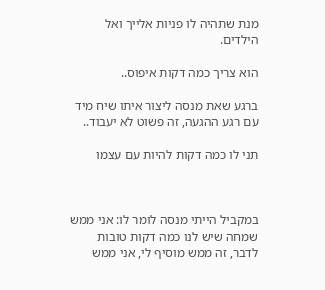מנת שתהיה לו פניות אלייך ואל הילדים.

הוא צריך כמה דקות איפוס..

ברגע שאת מנסה ליצור איתו שיח מיד עם רגע ההגעה, זה פשוט לא יעבוד..

תני לו כמה דקות להיות עם עצמו



במקביל הייתי מנסה לומר לו: אני ממש שמחה שיש לנו כמה דקות טובות לדבר, זה ממש מוסיף לי, אני ממש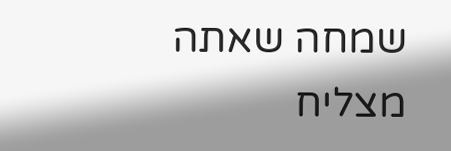שמחה שאתה מצליח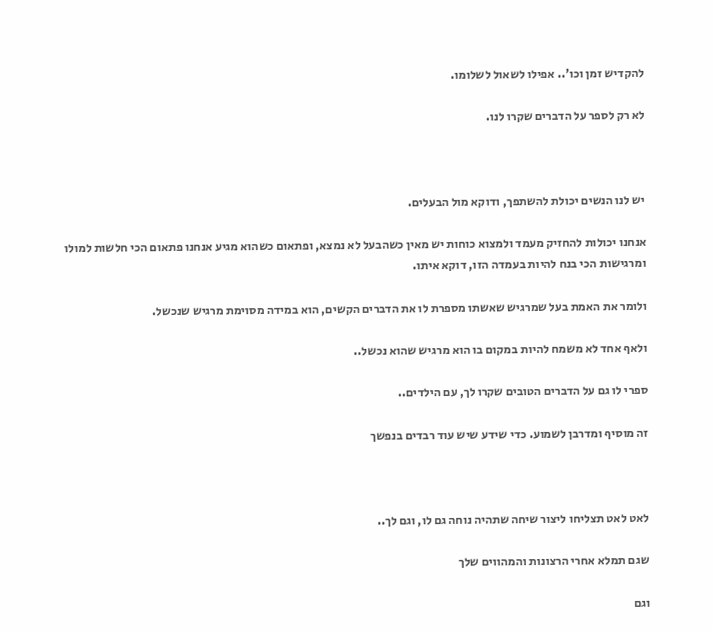להקדיש זמן וכו'.. אפילו לשאול לשלומו.

לא רק לספר על הדברים שקרו לנו.



יש לנו הנשים יכולת להשתפך, ודוקא מול הבעלים.

אנחנו יכולות להחזיק מעמד ולמצוא כוחות יש מאין כשהבעל לא נמצא, ופתאום כשהוא מגיע אנחנו פתאום הכי חלשות למולו ומרגישות הכי בנח להיות בעמדה הזו, דוקא איתו.

ולומר את האמת בעל שמרגיש שאשתו מספרת לו את הדברים הקשים, הוא במידה מסוימת מרגיש שנכשל.

ולאף אחד לא משמח להיות במקום בו הוא מרגיש שהוא נכשל..

ספרי לו גם על הדברים הטובים שקרו לך, עם הילדים..

זה מוסיף ומדרבן לשמוע. כדי שידע שיש עוד רבדים בנפשך



לאט לאט תצליחו ליצור שיחה שתהיה נוחה גם לו, וגם לך..

שגם תמלא אחרי הרצונות והמהווים שלך

וגם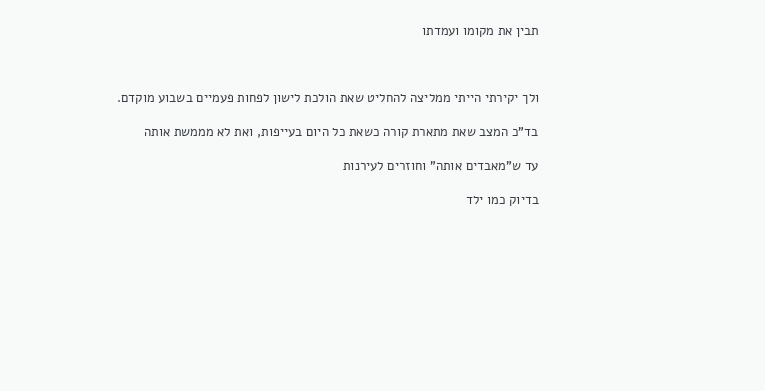תבין את מקומו ועמדתו



ולך יקירתי הייתי ממליצה להחליט שאת הולכת לישון לפחות פעמיים בשבוע מוקדם.

בד"כ המצב שאת מתארת קורה כשאת כל היום בעייפות, ואת לא מממשת אותה

עד ש"מאבדים אותה" וחוזרים לעירנות

בדיוק כמו ילד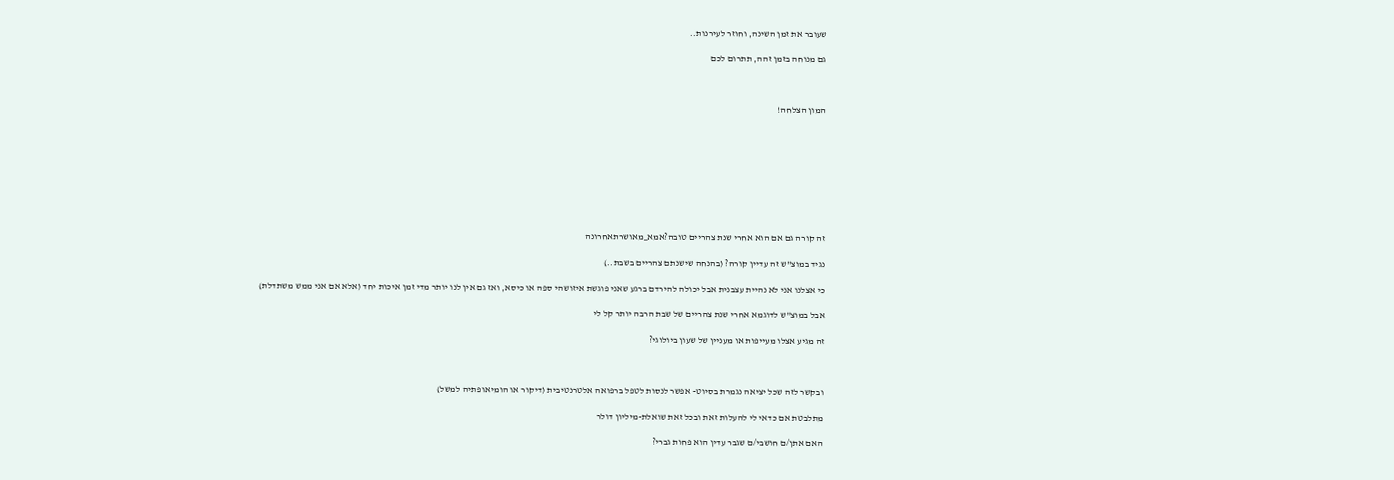שעובר את זמן השינה, וחוזר לעירנות..

גם מנוחה בזמן זהה, תתרום לכם



המון הצלחה!









זה קורה גם אם הוא אחרי שנת צהריים טובה?אמא_מאושרתאחרונה

נגיד במוצ"ש זה עדיין קורה? (בהנחה שישנתם צהריים בשבת..)

כי אצלנו אני לא נהיית עצבנית אבל יכולה להירדם ברגע שאני פוגשת איזושהי ספה או כיסא, ואז גם אין לנו יותר מדי זמן איכות יחד (אלא אם אני ממש משתדלת)

אבל במוצ"ש לדוגמא אחרי שנת צהריים של שבת הרבה יותר קל לי

זה מגיע אצלו מעייפות או מעניין של שעון ביולוגי?



ובקשר לזה שכל יציאה נגמרת בסיוט- אפשר לנסות לטפל ברפואה אלטרנטיבית (דיקור או הומיאופתיה למשל)

מתלבטת אם כדאי לי להעלות זאת ובכל זאת שואלת-מיליון דולר

האם אתן/ם חושבי/ם שגבר עדין הוא פחות גברי?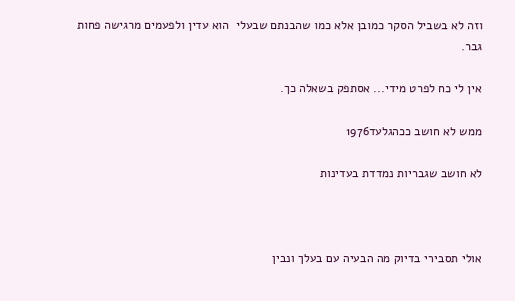וזה לא בשביל הסקר כמובן אלא כמו שהבנתם שבעלי  הוא עדין ולפעמים מרגישה פחות גבר.

אין לי כח לפרט מידי... אסתפק בשאלה כך.

ממש לא חושב ככהגלעד1976

לא חושב שגבריות נמדדת בעדינות



אולי תסבירי בדיוק מה הבעיה עם בעלך ונבין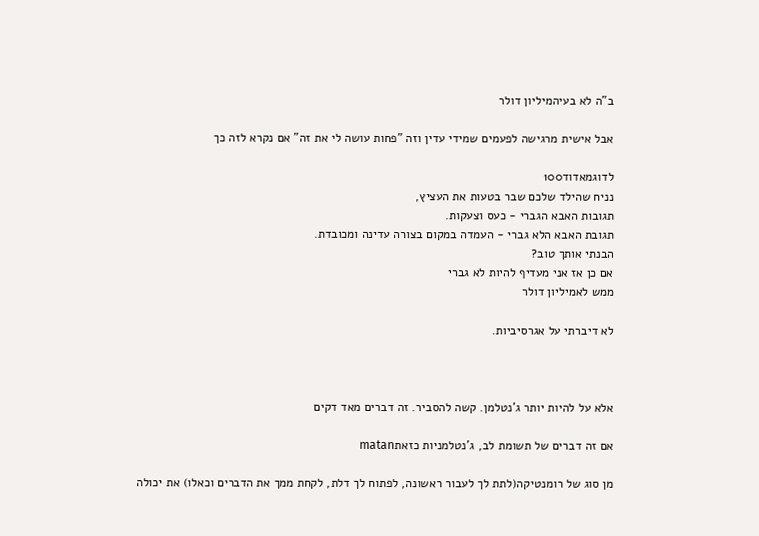ב"ה לא בעיהמיליון דולר

אבל אישית מרגישה לפעמים שמידי עדין וזה "פחות עושה לי את זה" אם נקרא לזה כך

לדוגמאדוד100
נניח שהילד שלכם שבר בטעות את העציץ,
תגובות האבא הגברי - כעס וצעקות.
תגובת האבא הלא גברי - העמדה במקום בצורה עדינה ומכובדת.
הבנתי אותך טוב?
אם כן אז אני מעדיף להיות לא גברי
ממש לאמיליון דולר

לא דיברתי על אגרסיביות.



אלא על להיות יותר ג'נטלמן. קשה להסביר. זה דברים מאד דקים

אם זה דברים של תשומת לב, ג'נטלמניות כזאתmatan

מן סוג של רומנטיקה(לתת לך לעבור ראשונה, לפתוח לך דלת, לקחת ממך את הדברים וכאלו) את יכולה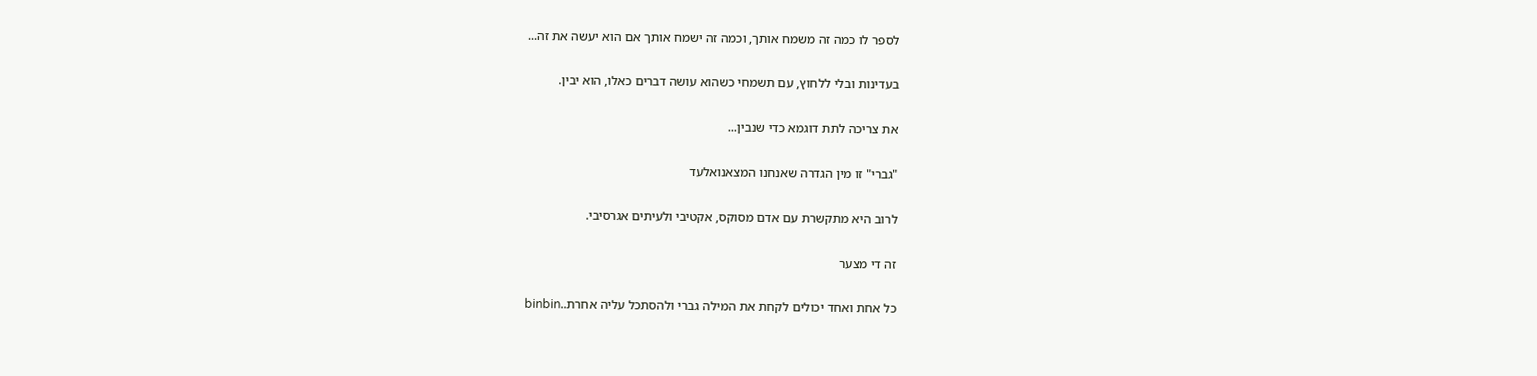לספר לו כמה זה משמח אותך, וכמה זה ישמח אותך אם הוא יעשה את זה...

בעדינות ובלי ללחוץ, עם תשמחי כשהוא עושה דברים כאלו, הוא יבין.

את צריכה לתת דוגמא כדי שנבין...

"גברי" זו מין הגדרה שאנחנו המצאנואלעד

לרוב היא מתקשרת עם אדם מסוקס, אקטיבי ולעיתים אגרסיבי.

זה די מצער

כל אחת ואחד יכולים לקחת את המילה גברי ולהסתכל עליה אחרת..binbin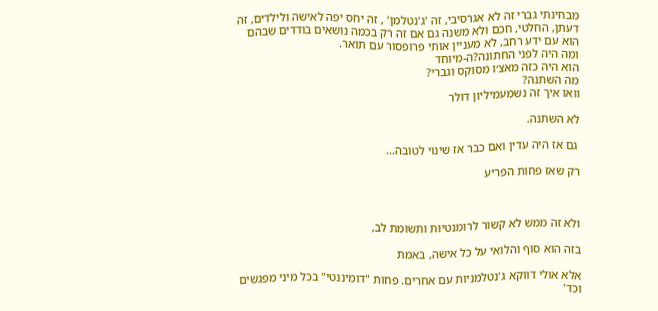מבחינתי גברי זה לא אגרסיבי, זה 'ג'נטלמן' , זה יחס יפה לאישה ולילדים, זה דעתן, החלטי, חכם ולא משנה גם אם זה רק בכמה נושאים בודדים שבהם הוא עם ידע רחב, לא מעניין אותי פרופסור עם תואר.
ומה היה לפני החתונה?ה-מיוחד
הוא היה כזה מאצ׳ו מסוקס וגברי?
מה השתנה?
וואו איך זה נשמעמיליון דולר

לא השתנה.

 גם אז היה עדין ואם כבר אז שינוי לטובה...

רק שאז פחות הפריע



ולא זה ממש לא קשור לרומנטיות ותשומת לב,

בזה הוא סוף והלואי על כל אישה, באמת

אלא אולי דווקא ג'נטלמניות עם אחרים. פחות "דומיננטי" בכל מיני מפגשים וכד'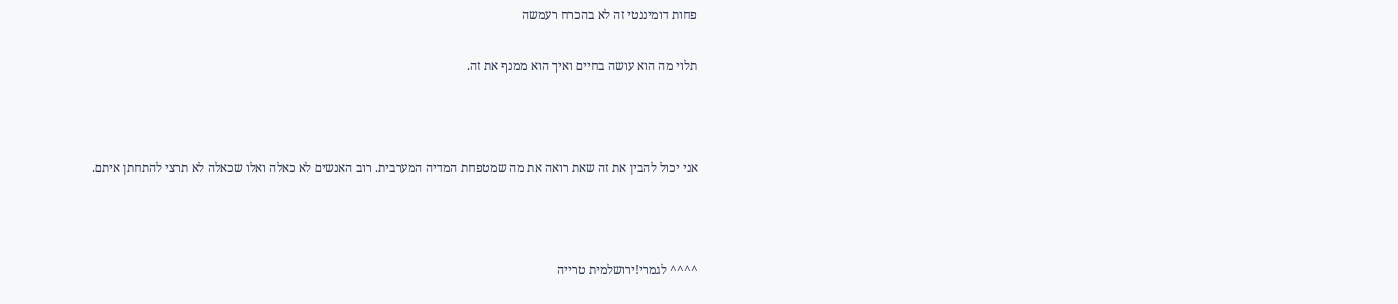פחות דומיננטי זה לא בהכרח רעמשה

תלוי מה הוא עושה בחיים ואיך הוא ממנף את זה.



אני יכול להבין את זה שאת רואה את מה שמטפחת המדיה המערבית. רוב האנשים לא כאלה ואלו שכאלה לא תרצי להתחתן איתם.



^^^^ לגמרי!ירושלמית טרייה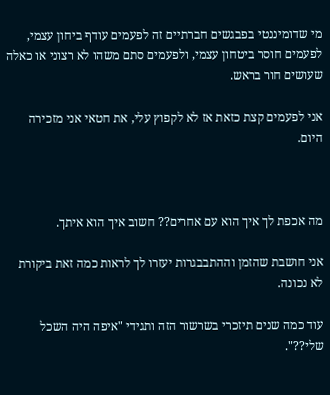מי שדומיננטי בפבגשים חברתיים זה לפעמים עודף ביחון עצמי, לפעמים חוסר ביטחון עצמי, ולפעמים סתם משהו לא רצוני או כאלה שעושים חור בראש.

אני לפעמים קצת כזאת אז לא לקפוץ עלי, את חטאי אני מזכירה היום.



מה אכפת לך איך הוא עם אחרים?? חשוב איך הוא איתך.

אני חושבת שהזמן וההתבבגרות יעזרו לך לראות כמה זאת ביקורת לא נכונה.

עוד כמה שנים תיזכרי בשרשור הזה ותגידי "איפה היה השכל שלי??".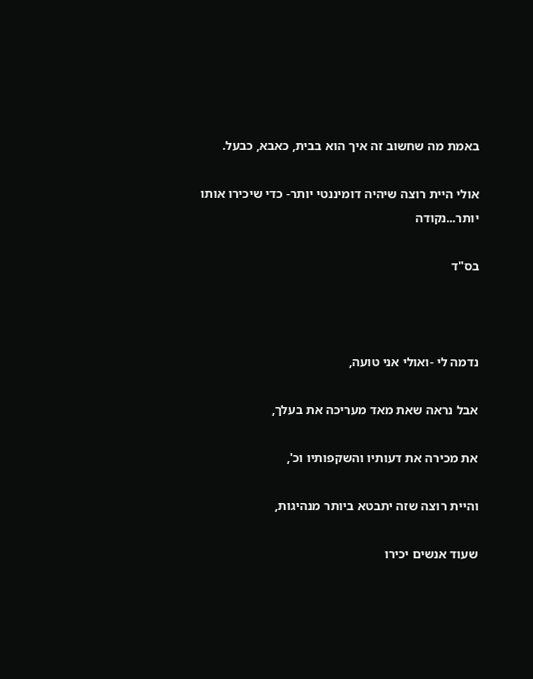באמת מה שחשוב זה איך הוא בבית, כאבא, כבעל.

אולי היית רוצה שיהיה דומיננטי יותר- כדי שיכירו אותו יותר...נקודה

בס"ד



נדמה לי -ואולי אני טועה,

אבל נראה שאת מאד מעריכה את בעלך,

את מכירה את דעותיו והשקפותיו וכ',

והיית רוצה שזה יתבטא ביותר מנהיגות,

שעוד אנשים יכירו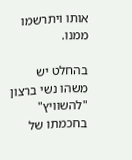אותו ויתרשמו ממנו.

בהחלט יש משהו נשי ברצון "להשוויץ" בחכמתו של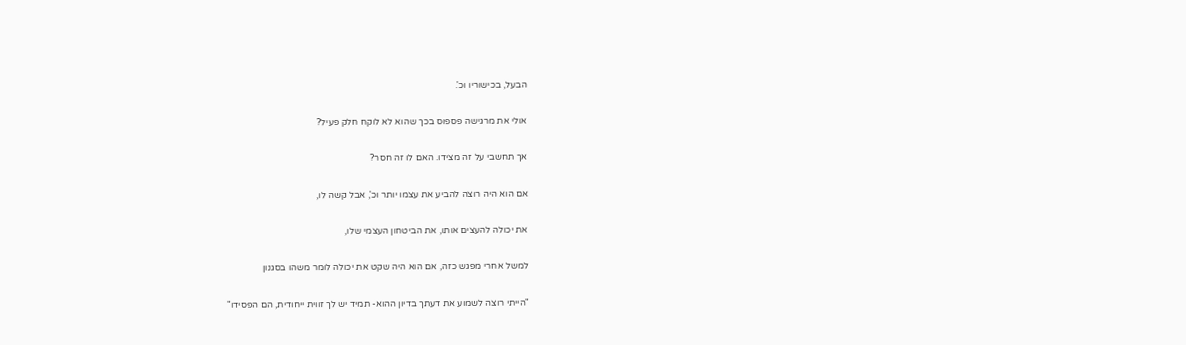הבעל, בכישוריו וכ'.

אולי את מרגישה פספוס בכך שהוא לא לוקח חלק פעיל?

אך תחשבי על זה מצידו. האם לו זה חסר?

אם הוא היה רוצה להביע את עצמו יותר וכ', אבל קשה לו,

את יכולה להעצים אותו, את הביטחון העצמי שלו,

למשל אחרי מפגש כזה, אם הוא היה שקט את יכולה לומר משהו בסגנון

"הייתי רוצה לשמוע את דעתך בדיון ההוא- תמיד יש לך זווית ייחודית, הם הפסידו"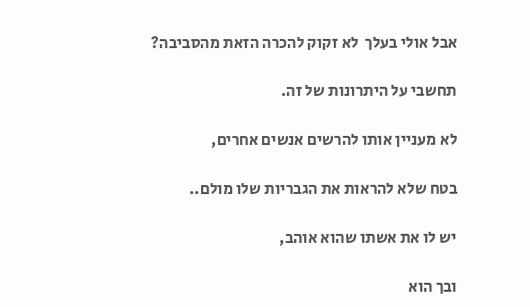אבל אולי בעלך  לא זקוק להכרה הזאת מהסביבה?

תחשבי על היתרונות של זה.

לא מעניין אותו להרשים אנשים אחרים,

בטח שלא להראות את הגבריות שלו מולם..

יש לו את אשתו שהוא אוהב,

ובך הוא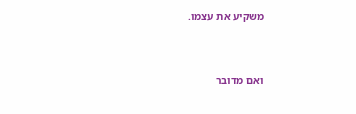משקיע את עצמו.



ואם מדובר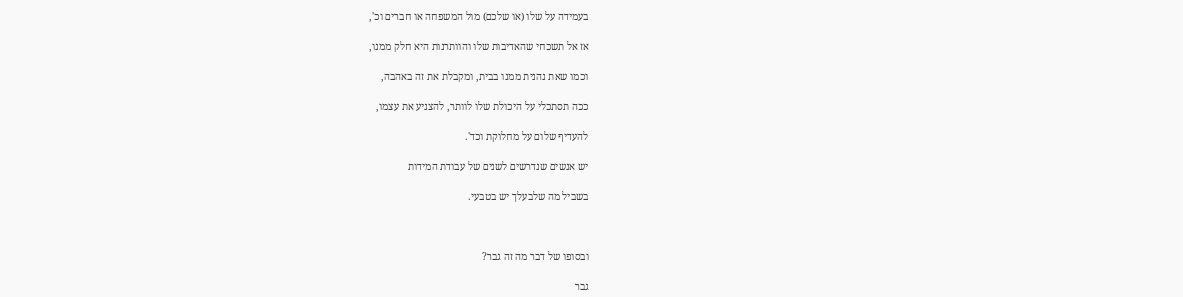בעמידה על שלו (או שלכם) מול המשפחה או חברים וכ',

אז אל תשכחי שהאדיבות שלו והוותרנות היא חלק ממנו,

וכמו שאת נהנית ממנו בבית, ומקבלת את זה באהבה,

ככה תסתכלי על היכולת שלו לוותר, להצניע את עצמו,

להעדיף שלום על מחלוקת וכד'.

יש אנשים שנדרשים לשנים של עבודת המידות

בשביל מה שלבעלך יש בטבעי.



ובסופו של דבר מה זה גבר?

גבר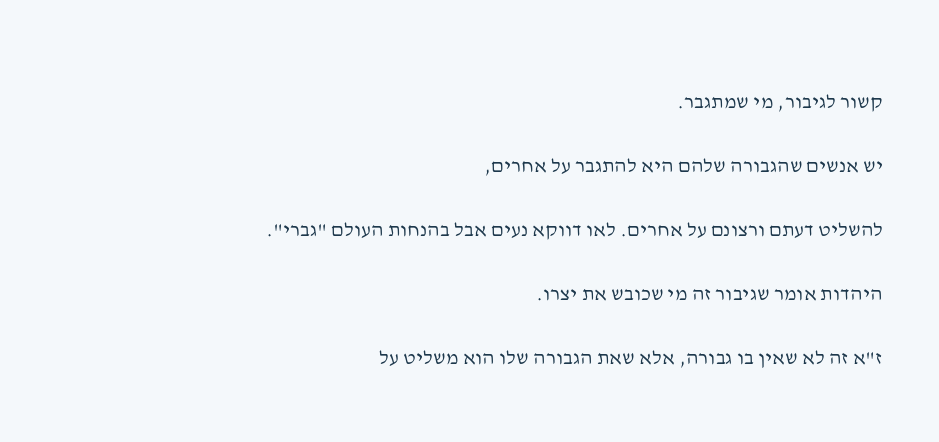קשור לגיבור, מי שמתגבר.

יש אנשים שהגבורה שלהם היא להתגבר על אחרים,

להשליט דעתם ורצונם על אחרים. לאו דווקא נעים אבל בהנחות העולם "גברי".

היהדות אומר שגיבור זה מי שכובש את יצרו.

ז"א זה לא שאין בו גבורה, אלא שאת הגבורה שלו הוא משליט על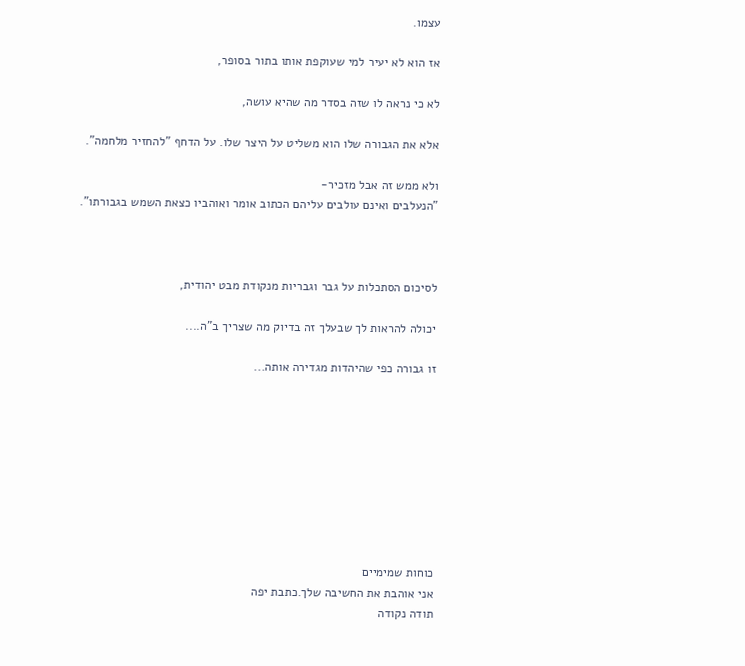עצמו.

אז הוא לא יעיר למי שעוקפת אותו בתור בסופר,

לא כי נראה לו שזה בסדר מה שהיא עושה,

אלא את הגבורה שלו הוא משליט על היצר שלו. על הדחף "להחזיר מלחמה".

ולא ממש זה אבל מזכיר-
"הנעלבים ואינם עולבים עליהם הכתוב אומר ואוהביו כצאת השמש בגבורתו".



לסיכום הסתכלות על גבר וגבריות מנקודת מבט יהודית,

יכולה להראות לך שבעלך זה בדיוק מה שצריך ב"ה....

זו גבורה כפי שהיהדות מגדירה אותה...









כוחות שמימיים
אני אוהבת את החשיבה שלך.כתבת יפה
תודה נקודה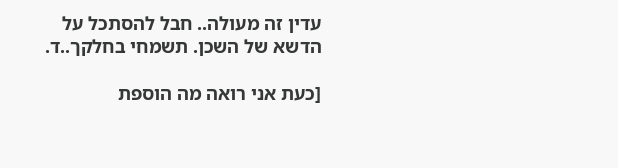עדין זה מעולה.. חבל להסתכל על הדשא של השכן. תשמחי בחלקך..ד.

[כעת אני רואה מה הוספת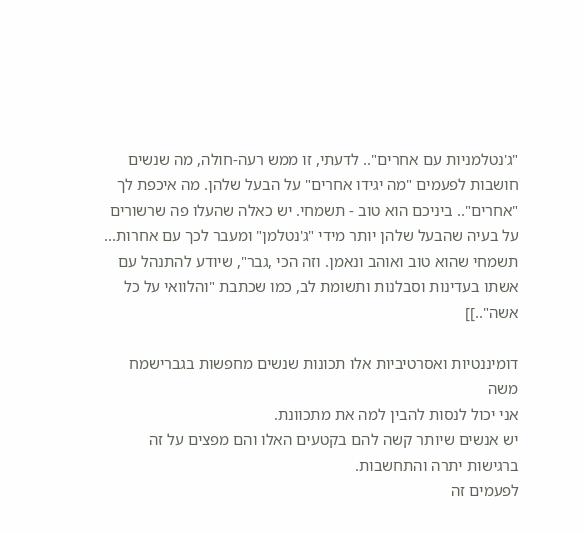"ג'נטלמניות עם אחרים".. לדעתי, זו ממש רעה-חולה, מה שנשים חושבות לפעמים "מה יגידו אחרים" על הבעל שלהן. מה איכפת לך "אחרים".. ביניכם הוא טוב - תשמחי. יש כאלה שהעלו פה שרשורים על בעיה שהבעל שלהן יותר מידי "ג'נטלמן" ומעבר לכך עם אחרות... תשמחי שהוא טוב ואוהב ונאמן. וזה הכי ,גבר", שיודע להתנהל עם אשתו בעדינות וסבלנות ותשומת לב, כמו שכתבת "והלוואי על כל אשה"..]]

דומיננטיות ואסרטיביות אלו תכונות שנשים מחפשות בגברישמח משה
אני יכול לנסות להבין למה את מתכוונת.
יש אנשים שיותר קשה להם בקטעים האלו והם מפצים על זה ברגישות יתרה והתחשבות.
לפעמים זה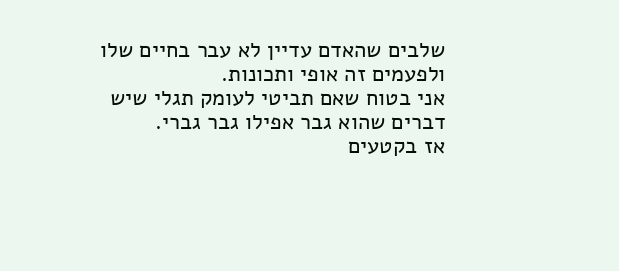שלבים שהאדם עדיין לא עבר בחיים שלו ולפעמים זה אופי ותכונות.
אני בטוח שאם תביטי לעומק תגלי שיש דברים שהוא גבר אפילו גבר גברי.
אז בקטעים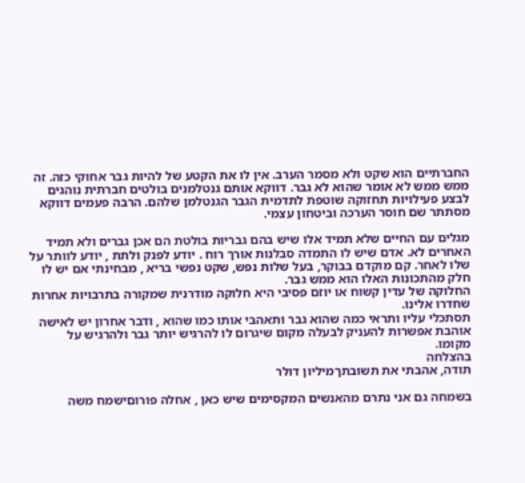החברתיים הוא שקט ולא מסמר הערב. אין לו את הקטע של להיות גבר אחוקי כזה. זה ממש ממש לא אומר שהוא לא גבר. דווקא אותם גנטלמנים בולטים חברתית נוהגים לבצע פעילויות תחזוקה שוטפת לתדמית הגבר הגנטלמן שלהם. הרבה פעמים דווקא מסתתר שם חוסר הערכה וביטחון עצמי.

מגלים עם החיים שלא תמיד אלו שיש בהם גבריות בולטת הם אכן גברים ולא תמיד האחרים לא. אדם שיש לו התמדה סבלנות אורך רוח . יודע לפנק ולתת , יודע לוותר על שלו לאחר. קם מוקדם בבוקר, בעל שלות נפש, שקט נפשי בריא , מבחינתי אם יש לו חלק מהתכונות האלו הוא ממש גבר.
החלוקה של עדין קשוח או יוזם פסיבי היא חלוקה מודרנית שמקורה בתרבויות אחרות שחדרו אלינו.
תסתכלי עליו ותראי כמה שהוא גבר ותאהבי אותו כמו שהוא , ודבר אחרון יש לאישה אוהבת אפשרות להעניק לבעלה מקום שיגרום לו להרגיש יותר גבר ולהרגיש על מקומו.
בהצלחה
תודה, אהבתי את תשובתךמיליון דולר

בשמחה גם אני נתרם מהאנשים המקסימים שיש כאן , אחלה פורוםישמח משה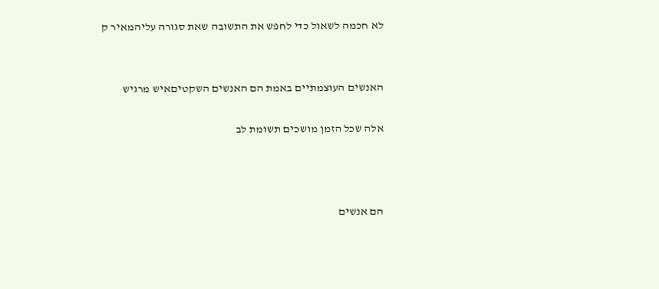לא חכמה לשאול כדי לחפש את התשובה שאת סגורה עליהמאיר ק


האנשים העוצמתיים באמת הם האנשים השקטיםאיש מרגיש

אלה שכל הזמן מושכים תשומת לב



הם אנשים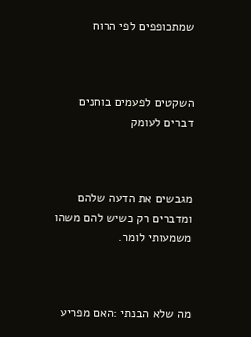שמתכופפים לפי הרוח



השקטים לפעמים בוחנים דברים לעומק



מגבשים את הדעה שלהם ומדברים רק כשיש להם משהו משמעותי לומר.



מה שלא הבנתי :האם מפריע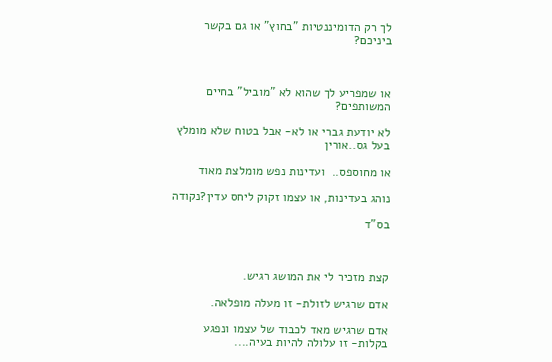לך רק הדומיננטיות "בחוץ" או גם בקשר ביניכם?



או שמפריע לך שהוא לא "מוביל" בחיים המשותפים?

לא יודעת גברי או לא- אבל בטוח שלא מומלץ בעל גס..אורין

או מחוספס..  ועדינות נפש מומלצת מאוד

נוהג בעדינות, או עצמו זקוק ליחס עדין?נקודה

בס"ד



קצת מזכיר לי את המושג רגיש.

אדם שרגיש לזולת- זו מעלה מופלאה.

אדם שרגיש מאד לכבוד של עצמו ונפגע בקלות- זו עלולה להיות בעיה....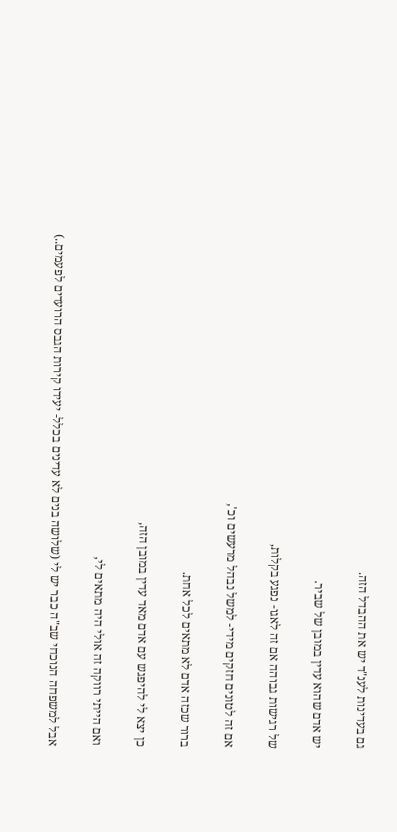גם בעדינות לענ"ד יש את ההבדל הזה.

יש אדם שהוא עדין במובן של שביר.

של רגישות גבוהה אם זה לאגו- נפגע בקלות,

אם זה לטונים חזקים מידי- למשל נבהל מרעשים וכ',

ברור שכזה אדם לא מתאים לכל אחת.

כן יצא לי להיפגש עם אדם מאד עדין במובן הזה,

ואם הייתי רווקה זה אולי היה מתאים לי,

אבל למשפחה הנוכחי שב"ה כבר יש לי (שלושה בנים לא עדינים בכלל- יעידו קירות הגבס הרועדים לפעמים..)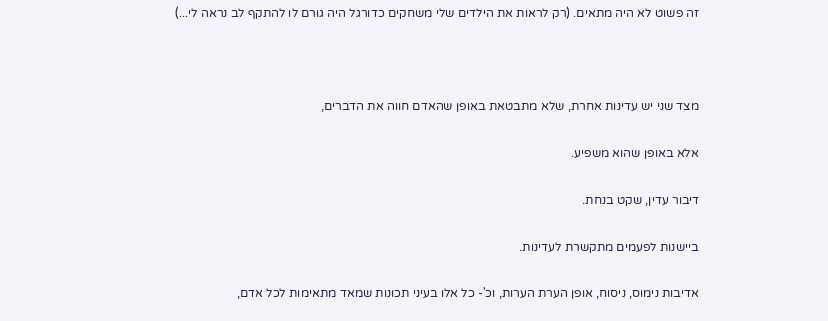זה פשוט לא היה מתאים. (רק לראות את הילדים שלי משחקים כדורגל היה גורם לו להתקף לב נראה לי...)



מצד שני יש עדינות אחרת, שלא מתבטאת באופן שהאדם חווה את הדברים,

אלא באופן שהוא משפיע.

דיבור עדין, שקט בנחת.

ביישנות לפעמים מתקשרת לעדינות.

אדיבות נימוס, ניסוח, אופן הערת הערות, וכ'- כל אלו בעיני תכונות שמאד מתאימות לכל אדם,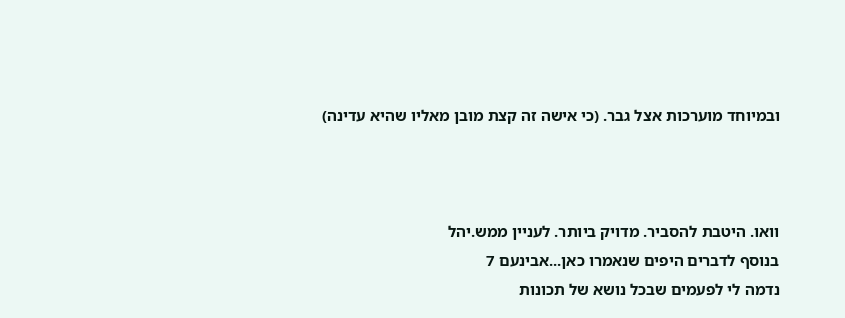ובמיוחד מוערכות אצל גבר. (כי אישה זה קצת מובן מאליו שהיא עדינה)



וואו. היטבת להסביר. מדויק ביותר. לעניין ממש.יהל
בנוסף לדברים היפים שנאמרו כאן...אבינעם 7
נדמה לי לפעמים שבכל נושא של תכונות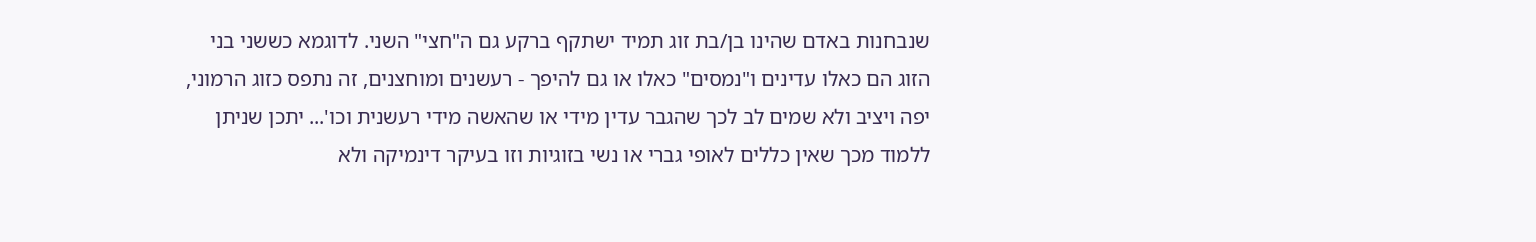שנבחנות באדם שהינו בן/בת זוג תמיד ישתקף ברקע גם ה"חצי" השני. לדוגמא כששני בני הזוג הם כאלו עדינים ו"נמסים" כאלו או גם להיפך - רעשנים ומוחצנים, זה נתפס כזוג הרמוני, יפה ויציב ולא שמים לב לכך שהגבר עדין מידי או שהאשה מידי רעשנית וכו'... יתכן שניתן ללמוד מכך שאין כללים לאופי גברי או נשי בזוגיות וזו בעיקר דינמיקה ולא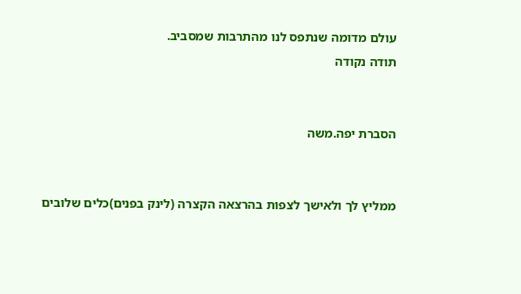עולם מדומה שנתפס לנו מהתרבות שמסביב.
תודה נקודה


הסברת יפה.משה


ממליץ לך ולאישך לצפות בהרצאה הקצרה (לינק בפנים)כלים שלובים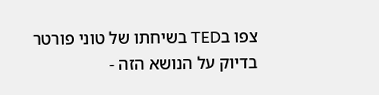צפו בTED בשיחתו של טוני פורטר בדיוק על הנושא הזה -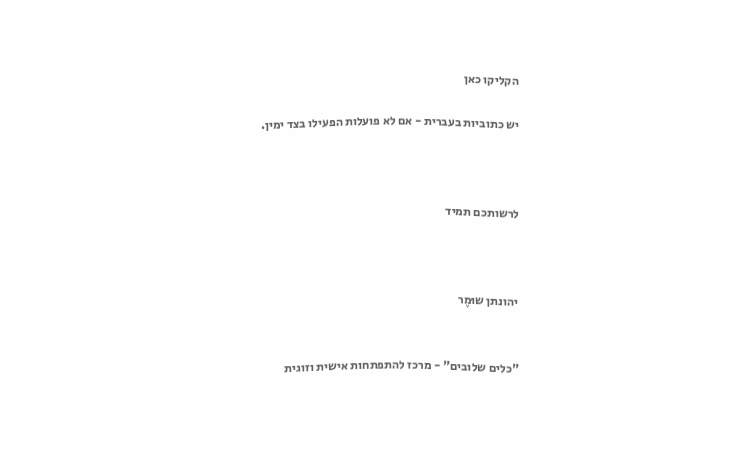הקליקו כאן

יש כתוביות בעברית - אם לא פועלות הפעילו בצד ימין.



לרשותכם תמיד



יהונתן שוּמֶר


"כלים שלובים" - מרכז להתפתחות אישית וזוגית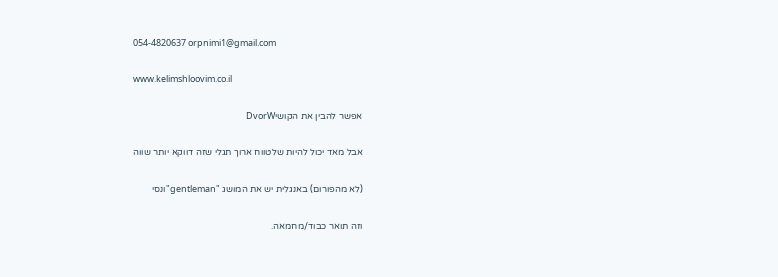054-4820637 orpnimi1@gmail.com

www.kelimshloovim.co.il

אפשר להבין את הקושיDvorW

אבל מאד יכול להיות שלטווח ארוך תגלי שזה דווקא יותר שווה

(לא מהפורום) באנגלית יש את המושג "gentleman"ונסי

וזה תואר כבוד/מחמאה.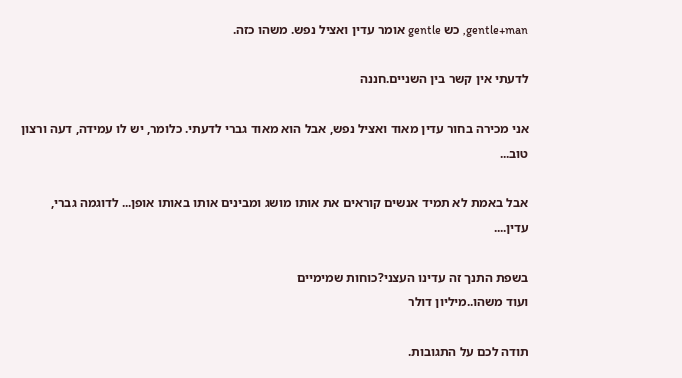gentle+man, כש gentle אומר עדין ואציל נפש. משהו כזה.

לדעתי אין קשר בין השניים.חננה

אני מכירה בחור עדין מאוד ואציל נפש, אבל הוא מאוד גברי לדעתי. כלומר, יש לו עמידה, דעה ורצון טוב...

אבל באמת לא תמיד אנשים קוראים את אותו מושג ומבינים אותו באותו אופן... לדוגמה גברי, עדין....

בשפת התנך זה עדינו העצני?כוחות שמימיים
ועוד משהו..מיליון דולר

תודה לכם על התגובות.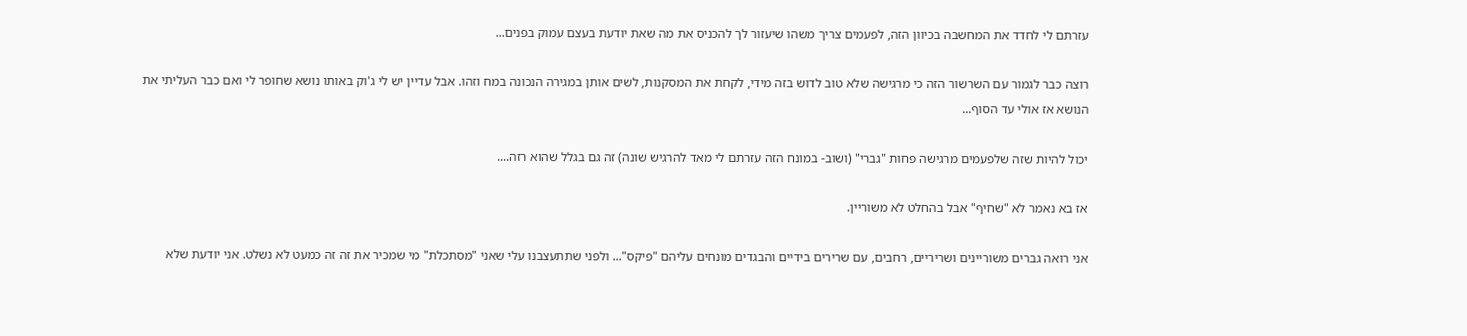עזרתם לי לחדד את המחשבה בכיוון הזה, לפעמים צריך משהו שיעזור לך להכניס את מה שאת יודעת בעצם עמוק בפנים...

רוצה כבר לגמור עם השרשור הזה כי מרגישה שלא טוב לדוש בזה מידי, לקחת את המסקנות, לשים אותן במגירה הנכונה במח וזהו. אבל עדיין יש לי ג'וק באותו נושא שחופר לי ואם כבר העליתי את הנושא אז אולי עד הסוף...

יכול להיות שזה שלפעמים מרגישה פחות "גברי" (ושוב- במונח הזה עזרתם לי מאד להרגיש שונה) זה גם בגלל שהוא רזה....

אז בא נאמר לא "שחיף" אבל בהחלט לא משוריין.

אני רואה גברים משוריינים ושריריים, רחבים, עם שרירים בידיים והבגדים מונחים עליהם "פיקס"... ולפני שתתעצבנו עלי שאני "מסתכלת" מי שמכיר את זה זה כמעט לא נשלט. אני יודעת שלא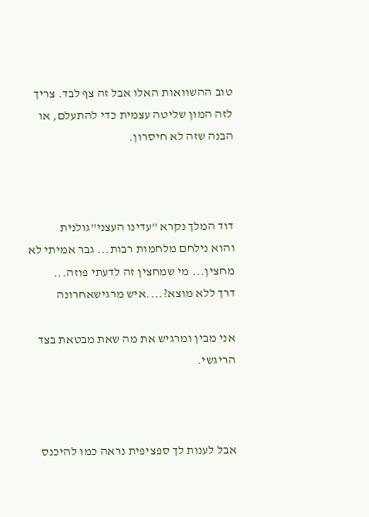טוב ההשוואות האלו אבל זה צף לבד. צריך לזה המון שליטה עצמית כדי להתעלם, או הבנה שזה לא חיסרון.



דוד המלך נקרא "עדינו העצני"גולנית
והוא נילחם מלחמות רבות... גבר אמיתי לא מחצין... מי שמחצין זה לדעתי פוזה...
דרך ללא מוצא?....איש מרגישאחרונה

אני מבין ומרגיש את מה שאת מבטאת בצד הריגשי.



אבל לענות לך ספציפית נראה כמו להיכנס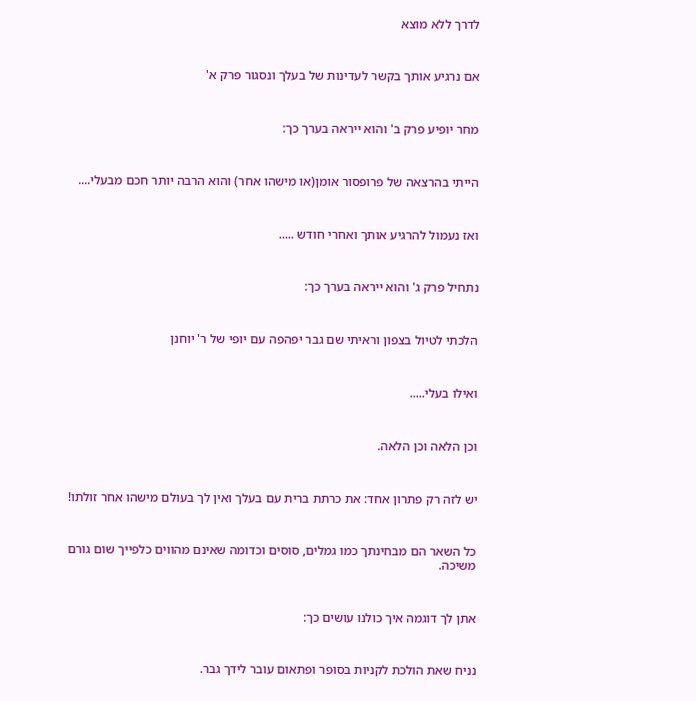לדרך ללא מוצא



אם נרגיע אותך בקשר לעדינות של בעלך ונסגור פרק א'



מחר יופיע פרק ב' והוא ייראה בערך כך:



הייתי בהרצאה של פרופסור אומן(או מישהו אחר) והוא הרבה יותר חכם מבעלי....



ואז נעמול להרגיע אותך ואחרי חודש .....



נתחיל פרק ג' והוא ייראה בערך כך:



הלכתי לטיול בצפון וראיתי שם גבר יפהפה עם יופי של ר' יוחנן



ואילו בעלי.....



וכן הלאה וכן הלאה.



יש לזה רק פתרון אחד: את כרתת ברית עם בעלך ואין לך בעולם מישהו אחר זולתו!



כל השאר הם מבחינתך כמו גמלים, סוסים וכדומה שאינם מהווים כלפייך שום גורם משיכה.



אתן לך דוגמה איך כולנו עושים כך:



נניח שאת הולכת לקניות בסופר ופתאום עובר לידך גבר.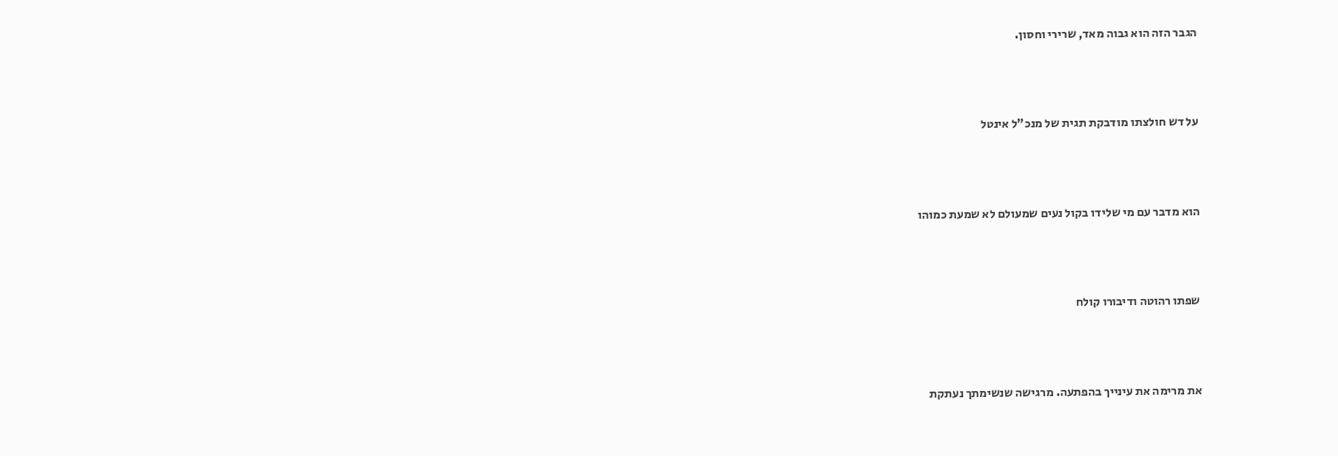הגבר הזה הוא גבוה מאד, שרירי וחסון.



על דש חולצתו מודבקת תגית של מנכ"ל אינטל



הוא מדבר עם מי שלידו בקול נעים שמעולם לא שמעת כמוהו



שפתו רהוטה ודיבורו קולח



את מרימה את עינייך בהפתעה. מרגישה שנשימתך נעתקת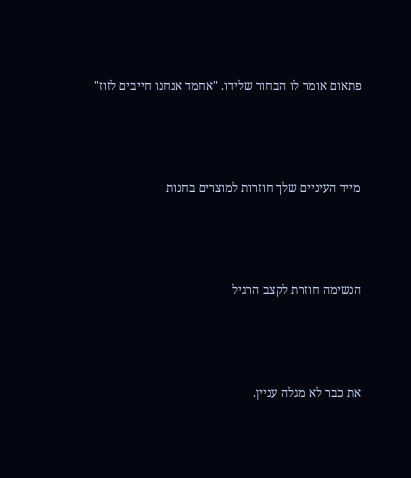פתאום אומר לו הבחור שלידו. "אחמד אנחנו חייבים לזוז"



מייד העיניים שלך חוזרות למוצרים בחנות



הנשימה חוזרת לקצב הרגיל



את כבר לא מגלה עניין.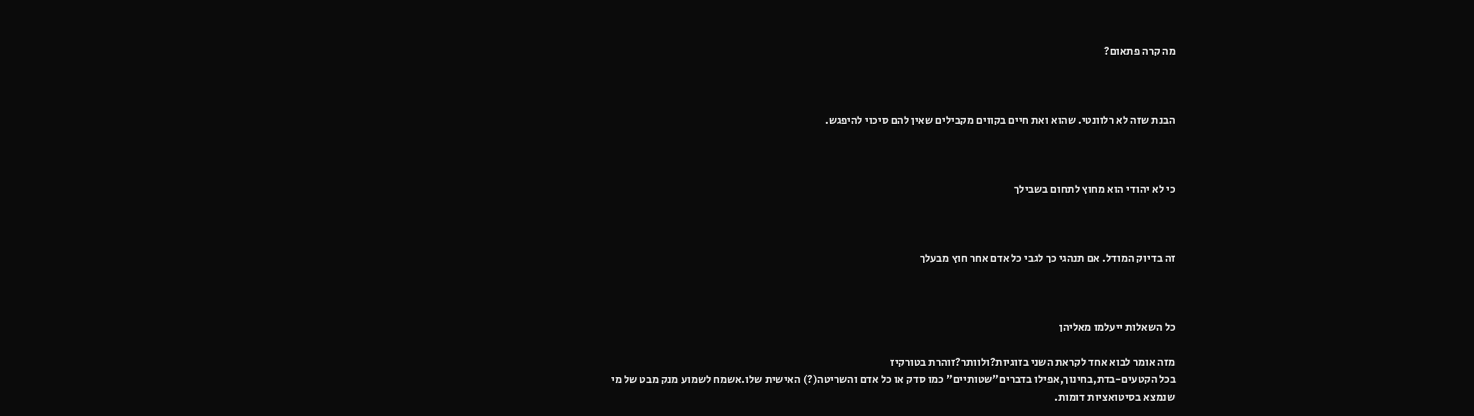מה קרה פתאום?



הבנת שזה לא רלוונטי. שהוא ואת חיים בקווים מקבילים שאין להם סיכוי להיפגש.



כי לא יהודי הוא מחוץ לתחום בשבילך



זה בדיוק המודל. אם תנהגי כך לגבי כל אדם אחר חוץ מבעלך



כל השאלות ייעלמו מאליהן

מזה אומר לבוא אחד לקראת השני בזוגיות?ולוותר?זוהרת בטורקיז
בכל הקטעים-בדת,בחינוך,אפילו בדברים"שטותיים" כמו סדק או כל אדם והשריטה(?) האישית שלו.אשמח לשמוע מנק מבט של מי שנמצא בסיטואציות דומות.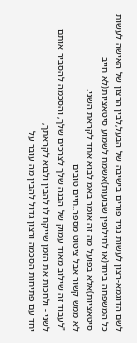לשם הדוגמא-רצון לעשות נגיד פורים בישיבה של הבעל,לבין הרצון של האישה לעשות כל המשפחה ביחד(או לחילופין שבועות)אשמח לשמוע סיטאציות(לא חייב סיטאציות)אלא בפועל מה זה אומר באמ לבוא אחד לקראת השני.
לא ממש קשור אבל ציטוט מספר..חיים טובים
"לעבוד זה שילוב מאוד עמוק של הבנה שלך לצרכים שלך, והסכמה להסביר אותם לשני - ולחכות את הזמן שייקח לו להבין ולבוא לקראתך,
יחד עם פתיחות הסכמה ורצון גדול להבין מה עובר על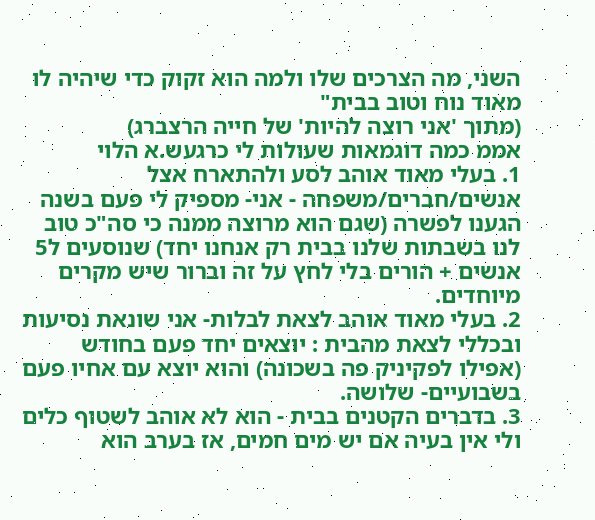השני, מה הצרכים שלו ולמה הוא זקוק כדי שיהיה לו מאוד נוח וטוב בבית"
(מתוך 'אני רוצה להיות' של חייה הרצברג)
אממ כמה דוגמאות שעולות לי כרגעש.א הלוי
1. בעלי מאוד אוהב לסע ולהתארח אצל אנשים/חברים/משפחה - אני- מספיק לי פעם בשנה
הגענו לפשרה (שגם הוא מרוצה ממנה כי סה"כ טוב לנו בשבתות שלנו בבית רק אנחנו יחד) שנוסעים ל5 אנשים + הורים בלי לחץ על זה וברור שיש מקרים מיוחדים.
2. בעלי מאוד אוהב לצאת לבלות- אני שונאת נסיעות ובכללי לצאת מהבית : יוצאים יחד פעם בחודש (אפילו לפקיניק פה בשכונה) והוא יוצא עם אחיו פעם בשבועיים- שלושה.
3. בדברים הקטנים בבית - הוא לא אוהב לשטוף כלים ולי אין בעיה אם יש מים חמים, אז בערב הוא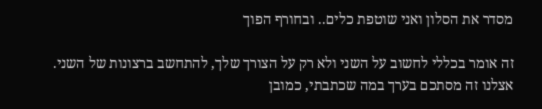מסדר את הסלון ואני שוטפת כלים.. ובחורף הפוך

זה אומר בכללי לחשוב על השני ולא רק על הצורך שלך, להתחשב ברצונות של השני.
אצלנו זה מסתכם בערך במה שכתבתי, כמובן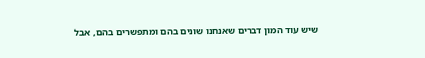שיש עוד המון דברים שאנחנו שונים בהם ומתפשרים בהם, אבל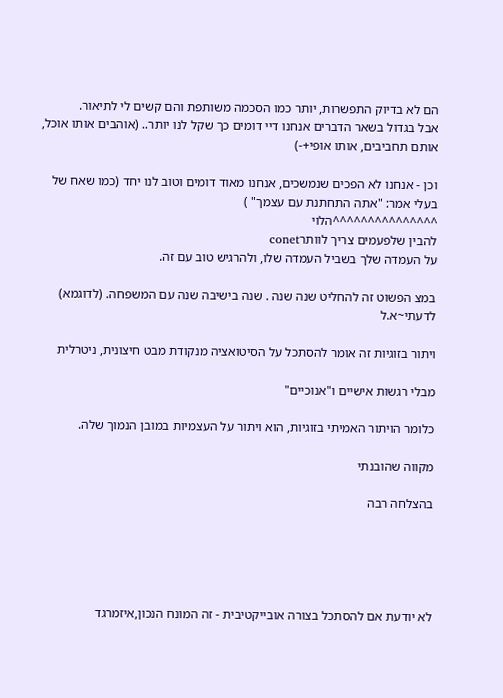הם לא בדיוק התפשרות, יותר כמו הסכמה משותפת והם קשים לי לתיאור.
אבל בגדול בשאר הדברים אנחנו דיי דומים כך שקל לנו יותר.. (אוהבים אותו אוכל, אותם תחביבים, אותו אופי+-)

וכן - אנחנו לא הפכים שנמשכים, אנחנו מאוד דומים וטוב לנו יחד (כמו שאח של בעלי אמר: "אתה התחתנת עם עצמך" )
^^^^^^^^^^^^^^^הלוי
להבין שלפעמים צריך לוותרconet
על העמדה שלך בשביל העמדה שלו, ולהרגיש טוב עם זה.

במצ הפשוט זה להחליט שנה שנה . שנה בישיבה שנה עם המשפחה. (לדוגמא)
לדעתי~א.ל

ויתור בזוגיות זה אומר להסתכל על הסיטואציה מנקודת מבט חיצונית, ניטרלית

מבלי רגשות אישיים ו"אנוכיים"

כלומר הויתור האמיתי בזוגיות, הוא ויתור על העצמיות במובן הנמוך שלה.

מקווה שהובנתי

בהצלחה רבה





לא יודעת אם להסתכל בצורה אובייקטיבית - זה המונח הנכון,איזמרגד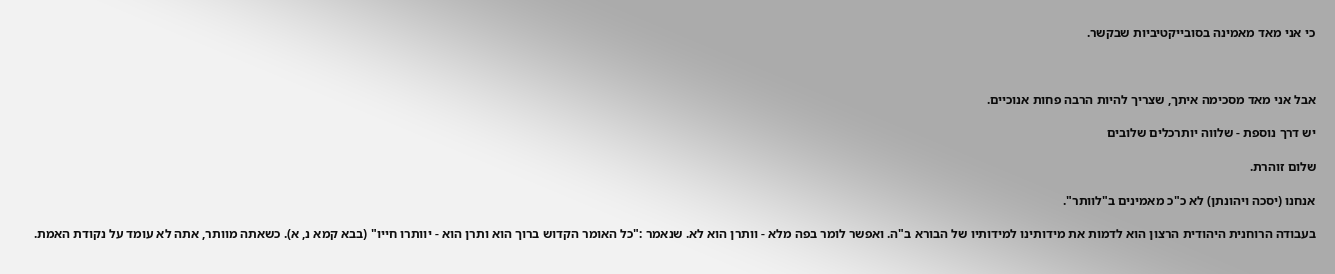כי אני מאד מאמינה בסובייקטיביות שבקשר.



אבל אני מאד מסכימה איתך, שצריך להיות הרבה פחות אנוכיים.

יש דרך נוספת - שלווה יותרכלים שלובים

שלום זוהרת.

אנחנו (יסכה ויהונתן) לא כ"כ מאמינים ב"לוותר".

בעבודה הרוחנית היהודית הרצון הוא לדמות את מידותינו למידותיו של הבורא ב"ה. ואפשר לומר בפה מלא - וותרן הוא לא. שנאמר :"כל האומר הקדוש ברוך הוא ותרן הוא - יוותרו חייו" (בבא קמא נ, א). כשאתה מוותר, אתה לא עומד על נקודת האמת.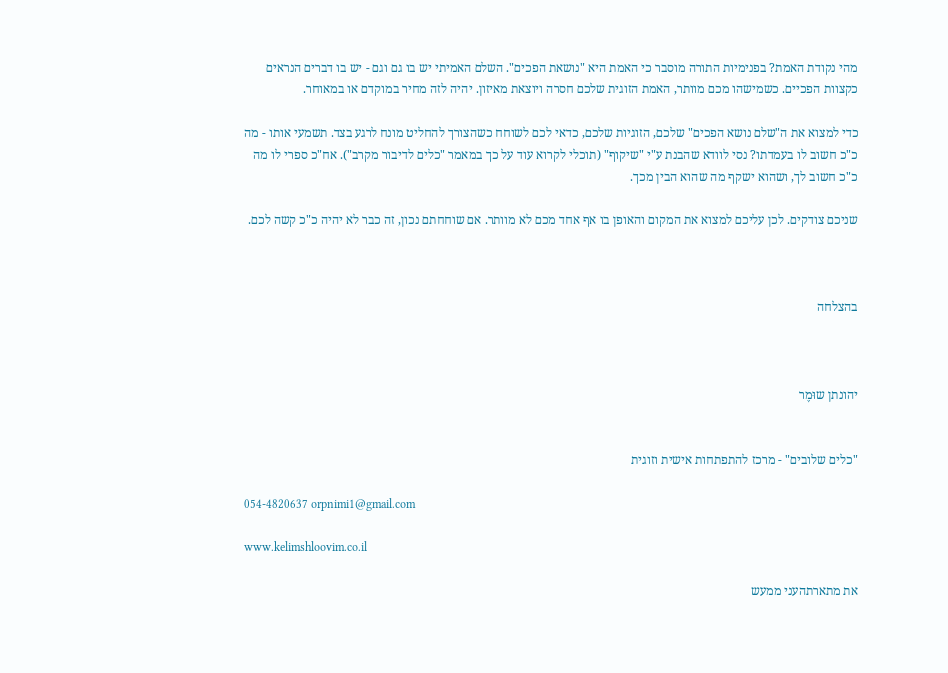מהי נקודת האמת? בפנימיות התורה מוסבר כי האמת היא "נושאת הפכים". השלם האמיתי יש בו גם וגם - יש בו דברים הנראים כקצוות הפכיים. כשמישהו מכם מוותר, האמת הזוגית שלכם חסרה ויוצאת מאיזון. יהיה לזה מחיר במוקדם או במאוחר.

כדי למצוא את ה"שלם נושא הפכים" שלכם, הזוגיות שלכם, כדאי לכם לשוחח כשהצורך להחליט מונח לרגע בצד. תשמעי אותו - מה כ"כ חשוב לו בעמדתו? נסי לוודא שהבנת ע"י "שיקוף" (תוכלי לקרוא עוד על כך במאמר "כלים לדיבור מקרב"). אח"כ ספרי לו מה כ"כ חשוב לך, ושהוא ישקף מה שהוא הבין מכך.

שניכם צודקים. לכן עליכם למצוא את המקום והאופן בו אף אחד מכם לא מוותר. אם שוחחתם נכון, זה כבר לא יהיה כ"כ קשה לכם.



בהצלחה



יהונתן שוּמֶר


"כלים שלובים" - מרכז להתפתחות אישית וזוגית

054-4820637 orpnimi1@gmail.com

www.kelimshloovim.co.il

את מתארתהעני ממעש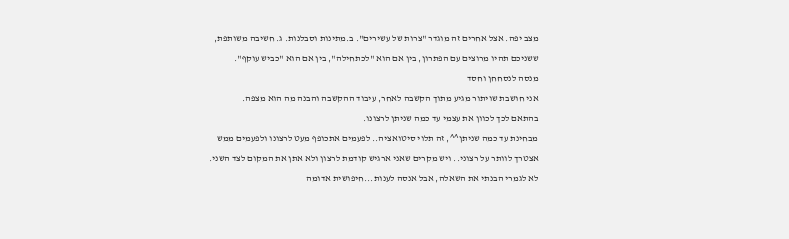מצב יפה. אצל אחרים זה מוגדר "צרות של עשירים". ב.מתינות וסבלנות. ג. חשיבה משותפת, ששניכם תהיו מרוצים עם הפתרון, בין אם הוא "לכתחילה", בין אם הוא "כביש עוקף".
מנסה לנסחחן וחסד
אני חושבת שויתור מגיע מתוך הקשבה לאחר, עיבוד ההקשבה והבנה מה הוא מצפה.
בהתאם לכך לכוון את עצמי עד כמה שניתן לרצונו.
מבחינת עד כמה שניתן^^, זה תלוי סיטואציה.. לפעמים אתכופף מעט לרצונו ולפעמים ממש אצטרך לוותר על רצוני.. ויש מקרים שאני ארגיש קודמת לרצון ולא אתן את המקום לצד השני.
לא לגמרי הבנתי את השאלה, אבל אנסה לענות...חיפושית אדומה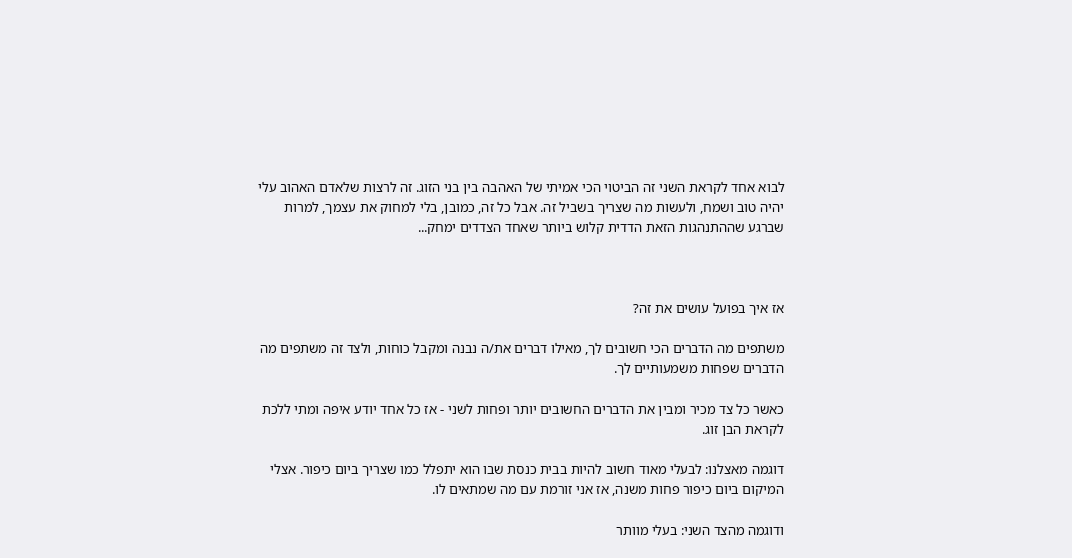לבוא אחד לקראת השני זה הביטוי הכי אמיתי של האהבה בין בני הזוג. זה לרצות שלאדם האהוב עלי יהיה טוב ושמח, ולעשות מה שצריך בשביל זה. אבל כל זה, כמובן, בלי למחוק את עצמך, למרות שברגע שההתנהגות הזאת הדדית קלוש ביותר שאחד הצדדים ימחק...



אז איך בפועל עושים את זה?

משתפים מה הדברים הכי חשובים לך, מאילו דברים את/ה נבנה ומקבל כוחות, ולצד זה משתפים מה הדברים שפחות משמעותיים לך.

כאשר כל צד מכיר ומבין את הדברים החשובים יותר ופחות לשני - אז כל אחד יודע איפה ומתי ללכת לקראת הבן זוג.

דוגמה מאצלנו: לבעלי מאוד חשוב להיות בבית כנסת שבו הוא יתפלל כמו שצריך ביום כיפור. אצלי המיקום ביום כיפור פחות משנה, אז אני זורמת עם מה שמתאים לו.

ודוגמה מהצד השני: בעלי מוותר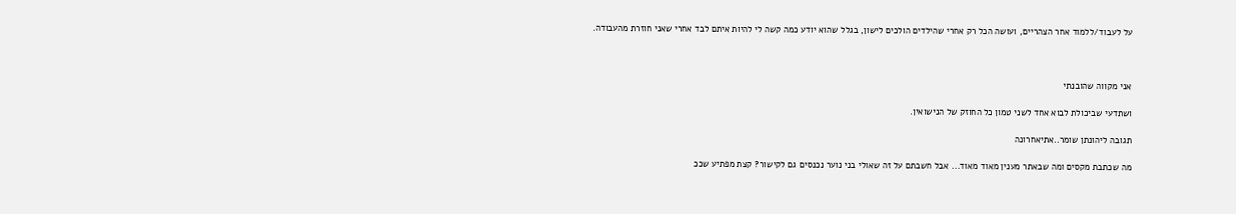על לעבוד/ללמוד אחר הצהריים, ועושה הכל רק אחרי שהילדים הולכים לישון, בגלל שהוא יודע כמה קשה לי להיות איתם לבד אחרי שאני חוזרת מהעבודה.



אני מקווה שהובנתי

ושתדעי שביכולת לבוא אחד לשני טמון כל החוזק של הנישואין.

תגובה ליהונתן שומר..אתיאחרונה

מה שכתבת מקסים ומה שבאתר מענין מאוד מאוד... אבל חשבתם על זה שאולי בני נוער נכנסים גם לקישור? קצת מפתיע שככ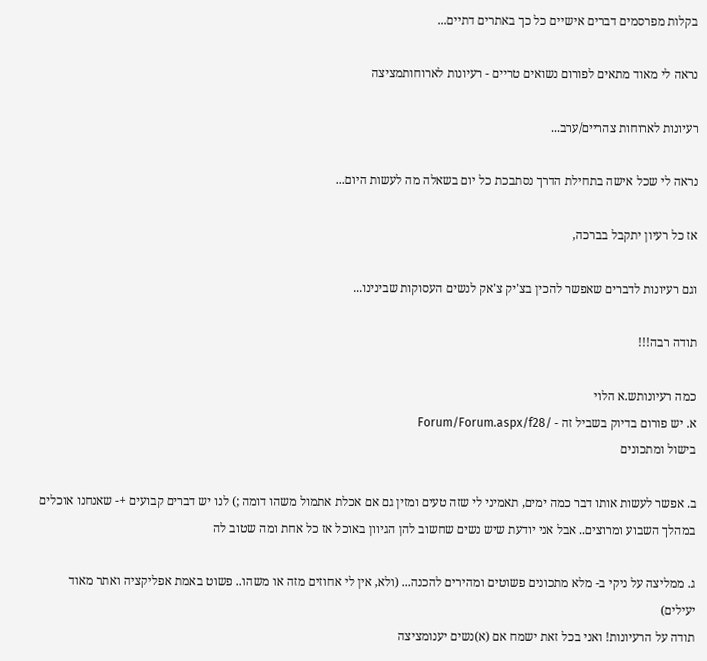בקלות מפרסמים דברים אישיים כל כך באתרים דתיים...

נראה לי מאוד מתאים לפורום נשואים טריים - רעיונות לארוחותמציצה

רעיונות לארוחות צהריים/ערב...

נראה לי שכל אישה בתחילת הדרך נסתבכת כל יום בשאלה מה לעשות היום...

אז כל רעיון יתקבל בברכה,

וגם רעיונות לדברים שאפשר להכין בצ'יק צ'אק לנשים העסוקות שבינינו...

תודה רבה!!!

כמה רעיונותש.א הלוי
א. יש פורום בדיוק בשביל זה - /Forum/Forum.aspx/f28
בישול ומתכונים

ב. אפשר לעשות אותו דבר כמה ימים, תאמיני לי שזה טעים ומזין גם אם אכלת אתמול משהו דומה ;) לנו יש דברים קבועים +- שאנחנו אוכלים במהלך השבוע ומרוצים.. אבל אני יודעת שיש נשים שחשוב להן הגיוון באוכל אז כל אחת ומה שטוב לה

ג. ממליצה על ניקי ב- מלא מתכונים פשוטים ומהירים להכנה... (ולא, אין לי אחוזים מזה או משהו.. פשוט באמת אפליקציה ואתר מאוד יעילים)
תודה על הרעיונות! ואני בכל זאת ישמח אם (א)נשים יענומציצה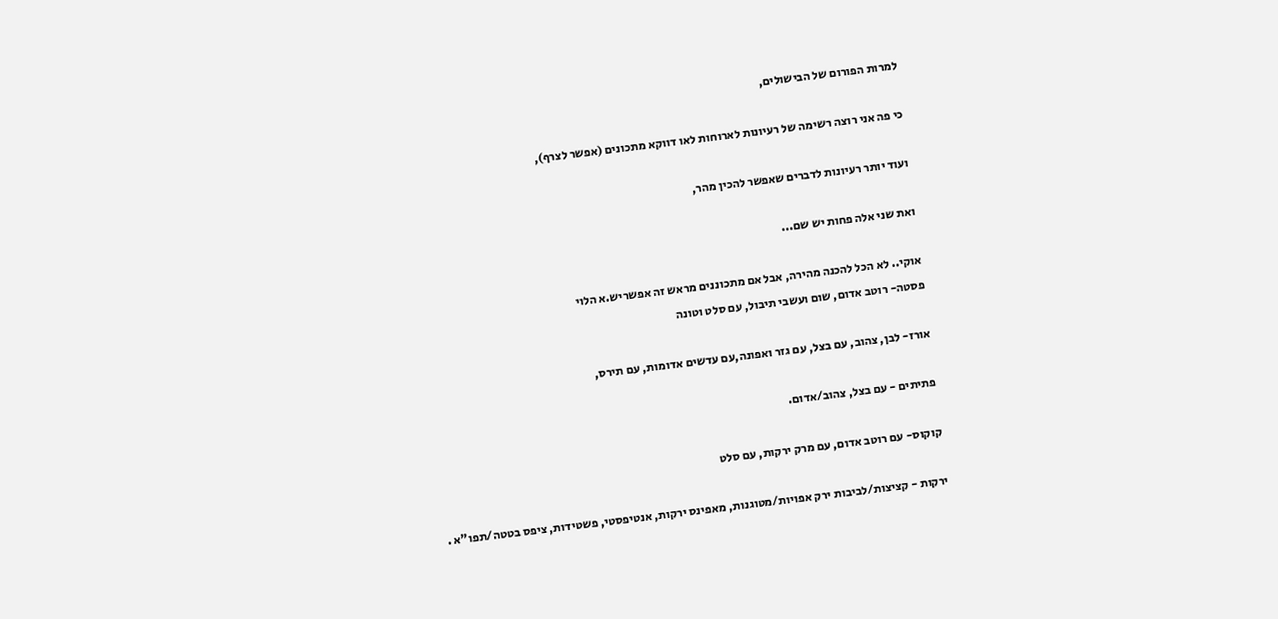למרות הפורום של הבישולים,

כי פה אני רוצה רשימה של רעיונות לארוחות לאו דווקא מתכונים (אפשר לצרף),

ועוד יותר רעיונות לדברים שאפשר להכין מהר,

ואת שני אלה פחות יש שם...

אוקי.. לא הכל להכנה מהירה, אבל אם מתכוננים מראש זה אפשריש.א הלוי
פסטה- רוטב אדום, שום ועשבי תיבול, עם סלט וטונה

אורז- לבן, צהוב, עם בצל, עם גזר ואפונה,עם עדשים אדומות, עם תירס,

פתיתים - עם בצל, צהוב/אדום.

קוקוס- עם רוטב אדום, עם מרק ירקות, עם סלט

ירקות - קציצות/לביבות ירק אפויות/מטוגנות, מאפינס ירקות, אנטיפסטי, פשטידות, ציפס בטטה/תפו"א .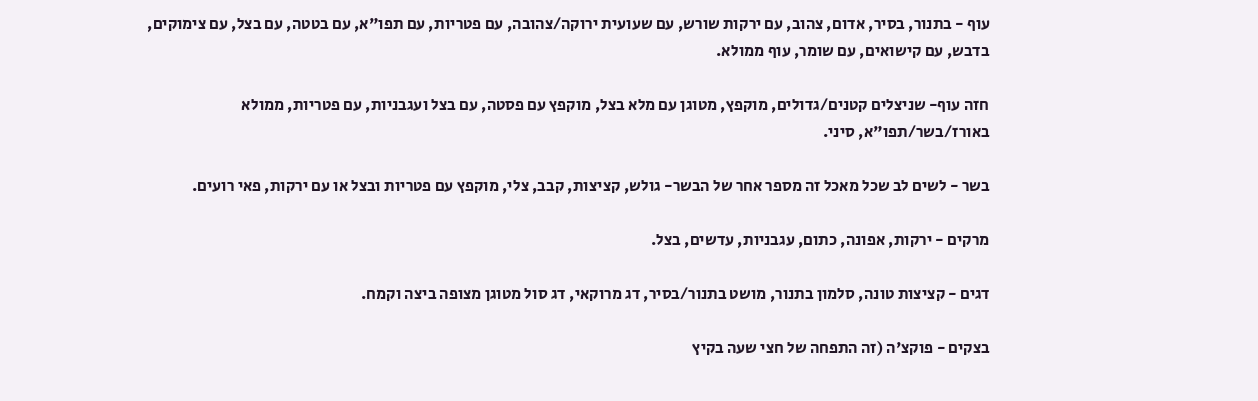עוף - בתנור, בסיר, אדום, צהוב, עם ירקות שורש, עם שעועית ירוקה/צהובה, עם פטריות, עם תפו"א, עם בטטה, עם בצל, עם צימוקים, בדבש, עם קישואים, עם שומר, עוף ממולא.

חזה עוף- שניצלים קטנים/גדולים, מוקפץ, מטוגן עם מלא בצל, מוקפץ עם פסטה, עם בצל ועגבניות, עם פטריות, ממולא באורז/בשר/תפו"א, סיני.

בשר - לשים לב שכל מאכל זה מספר אחר של הבשר- גולש, קציצות, קבב, צלי, מוקפץ עם פטריות ובצל או עם ירקות, פאי רועים.

מרקים - ירקות, אפונה, כתום, עגבניות, עדשים, בצל.

דגים - קציצות טונה, סלמון בתנור, מושט בתנור/בסיר, דג מרוקאי, דג סול מטוגן מצופה ביצה וקמח.

בצקים - פוקצ'ה (זה התפחה של חצי שעה בקיץ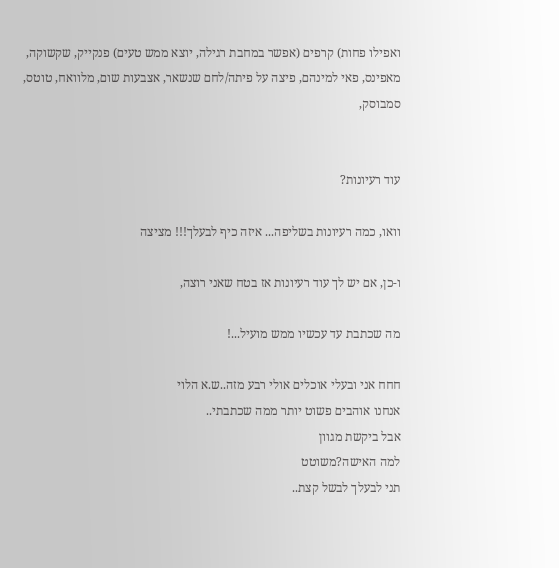ואפילו פחות) קרפים (אפשר במחבת רגילה, יוצא ממש טעים) פנקייק, שקשוקה, מאפינס, פאי למינהם, פיצה על פיתה/לחם שנשאר, אצבעות שום, מלוואח, טוטס, סמבוסק,


עוד רעיונות?

וואו, כמה רעיונות בשליפה... איזה כיף לבעלך!!! מציצה

ו-כן, אם יש לך עוד רעיונות אז בטח שאני רוצה,

מה שכתבת עד עכשיו ממש מועיל...!

חחח אני ובעלי אוכלים אולי רבע מזה..ש.א הלוי
אנחנו אוהבים פשוט יותר ממה שכתבתי..
אבל ביקשת מגוון
למה האישה?משוטט
תני לבעלך לבשל קצת..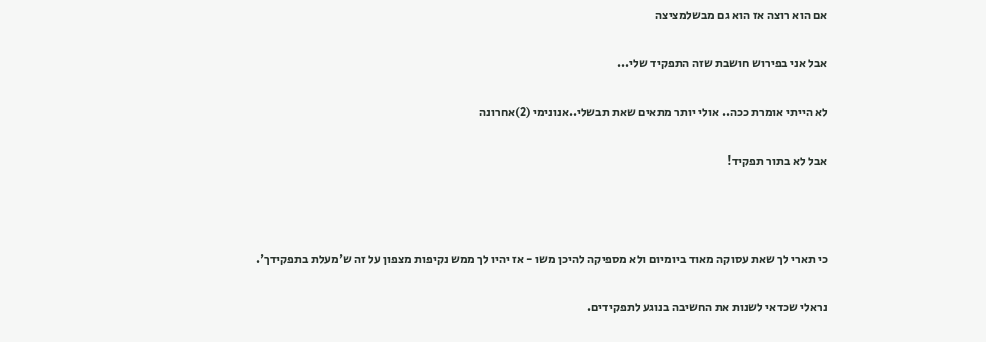אם הוא רוצה אז הוא גם מבשלמציצה

אבל אני בפירוש חושבת שזה התפקיד שלי...

לא הייתי אומרת ככה.. אולי יותר מתאים שאת תבשלי..אנונימי (2)אחרונה

אבל לא בתור תפקיד!



כי תארי לך שאת עסוקה מאוד ביומיום ולא מספיקה להיכן משו - אז יהיו לך ממש נקיפות מצפון על זה ש'מעלת בתפקידך'.

נראלי שכדאי לשנות את החשיבה בנוגע לתפקידים.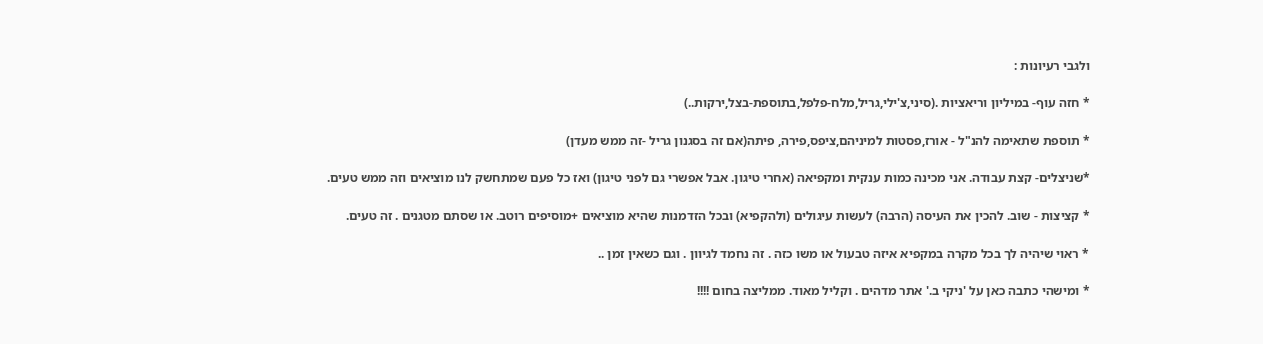ולגבי רעיונות :

* חזה עוף- במיליון וריאציות .(סיני,צ'ילי,גריל,מלח-פלפל,בתוספת-בצל,ירקות..)

* תוספת שתאימה להנ"ל - אורז,פסטות למיניהם,ציפס,פירה, פיתה(אם זה בסגנון גריל -זה ממש מעדן)

*שניצלים- קצת עבודה. אני מכינה כמות ענקית ומקפיאה (אחרי טיגון. אבל אפשרי גם לפני טיגון) ואז כל פעם שמתחשק לנו מוציאים וזה ממש טעים.

* קציצות - שוב. להכין את העיסה (הרבה) לעשות עיגולים (ולהקפיא) ובכל הזדמנות שהיא מוציאים +מוסיפים רוטב. או שסתם מטגנים . זה טעים.

* ראוי שיהיה לך בכל מקרה במקפיא איזה טבעול או משו כזה . זה נחמד לגיוון . וגם כשאין זמן ..

* ומישהי כתבה כאן על 'ניקי ב.' אתר מדהים . וקליל מאוד. ממליצה בחום !!!!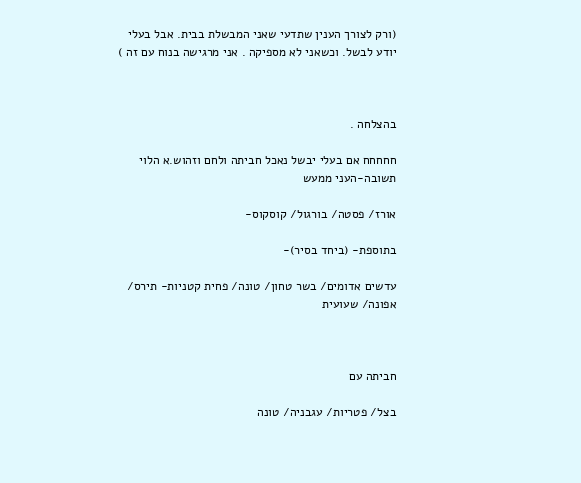(ורק לצורך הענין שתדעי שאני המבשלת בבית. אבל בעלי יודע לבשל. וכשאני לא מספיקה . אני מרגישה בנוח עם זה )



בהצלחה .

חחחחח אם בעלי יבשל נאכל חביתה ולחם וזהוש.א הלוי
תשובה-העני ממעש

אורז/ פסטה/ בורגול/ קוסקוס-

בתוספת- (ביחד בסיר)-

עדשים אדומים/ בשר טחון/ טונה/ פחית קטניות- תירס/ אפונה/ שעועית



חביתה עם

בצל/ פטריות/ עגבניה/ טונה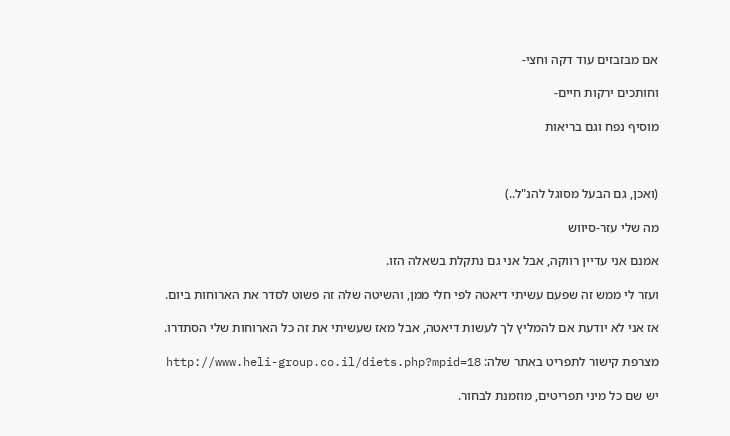אם מבזבזים עוד דקה וחצי-

וחותכים ירקות חיים-

מוסיף נפח וגם בריאות



(ואכן, גם הבעל מסוגל להנ"ל..)

מה שלי עזר-סיווש

אמנם אני עדיין רווקה, אבל אני גם נתקלת בשאלה הזו.

ועזר לי ממש זה שפעם עשיתי דיאטה לפי חלי ממן, והשיטה שלה זה פשוט לסדר את הארוחות ביום.

אז אני לא יודעת אם להמליץ לך לעשות דיאטה, אבל מאז שעשיתי את זה כל הארוחות שלי הסתדרו.

מצרפת קישור לתפריט באתר שלה: http://www.heli-group.co.il/diets.php?mpid=18

יש שם כל מיני תפריטים, מוזמנת לבחור.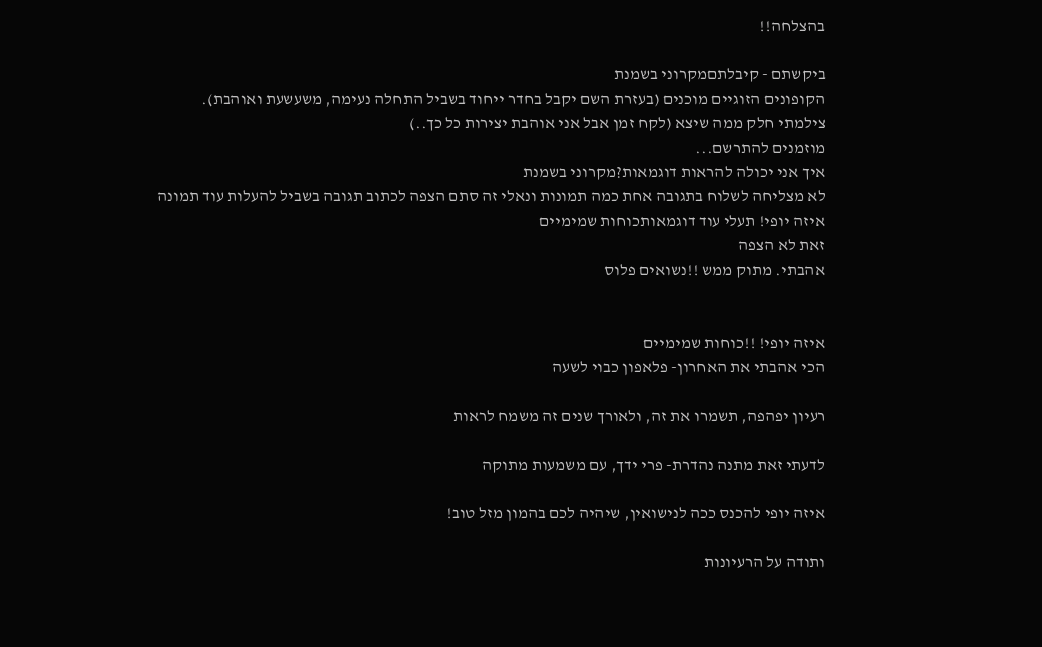בהצלחה!!

ביקשתם - קיבלתםמקרוני בשמנת
הקופונים הזוגיים מוכנים (בעזרת השם יקבל בחדר ייחוד בשביל התחלה נעימה, משעשעת ואוהבת).
צילמתי חלק ממה שיצא (לקח זמן אבל אני אוהבת יצירות כל כך..)
מוזמנים להתרשם...
איך אני יכולה להראות דוגמאות?מקרוני בשמנת
לא מצליחה לשלוח בתגובה אחת כמה תמונות ונאלי זה סתם הצפה לכתוב תגובה בשביל להעלות עוד תמונה
איזה יופי! תעלי עוד דוגמאותכוחות שמימיים
זאת לא הצפה
אהבתי. מתוק ממש !!נשואים פלוס


איזה יופי! !!כוחות שמימיים
הכי אהבתי את האחרון- פלאפון כבוי לשעה

רעיון יפהפה, תשמרו את זה, ולאורך שנים זה משמח לראות

לדעתי זאת מתנה נהדרת- פרי ידך, עם משמעות מתוקה

איזה יופי להכנס ככה לנישואין, שיהיה לכם בהמון מזל טוב!

ותודה על הרעיונות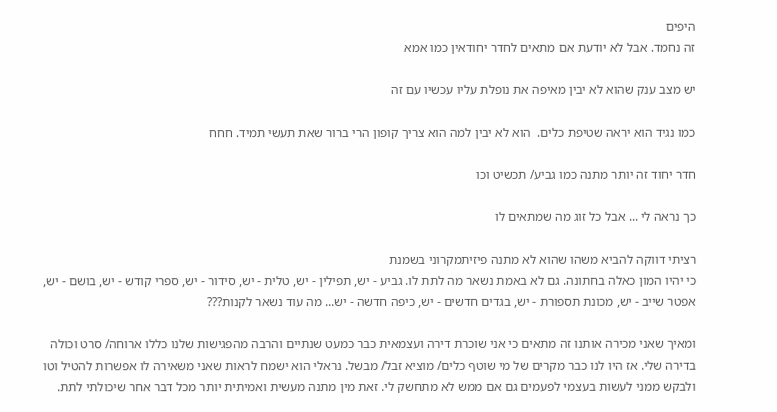היפים
זה נחמד. אבל לא יודעת אם מתאים לחדר יחודאין כמו אמא

יש מצב ענק שהוא לא יבין מאיפה את נופלת עליו עכשיו עם זה

כמו נגיד הוא יראה שטיפת כלים.  הוא לא יבין למה הוא צריך קופון הרי ברור שאת תעשי תמיד. חחח

חדר יחוד זה יותר מתנה כמו גביע/ תכשיט וכו

כך נראה לי ... אבל כל זוג מה שמתאים לו

רציתי דווקה להביא משהו שהוא לא מתנה פיזיתמקרוני בשמנת
כי יהיו המון כאלה בחתונה. גם לא באמת נשאר מה לתת לו. גביע - יש, תפילין - יש, טלית - יש, סידור - יש, ספרי קודש - יש, בושם - יש, אפטר שייב - יש, מכונת תספורת - יש, בגדים חדשים - יש, כיפה חדשה - יש... מה עוד נשאר לקנות???

ומאיך שאני מכירה אותנו זה מתאים כי אני שוכרת דירה ועצמאית כבר כמעט שנתיים והרבה מהפגישות שלנו כללו ארוחה/ סרט וכולה בדירה שלי. אז היו לנו כבר מקרים של מי שוטף כלים/ מוציא זבל/ מבשל. נראלי הוא ישמח לראות שאני משאירה לו אפשרות להטיל וטו ולבקש ממני לעשות בעצמי לפעמים גם אם ממש לא מתחשק לי. זאת מין מתנה מעשית ואמיתית יותר מכל דבר אחר שיכולתי לתת.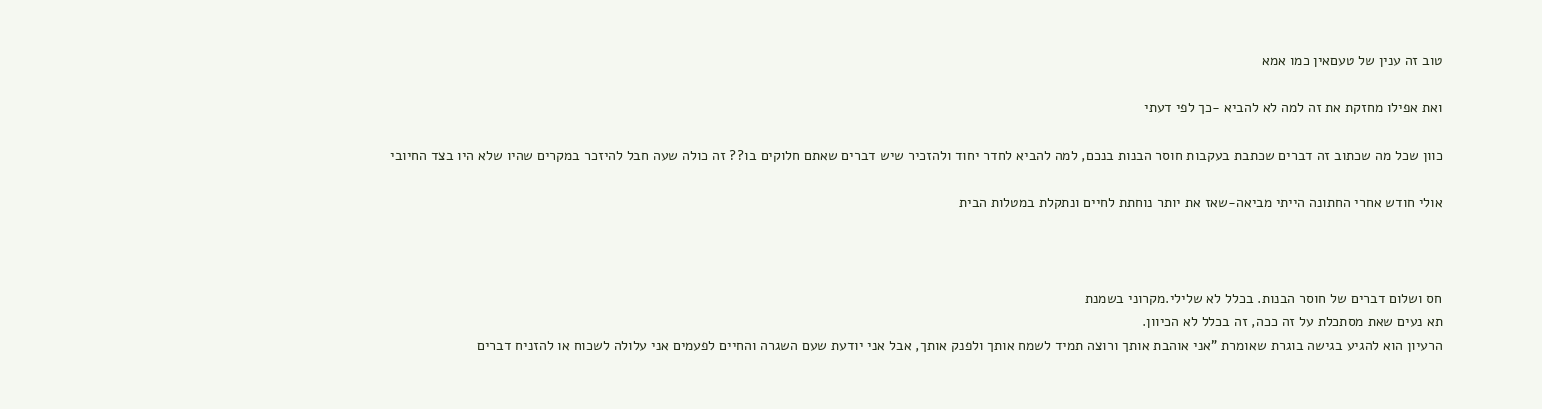טוב זה ענין של טעםאין כמו אמא

ואת אפילו מחזקת את זה למה לא להביא -כך לפי דעתי

כוון שכל מה שכתוב זה דברים שכתבת בעקבות חוסר הבנות בנכם, למה להביא לחדר יחוד ולהזכיר שיש דברים שאתם חלוקים בו?? זה כולה שעה חבל להיזכר במקרים שהיו שלא היו בצד החיובי

אולי חודש אחרי החתונה הייתי מביאה-שאז את יותר נוחתת לחיים ונתקלת במטלות הבית



חס ושלום דברים של חוסר הבנות. בכלל לא שלילי.מקרוני בשמנת
תא נעים שאת מסתכלת על זה ככה, זה בכלל לא הכיוון.
הרעיון הוא להגיע בגישה בוגרת שאומרת "אני אוהבת אותך ורוצה תמיד לשמח אותך ולפנק אותך, אבל אני יודעת שעם השגרה והחיים לפעמים אני עלולה לשכוח או להזניח דברים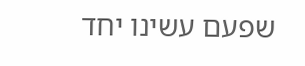שפעם עשינו יחד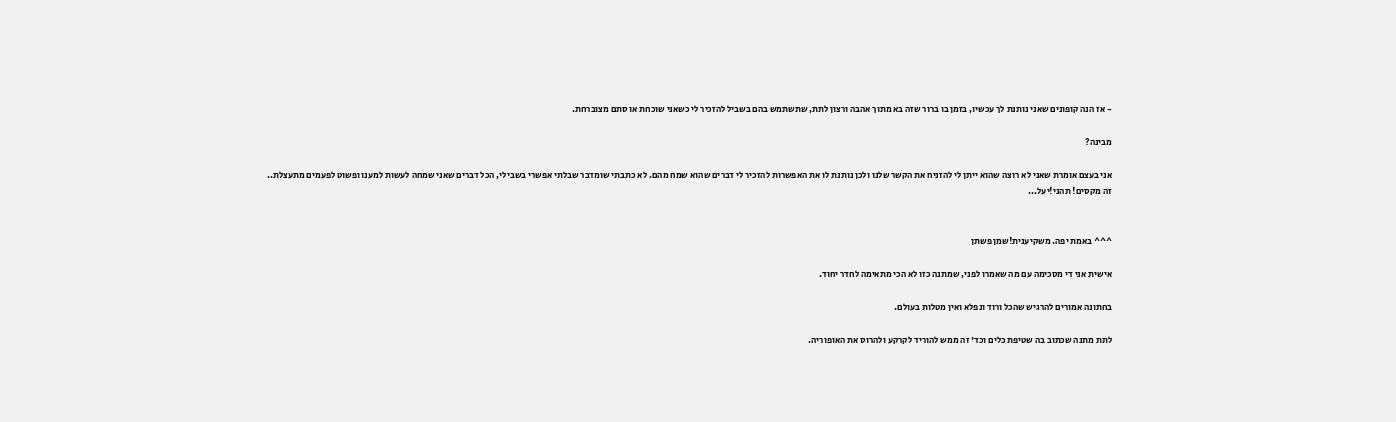- אז הנה קופונים שאני נותנת לך עכשיו, בזמן בו ברור שזה בא מתוך אהבה ורצון לתת, שתשתמש בהם בשביל להזכיר לי כשאני שוכחת או סתם מצוברחת.

מבינה?

אני בעצם אומרת שאני לא רוצה שהוא ייתן לי להזניח את הקשר שלנו ולכן נותנת לו את האפשרות להזכיר לי דברים שהוא שמח מהם. לא כתבתי שומדבר שבלתי אפשרי בשבילי, הכל דברים שאני שמחה לעשות למענו ופשוט לפעמים מתעצלת..
זה מקסים! תהני!יעל...


^^^ באמת יפה. משקיענית!שמן פשתן

אישית אני די מסכימה עם מה שאמרו לפני, שמתנה כזו לא הכי מתאימה לחדר יחוד.

בחתונה אמורים להרגיש שהכל ורוד ונפלא ואין מטלות בעולם.

לתת מתנה שכתוב בה שטיפת כלים וכד' זה ממש להוריד לקרקע ולהרוס את האופוריה.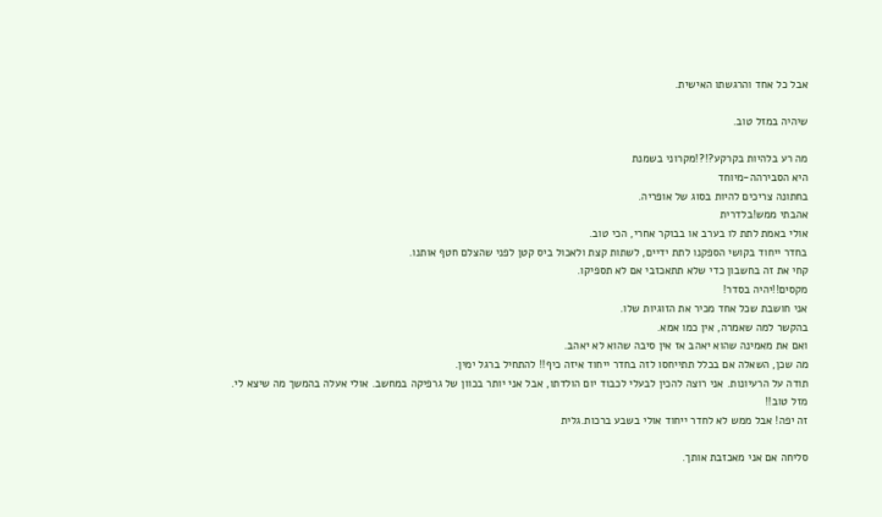אבל כל אחד והרגשתו האישית.

שיהיה במזל טוב.

מה רע בלהיות בקרקע?!?!מקרוני בשמנת
היא הסבירהה-מיוחד
בחתונה צריכים להיות בסוג של אופריה.
אהבתי ממש!בלדרית
אולי באמת לתת לו בערב או בבוקר אחרי, הכי טוב.
בחדר ייחוד בקושי הספקנו לתת ידיים, לשתות קצת ולאכול ביס קטן לפני שהצלם חטף אותנו.
קחי את זה בחשבון כדי שלא תתאכזבי אם לא תספיקו.
מקסים!!יהיה בסדר!
אני חושבת שכל אחד מכיר את הזוגיות שלו.
בהקשר למה שאמרה, אין כמו אמא.
ואם את מאמינה שהוא יאהב אז אין סיבה שהוא לא יאהב.
מה שכן, השאלה אם בכלל תתייחסו לזה בחדר ייחוד איזה כיף!! להתחיל ברגל ימין.
תודה על הרעיונות. אני רוצה להכין לבעלי לכבוד יום הולדתו, אבל אני יותר בכוון של גרפיקה במחשב. אולי אעלה בהמשך מה שיצא לי.
מזל טוב!!
זה יפה! אבל ממש לא לחדר ייחוד אולי בשבע ברכות.גלית

סליחה אם אני מאכזבת אותך.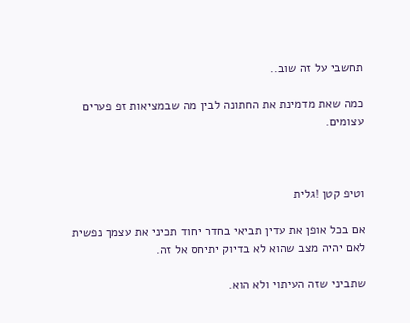תחשבי על זה שוב..

כמה שאת מדמינת את החתונה לבין מה שבמציאות זפ פערים עצומים.



וטיפ קטן !גלית

אם בכל אופן את עדין תביאי בחדר יחוד תכיני את עצמך נפשית לאם יהיה מצב שהוא לא בדיוק יתיחס אל זה.

שתביני שזה העיתוי ולא הוא.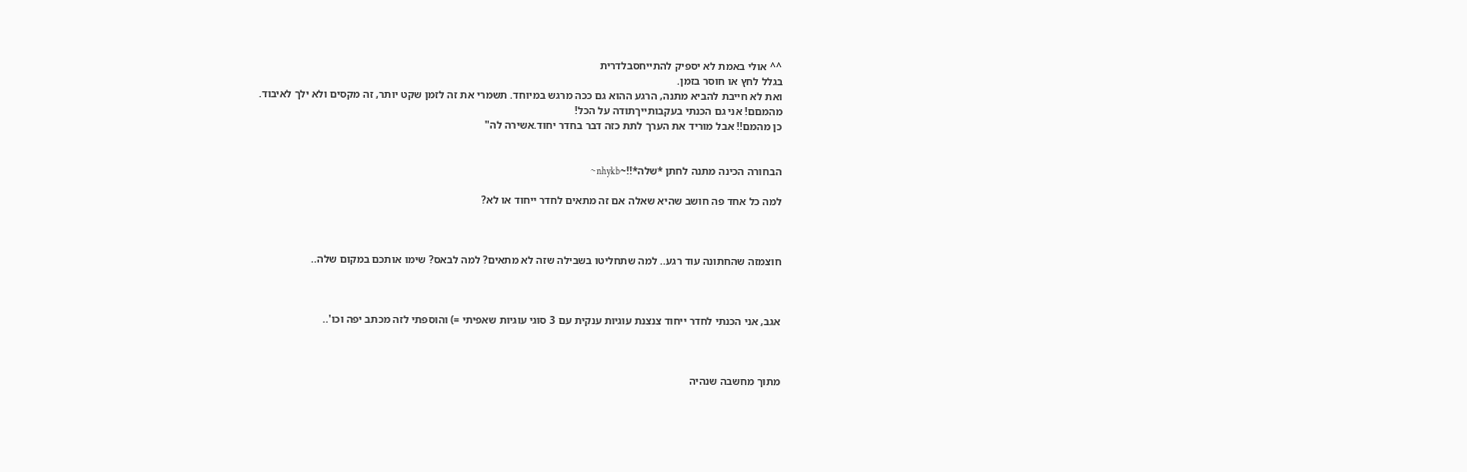^^ אולי באמת לא יספיק להתייחסבלדרית
בגלל לחץ או חוסר בזמן.
ואת לא חייבת להביא מתנה, הרגע ההוא גם ככה מרגש במיוחד. תשמרי את זה לזמן שקט יותר, זה מקסים ולא ילך לאיבוד.
מהמםם! אני גם הכנתי בעקבותייךתודה על הכל!
כן מהמם!! אבל מוריד את הערך לתת כזה דבר בחדר יחוד.אשירה לה"


הבחורה הכינה מתנה לחתן *שלה*!!~nhykb~

למה כל אחד פה חושב שהיא שאלה אם זה מתאים לחדר ייחוד או לא?



חוצמזה שהחתונה עוד רגע.. למה שתחליטו בשבילה שזה לא מתאים? למה לבאס? שימו אותכם במקום שלה..



אגב, אני הכנתי לחדר ייחוד צנצנת עוגיות ענקית עם 3 סוגי עוגיות שאפיתי =) והוספתי לזה מכתב יפה וכו'..



מתוך מחשבה שנהיה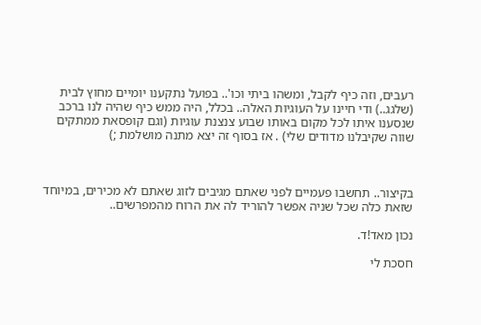רעבים, וזה כיף לקבל, ומשהו ביתי וכו'.. בפועל נתקענו יומיים מחוץ לבית (שלגג..) ודי חיינו על העוגיות האלה.. בכלל, היה ממש כיף שהיה לנו ברכב שנסענו איתו לכל מקום באותו שבוע צנצנת עוגיות (וגם קופסאת ממתקים שווה שקיבלנו מדודים שלי) . אז בסוף זה יצא מתנה מושלמת ;)



בקיצור.. תחשבו פעמיים לפני שאתם מגיבים לזוג שאתם לא מכירים, במיוחד שזאת כלה שכל שניה אפשר להוריד לה את הרוח מהמפרשים..

נכון מאד!ד.

חסכת לי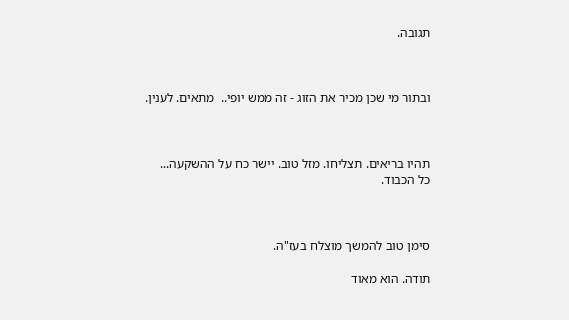תגובה.



ובתור מי שכן מכיר את הזוג - זה ממש יופי..  מתאים. לענין.



תהיו בריאים. תצליחו. מזל טוב. יישר כח על ההשקעה...  כל הכבוד.



סימן טוב להמשך מוצלח בעז"ה.

תודה. הוא מאוד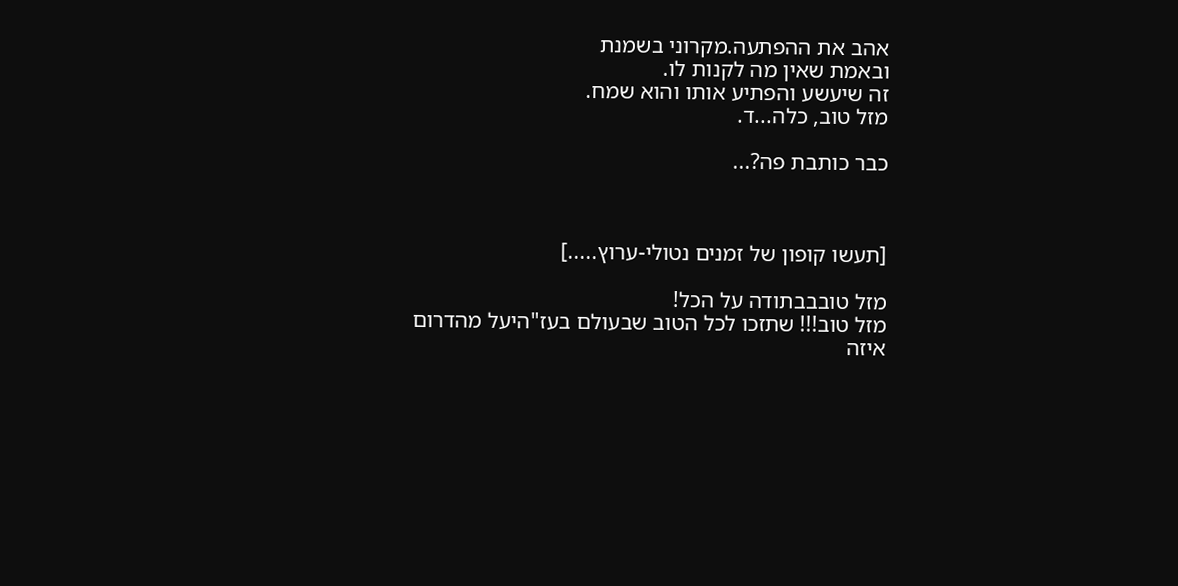אהב את ההפתעה.מקרוני בשמנת
ובאמת שאין מה לקנות לו.
זה שיעשע והפתיע אותו והוא שמח.
מזל טוב, כלה...ד.

כבר כותבת פה?...



[תעשו קופון של זמנים נטולי-ערוץ.....]

מזל טובבבתודה על הכל!
מזל טוב!!! שתזכו לכל הטוב שבעולם בעז"היעל מהדרום
איזה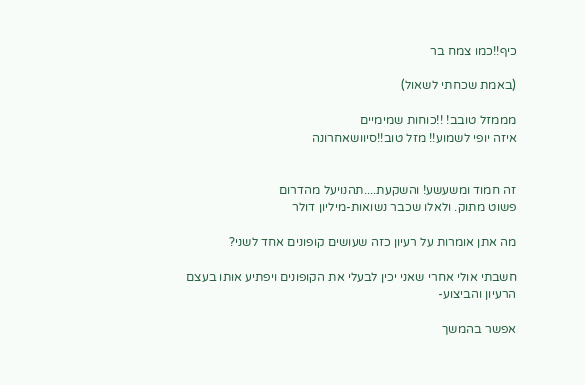כיף!!כמו צמח בר

(באמת שכחתי לשאול)

מממזל טובב! !!כוחות שמימיים
איזה יופי לשמוע!! מזל טוב!!סיוושאחרונה


זה חמוד ומשעשע! והשקעת....תהנויעל מהדרום
פשוט מתוק. ולאלו שכבר נשואות-מיליון דולר

מה אתן אומרות על רעיון כזה שעושים קופונים אחד לשני?

חשבתי אולי אחרי שאני יכין לבעלי את הקופונים ויפתיע אותו בעצם הרעיון והביצוע-

אפשר בהמשך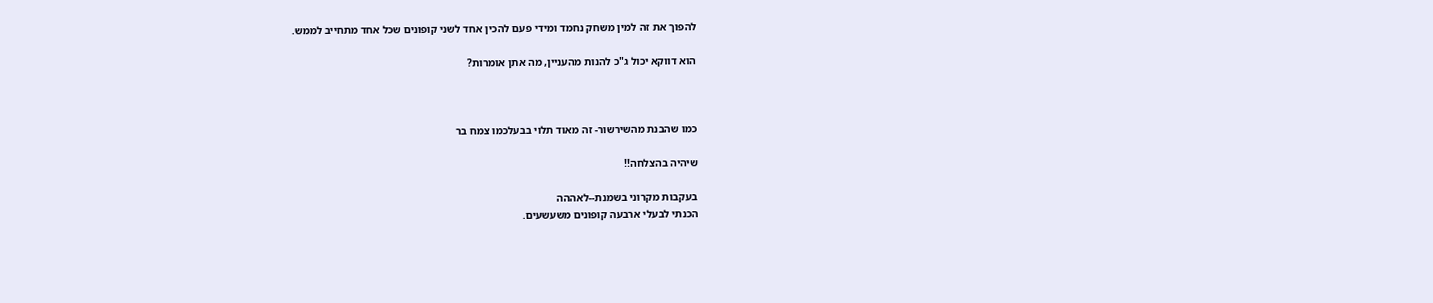להפוך את זה למין משחק נחמד ומידי פעם להכין אחד לשני קופונים שכל אחד מתחייב לממש.

הוא דווקא יכול ג"כ להנות מהעניין, מה אתן אומרות?



כמו שהבנת מהשירשור- זה מאוד תלוי בבעלכמו צמח בר

שיהיה בהצלחה!!

בעקבות מקרוני בשמנת--לאההה
הכנתי לבעלי ארבעה קופונים משעשעים.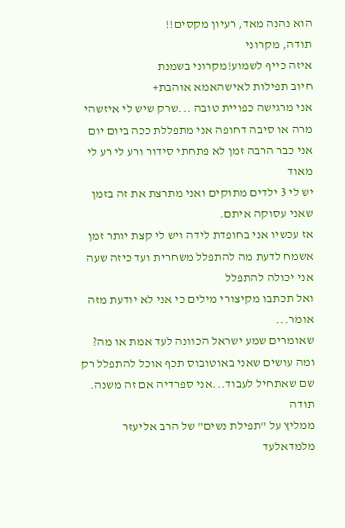הוא נהנה מאד, רעיון מקסים!!
תודה, מקרוני
איזה כייף לשמוע!מקרוני בשמנת
חיוב תפילות לאישהאמא אוהבת+
אני מרגישה כפויית טובה ...שרק שיש לי איזשהי מרה או סיבה דחופה אני מתפללת ככה ביום יום אני כבר הרבה זמן לא פתחתי סידור ורע לי רע לי מאוד
יש לי 3 ילדים מתוקים ואני מתרצת את זה בזמן שאני עסוקה איתם.
אז עכשיו אני בחופדת לידה ויש לי קצת יותר זמן אשמח לדעת מה להתפלל משחרית ועד כיזה שעה אני יכולה להתפלל
ואל תכתבו מקיצורי מילים כי אני לא יודעת מזה אומר...
שאומרים שמע ישראל הכוונה לעד אמת או מה?
ומה עושים שאני באוטובוס תכף אוכל להתפלל רק שם שאתחיל לעבוד...אני ספרדיה אם זה משנה. תודה
ממליץ על "תפילת נשים" של הרב אליעזר מלמדאלעד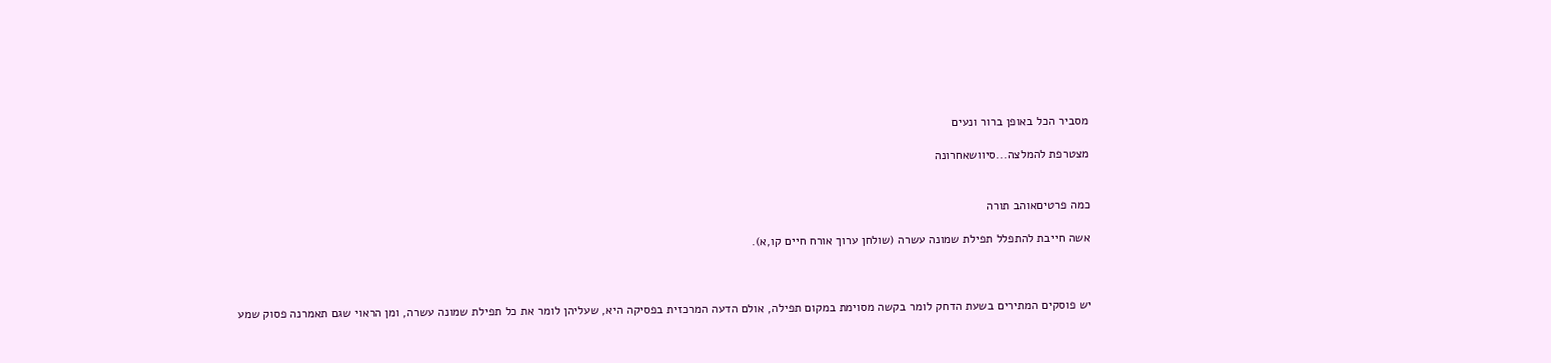מסביר הכל באופן ברור ונעים

מצטרפת להמלצה...סיוושאחרונה


כמה פרטיםאוהב תורה

אשה חייבת להתפלל תפילת שמונה עשרה (שולחן ערוך אורח חיים קו,א).



יש פוסקים המתירים בשעת הדחק לומר בקשה מסוימת במקום תפילה, אולם הדעה המרכזית בפסיקה היא, שעליהן לומר את כל תפילת שמונה עשרה, ומן הראוי שגם תאמרנה פסוק שמע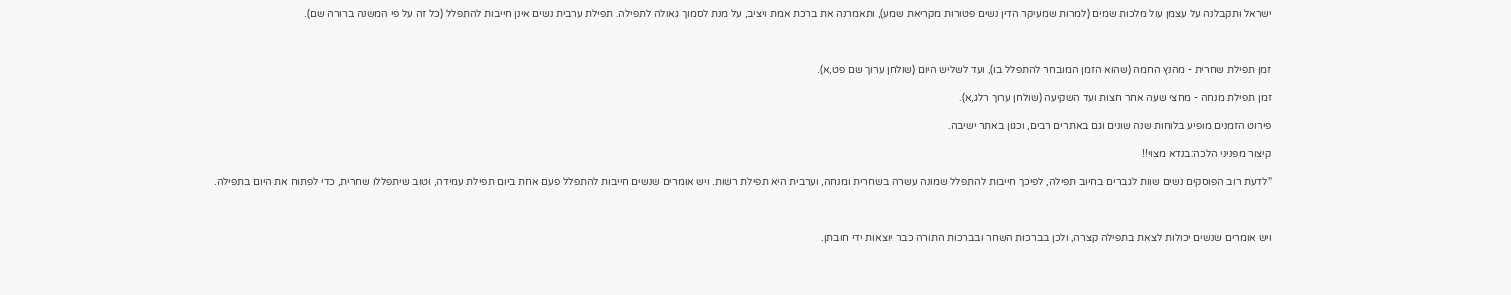ישראל ותקבלנה על עצמן עול מלכות שמים (למרות שמעיקר הדין נשים פטורות מקריאת שמע), ותאמרנה את ברכת אמת ויציב, על מנת לסמוך גאולה לתפילה. תפילת ערבית נשים אינן חייבות להתפלל (כל זה על פי המשנה ברורה שם).



זמן תפילת שחרית - מהנץ החמה (שהוא הזמן המובחר להתפלל בו), ועד לשליש היום (שולחן ערוך שם פט,א).

זמן תפילת מנחה - מחצי שעה אחר חצות ועד השקיעה (שולחן ערוך רלג,א).

פירוט הזמנים מופיע בלוחות שנה שונים וגם באתרים רבים, וכגון באתר ישיבה.

קיצור מפניני הלכה:בנדא מצוי!!

"לדעת רוב הפוסקים נשים שוות לגברים בחיוב תפילה, לפיכך חייבות להתפלל שמונה עשרה בשחרית ומנחה, וערבית היא תפילת רשות. ויש אומרים שנשים חייבות להתפלל פעם אחת ביום תפילת עמידה, וטוב שיתפללו שחרית, כדי לפתוח את היום בתפילה.



ויש אומרים שנשים יכולות לצאת בתפילה קצרה, ולכן בברכות השחר ובברכות התורה כבר יוצאות ידי חובתן.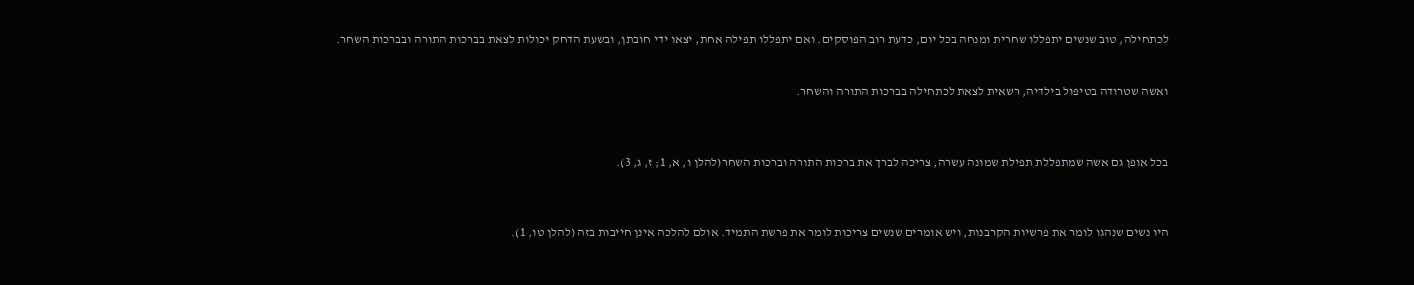לכתחילה, טוב שנשים יתפללו שחרית ומנחה בכל יום, כדעת רוב הפוסקים. ואם יתפללו תפילה אחת, יצאו ידי חובתן, ובשעת הדחק יכולות לצאת בברכות התורה ובברכות השחר.


ואשה שטרודה בטיפול בילדיה, רשאית לצאת לכתחילה בברכות התורה והשחר.



בכל אופן גם אשה שמתפללת תפילת שמונה עשרה, צריכה לברך את ברכות התורה וברכות השחר(להלן ו, א, 1; ז, ג, 3).



היו נשים שנהגו לומר את פרשיות הקרבנות, ויש אומרים שנשים צריכות לומר את פרשת התמיד. אולם להלכה אינן חייבות בזה (להלן טו, 1).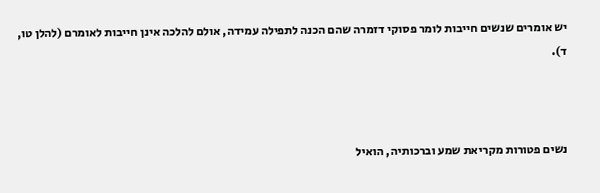יש אומרים שנשים חייבות לומר פסוקי דזמרה שהם הכנה לתפילה עמידה, אולם להלכה אינן חייבות לאומרם (להלן טו, ד).



נשים פטורות מקריאת שמע וברכותיה, הואיל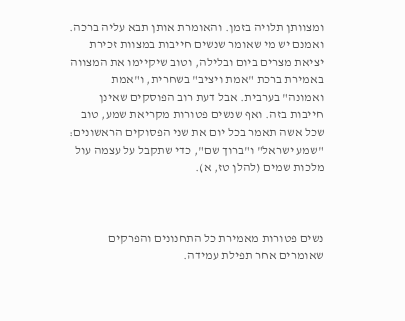ומצוותן תלויה בזמן. והאומרת אותן תבא עליה ברכה. ואמנם יש מי שאומר שנשים חייבות במצוות זכירת יציאת מצרים ביום ובלילה, וטוב שיקיימו את המצווה באמירת ברכת "אמת ויציב" בשחרית, ו"אמת ואמונה" בערבית. אבל דעת רוב הפוסקים שאינן חייבות בזה. ואף שנשים פטורות מקריאת שמע, טוב שכל אשה תאמר בכל יום את שני הפסוקים הראשונים: "שמע ישראל" ו"ברוך שם", כדי שתקבל על עצמה עול מלכות שמים (להלן טז, א).



נשים פטורות מאמירת כל התחנונים והפרקים שאומרים אחר תפילת עמידה.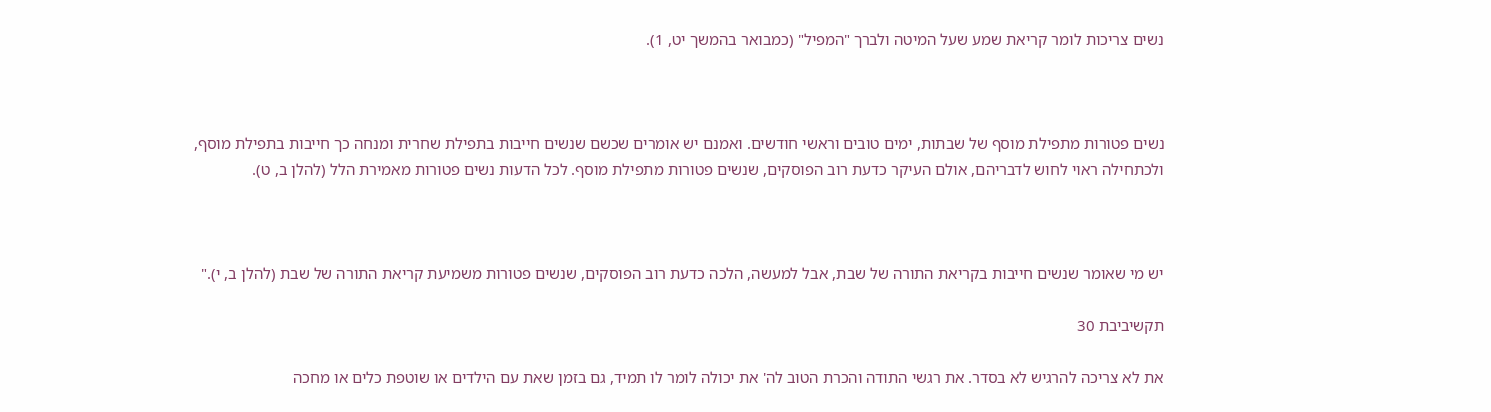נשים צריכות לומר קריאת שמע שעל המיטה ולברך "המפיל" (כמבואר בהמשך יט, 1).



נשים פטורות מתפילת מוסף של שבתות, ימים טובים וראשי חודשים. ואמנם יש אומרים שכשם שנשים חייבות בתפילת שחרית ומנחה כך חייבות בתפילת מוסף, ולכתחילה ראוי לחוש לדבריהם, אולם העיקר כדעת רוב הפוסקים, שנשים פטורות מתפילת מוסף. לכל הדעות נשים פטורות מאמירת הלל (להלן ב, ט).



יש מי שאומר שנשים חייבות בקריאת התורה של שבת, אבל למעשה, הלכה כדעת רוב הפוסקים, שנשים פטורות משמיעת קריאת התורה של שבת (להלן ב, י)."

תקשיביבת 30

את לא צריכה להרגיש לא בסדר. את רגשי התודה והכרת הטוב לה' את יכולה לומר לו תמיד, גם בזמן שאת עם הילדים או שוטפת כלים או מחכה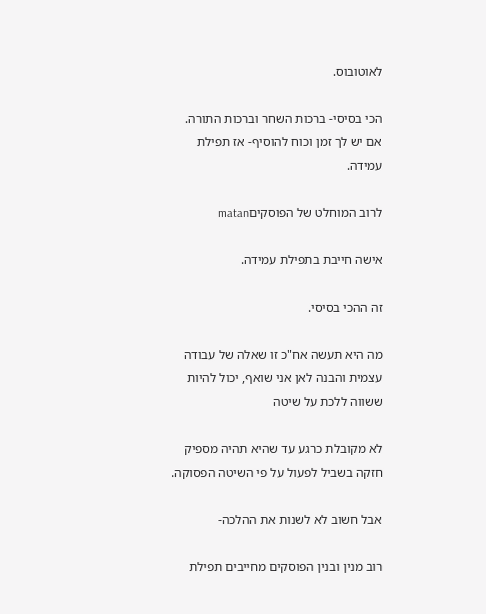לאוטובוס.

הכי בסיסי- ברכות השחר וברכות התורה. אם יש לך זמן וכוח להוסיף- אז תפילת עמידה.

לרוב המוחלט של הפוסקיםmatan

אישה חייבת בתפילת עמידה.

זה ההכי בסיסי.

מה היא תעשה אח"כ זו שאלה של עבודה עצמית והבנה לאן אני שואף, יכול להיות ששווה ללכת על שיטה

לא מקובלת כרגע עד שהיא תהיה מספיק חזקה בשביל לפעול על פי השיטה הפסוקה.

אבל חשוב לא לשנות את ההלכה-

רוב מנין ובנין הפוסקים מחייבים תפילת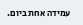עמידה אחת ביום.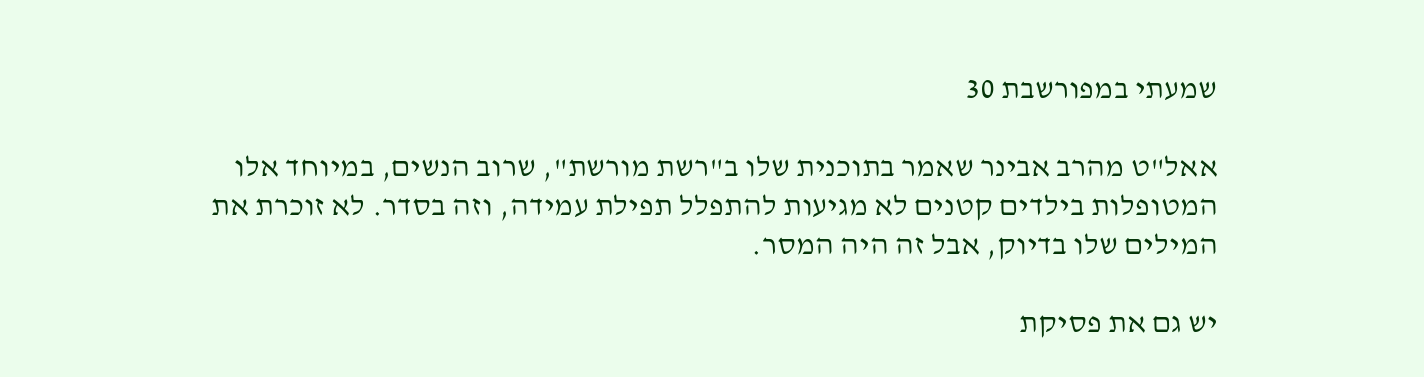שמעתי במפורשבת 30

אאל"ט מהרב אבינר שאמר בתוכנית שלו ב"רשת מורשת", שרוב הנשים, במיוחד אלו המטופלות בילדים קטנים לא מגיעות להתפלל תפילת עמידה, וזה בסדר. לא זוכרת את המילים שלו בדיוק, אבל זה היה המסר.

יש גם את פסיקת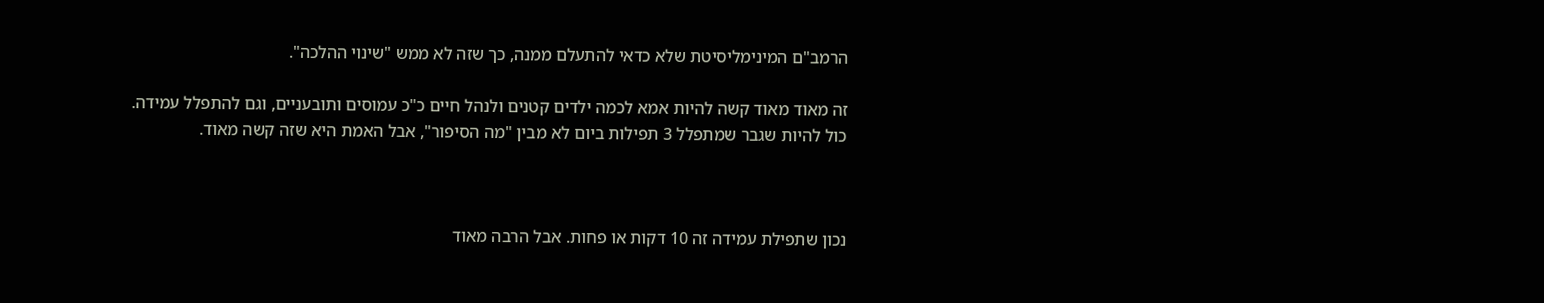הרמב"ם המינימליסיטת שלא כדאי להתעלם ממנה, כך שזה לא ממש "שינוי ההלכה".

זה מאוד מאוד קשה להיות אמא לכמה ילדים קטנים ולנהל חיים כ"כ עמוסים ותובעניים, וגם להתפלל עמידה. כול להיות שגבר שמתפלל 3 תפילות ביום לא מבין "מה הסיפור", אבל האמת היא שזה קשה מאוד.



נכון שתפילת עמידה זה 10 דקות או פחות. אבל הרבה מאוד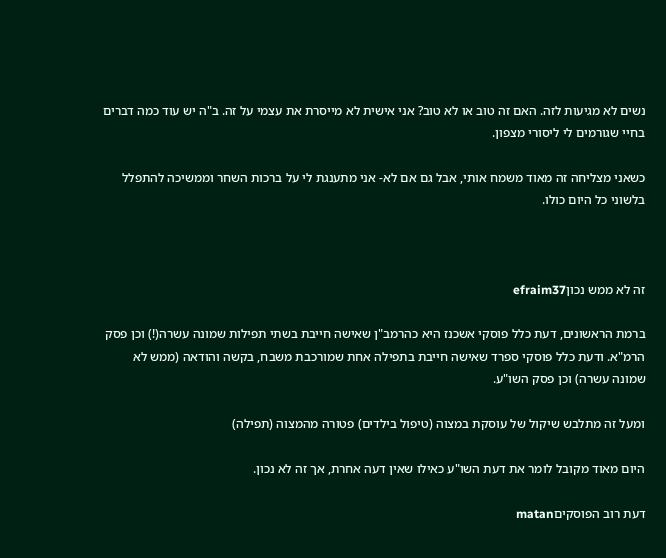נשים לא מגיעות לזה. האם זה טוב או לא טוב? אני אישית לא מייסרת את עצמי על זה. ב"ה יש עוד כמה דברים בחיי שגורמים לי ליסורי מצפון.

כשאני מצליחה זה מאוד משמח אותי, אבל גם אם לא- אני מתענגת לי על ברכות השחר וממשיכה להתפלל בלשוני כל היום כולו.



זה לא ממש נכוןefraim37

ברמת הראשונים, דעת כלל פוסקי אשכנז היא כהרמב"ן שאישה חייבת בשתי תפילות שמונה עשרה(!) וכן פסק הרמ"א. ודעת כלל פוסקי ספרד שאישה חייבת בתפילה אחת שמורכבת משבח, בקשה והודאה (ממש לא שמונה עשרה) וכן פסק השו"ע.

ומעל זה מתלבש שיקול של עוסקת במצוה (טיפול בילדים) פטורה מהמצוה (תפילה)

היום מאוד מקובל לומר את דעת השו"ע כאילו שאין דעה אחרת, אך זה לא נכון.

דעת רוב הפוסקיםmatan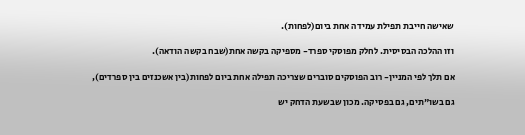שאישה חייבת תפילת עמידה אחת ביום(לפחות).

וזו ההלכה הבסיסית. לחלק מפוסקי ספרד- מספיקה בקשה אחת(שבח בקשה הודאה).

אם תלך לפי המניין- רוב הפוסקים סוברים שצריכה תפילה אחת ביום לפחות(בין אשכנזים בין ספרדים),

גם בשו"תים, גם בפסיקה. מכון שבשעת הדחק יש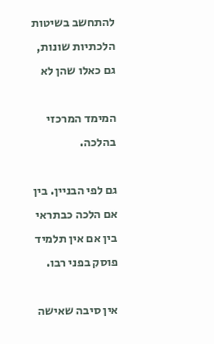להתחשב בשיטות הלכתיות שונות, גם כאלו שהן לא

המימד המרכזי בהלכה.

גם לפי הבניין. בין אם הלכה כבתראי בין אם אין תלמיד פוסק בפני רבו.

אין סיבה שאישה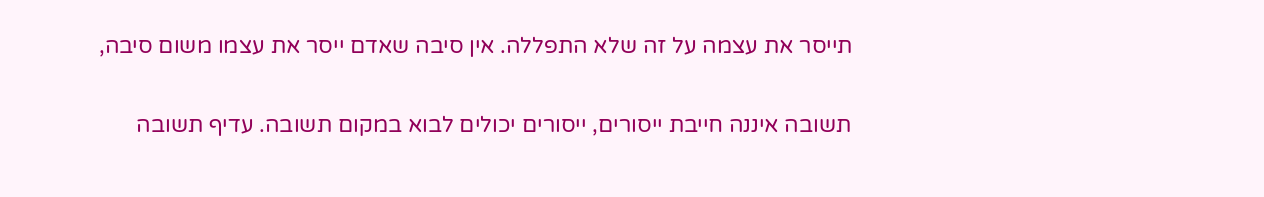תייסר את עצמה על זה שלא התפללה. אין סיבה שאדם ייסר את עצמו משום סיבה,

תשובה איננה חייבת ייסורים, ייסורים יכולים לבוא במקום תשובה. עדיף תשובה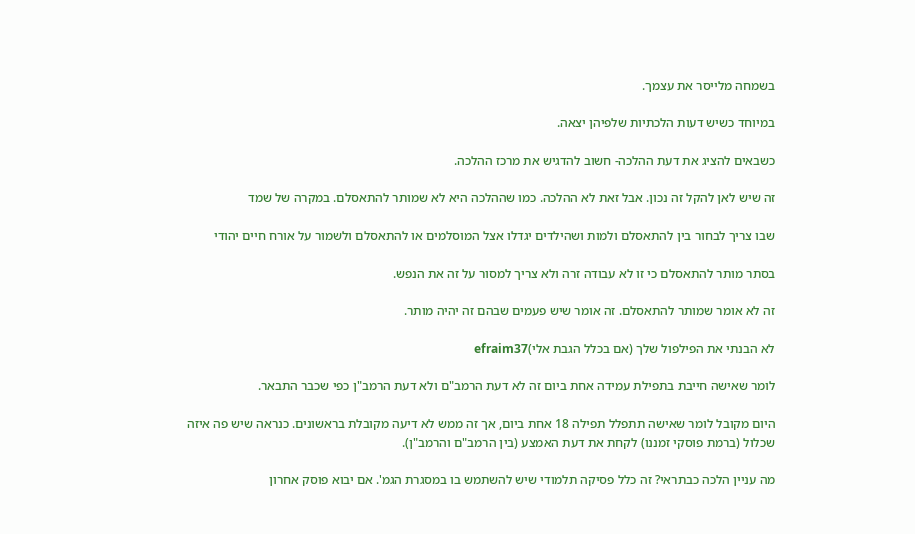בשמחה מלייסר את עצמך.

במיוחד כשיש דעות הלכתיות שלפיהן יצאה.

כשבאים להציג את דעת ההלכה- חשוב להדגיש את מרכז ההלכה.

זה שיש לאן להקל זה נכון. אבל זאת לא ההלכה. כמו שההלכה היא לא שמותר להתאסלם. במקרה של שמד

שבו צריך לבחור בין להתאסלם ולמות ושהילדים יגדלו אצל המוסלמים או להתאסלם ולשמור על אורח חיים יהודי

בסתר מותר להתאסלם כי זו לא עבודה זרה ולא צריך למסור על זה את הנפש.

זה לא אומר שמותר להתאסלם. זה אומר שיש פעמים שבהם זה יהיה מותר.

לא הבנתי את הפילפול שלך (אם בכלל הגבת אלי)efraim37

לומר שאישה חייבת בתפילת עמידה אחת ביום זה לא דעת הרמב"ם ולא דעת הרמב"ן כפי שכבר התבאר.

היום מקובל לומר שאישה תתפלל תפילה 18 אחת ביום, אך זה ממש לא דיעה מקובלת בראשונים. כנראה שיש פה איזה שכלול (ברמת פוסקי זמננו) לקחת את דעת האמצע (בין הרמב"ם והרמב"ן).

מה עניין הלכה כבתראי? זה כלל פסיקה תלמודי שיש להשתמש בו במסגרת הגמ'. אם יבוא פוסק אחרון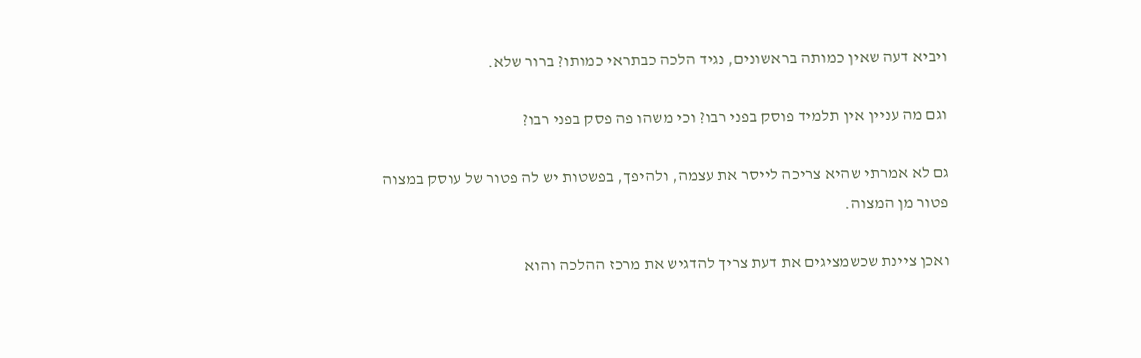ויביא דעה שאין כמותה בראשונים, נגיד הלכה כבתראי כמותו? ברור שלא.

וגם מה עניין אין תלמיד פוסק בפני רבו? וכי משהו פה פסק בפני רבו?

גם לא אמרתי שהיא צריכה לייסר את עצמה, ולהיפך, בפשטות יש לה פטור של עוסק במצוה פטור מן המצוה.

ואכן ציינת שכשמציגים את דעת צריך להדגיש את מרכז ההלכה והוא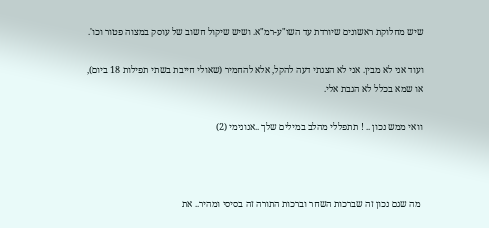שיש מחלוקת ראשונים שיורדת עד השו"ע-רמ"א. ושיש שיקול חשוב של עוסק במצוה פטור וכו'.

ועוד אני לא מבין. אני לא הצגתי דעה להקל, אלא להחמיר (שאולי חייבת בשתי תפילות 18 ביום), או שמא בכלל לא הגבת אלי.

וואי ממש נכון .. ! תתפללי מהלב במילים שלך ..אנונימי (2)



 מה שגם נכון זה שברכות השחר וברכות התורה זה בסיסי ומהיר.. את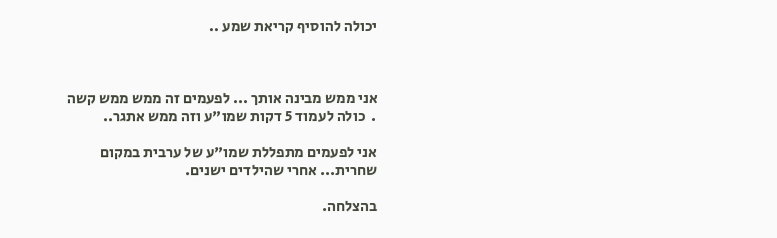יכולה להוסיף קריאת שמע ..



אני ממש מבינה אותך ... לפעמים זה ממש ממש קשה .  כולה לעמוד 5 דקות שמו"ע וזה ממש אתגר..

אני לפעמים מתפללת שמו"ע של ערבית במקום שחרית... אחרי שהילדים ישנים.

בהצלחה.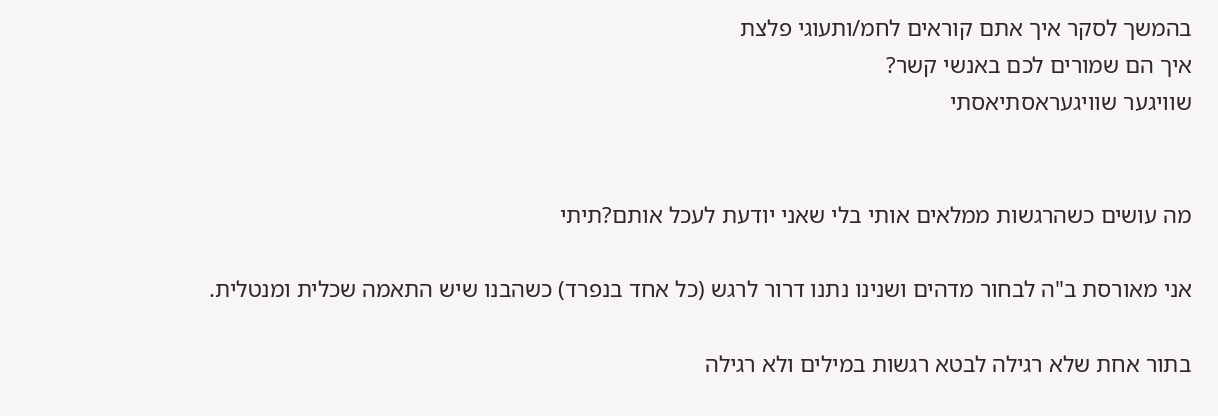בהמשך לסקר איך אתם קוראים לחמ/ותעוגי פלצת
איך הם שמורים לכם באנשי קשר?
שוויגער שוויגעראסתיאסתי


מה עושים כשהרגשות ממלאים אותי בלי שאני יודעת לעכל אותם?תיתי

אני מאורסת ב"ה לבחור מדהים ושנינו נתנו דרור לרגש (כל אחד בנפרד) כשהבנו שיש התאמה שכלית ומנטלית.

בתור אחת שלא רגילה לבטא רגשות במילים ולא רגילה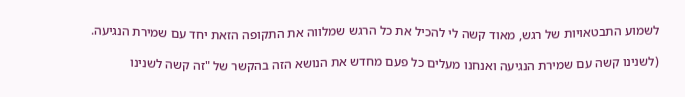לשמוע התבטאויות של רגש, מאוד קשה לי להכיל את כל הרגש שמלווה את התקופה הזאת יחד עם שמירת הנגיעה.

(לשנינו קשה עם שמירת הנגיעה ואנחנו מעלים כל פעם מחדש את הנושא הזה בהקשר של "זה קשה לשנינו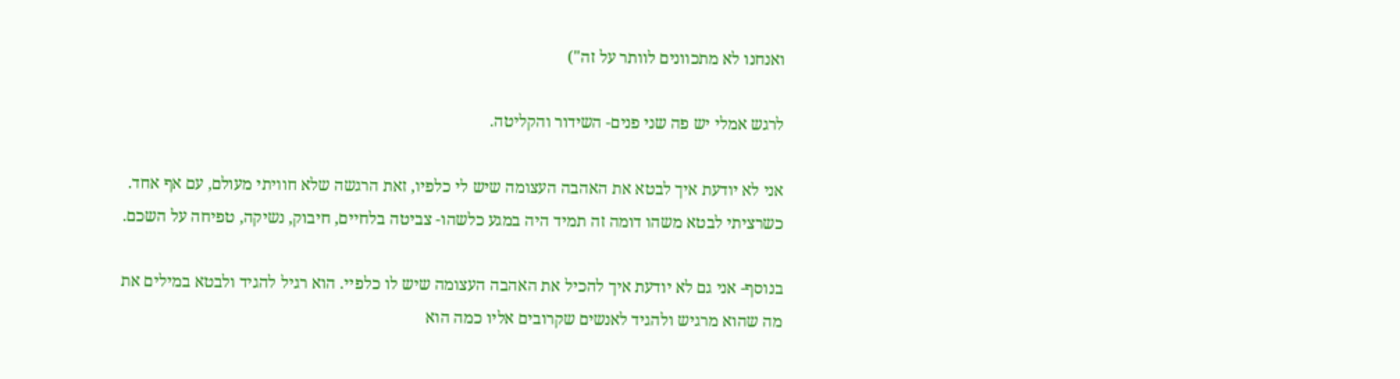ואנחנו לא מתכוונים לוותר על זה")

לרגש אמלי יש פה שני פנים- השידור והקליטה.

אני לא יודעת איך לבטא את האהבה העצומה שיש לי כלפיו, זאת הרגשה שלא חוויתי מעולם, עם אף אחד. כשרציתי לבטא משהו דומה זה תמיד היה במגע כלשהו- צביטה בלחיים, חיבוק, נשיקה, טפיחה על השכם.

בנוסף- אני גם לא יודעת איך להכיל את האהבה העצומה שיש לו כלפיי. הוא רגיל להגיד ולבטא במילים את מה שהוא מרגיש ולהגיד לאנשים שקרובים אליו כמה הוא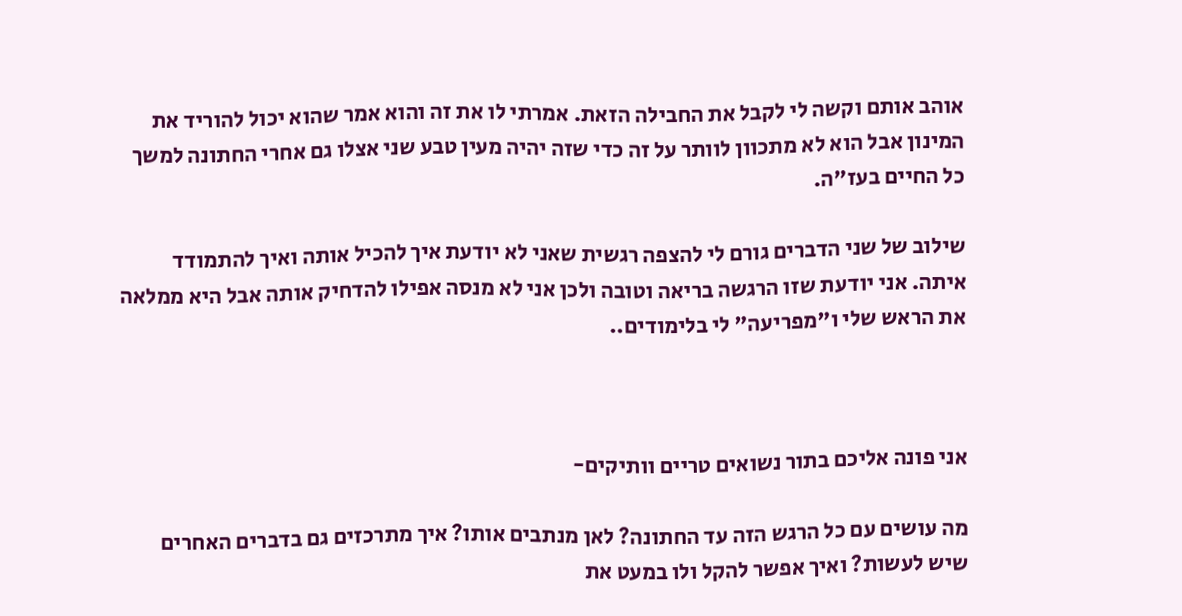אוהב אותם וקשה לי לקבל את החבילה הזאת. אמרתי לו את זה והוא אמר שהוא יכול להוריד את המינון אבל הוא לא מתכוון לוותר על זה כדי שזה יהיה מעין טבע שני אצלו גם אחרי החתונה למשך כל החיים בעז"ה.

שילוב של שני הדברים גורם לי להצפה רגשית שאני לא יודעת איך להכיל אותה ואיך להתמודד איתה. אני יודעת שזו הרגשה בריאה וטובה ולכן אני לא מנסה אפילו להדחיק אותה אבל היא ממלאה את הראש שלי ו"מפריעה" לי בלימודים..



אני פונה אליכם בתור נשואים טריים וותיקים-

מה עושים עם כל הרגש הזה עד החתונה? לאן מנתבים אותו? איך מתרכזים גם בדברים האחרים שיש לעשות? ואיך אפשר להקל ולו במעט את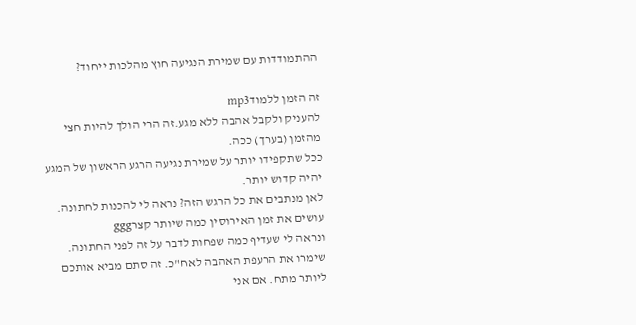ההתמודדות עם שמירת הנגיעה חוץ מהלכות ייחוד?

זה הזמן ללמודmp3
להעניק ולקבל אהבה ללא מגע.זה הרי הולך להיות חצי מהזמן (בערך) ככה.
ככל שתקפידו יותר על שמירת נגיעה הרגע הראשון של המגע יהיה קדוש יותר.
לאן מנתבים את כל הרגש הזה? נראה לי להכנות לחתונה.
עושים את זמן האירוסין כמה שיותר קצרggg
ונראה לי שעדיף כמה שפחות לדבר על זה לפני החתונה. שימרו את הרעפת האהבה לאח"כ. זה סתם מביא אותכם ליותר מתח. אם אני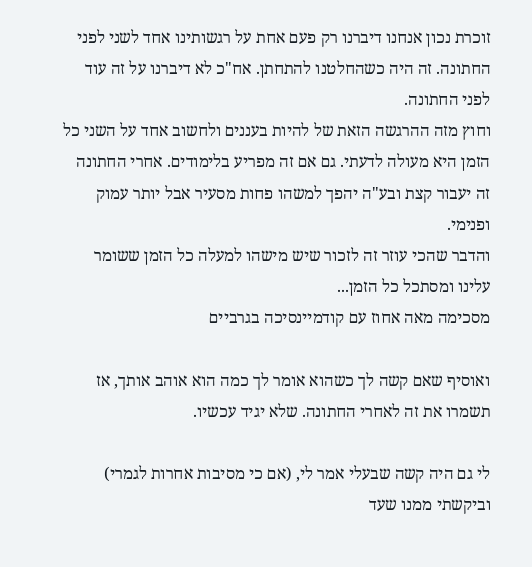זוכרת נכון אנחנו דיברנו רק פעם אחת על רגשותינו אחד לשני לפני החתונה. זה היה כשהחלטנו להתחתן. אח"כ לא דיברנו על זה עוד לפני החתונה.
וחוץ מזה ההרגשה הזאת של להיות בעננים ולחשוב אחד על השני כל הזמן היא מעולה לדעתי. גם אם זה מפריע בלימודים. אחרי החתונה זה יעבור קצת ובע"ה יהפך למשהו פחות מסעיר אבל יותר עמוק ופנימי.
והדבר שהכי עוזר זה לזכור שיש מישהו למעלה כל הזמן ששומר עלינו ומסתכל כל הזמן...
מסכימה מאה אחוז עם קודמיינסיכה בגרביים

ואוסיף שאם קשה לך כשהוא אומר לך כמה הוא אוהב אותך, אז תשמרו את זה לאחרי החתונה. שלא יגיד עכשיו.

לי גם היה קשה שבעלי אמר לי, (אם כי מסיבות אחרות לגמרי) וביקשתי ממנו שעד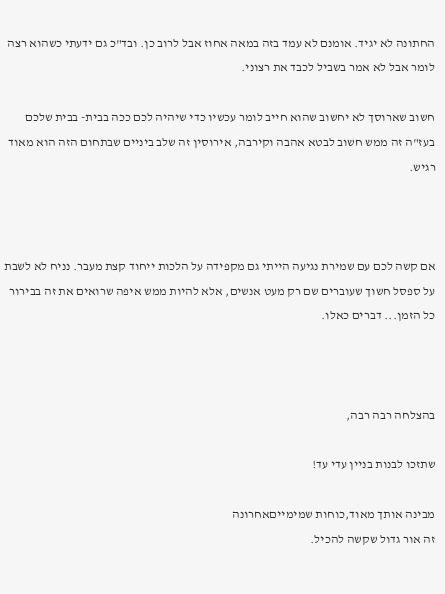החתונה לא יגיד. אומנם לא עמד בזה במאה אחוז אבל לרוב כן. ובד"כ גם ידעתי כשהוא רצה לומר אבל לא אמר בשביל לכבד את רצוני.

חשוב שארוסך לא יחשוב שהוא חייב לומר עכשיו כדי שיהיה לכם ככה בבית- בבית שלכם בעז"ה זה ממש חשוב לבטא אהבה וקירבה, אירוסין זה שלב ביניים שבתחום הזה הוא מאוד רגיש.



אם קשה לכם עם שמירת נגיעה הייתי גם מקפידה על הלכות ייחוד קצת מעבר. נניח לא לשבת על ספסל חשוך שעוברים שם רק מעט אנשים, אלא להיות ממש איפה שרואים את זה בבירור כל הזמן... דברים כאלו.



בהצלחה רבה רבה,

שתזכו לבנות בניין עדי עד!

מבינה אותך מאוד,כוחות שמימייםאחרונה
זה אור גדול שקשה להכיל.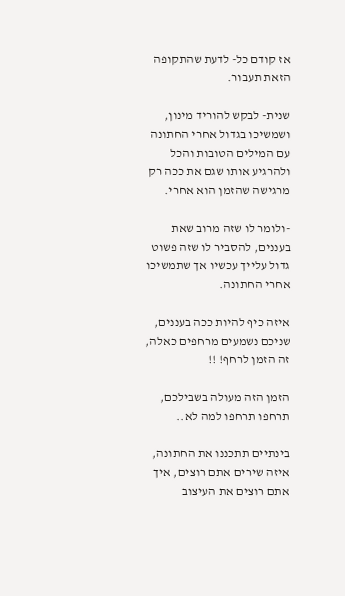אז קודם כל- לדעת שהתקופה הזאת תעבור.

שנית- לבקש להוריד מינון, ושמשיכו בגדול אחרי החתונה עם המילים הטובות והכל ולהרגיע אותו שגם את ככה רק מרגישה שהזמן הוא אחרי.

-ולומר לו שזה מרוב שאת בעננים, להסביר לו שזה פשוט גדול עלייך עכשיו אך שתמשיכו אחרי החתונה.

איזה כיף להיות ככה בעננים, שניכם נשמעים מרחפים כאלה, זה הזמן לרחף! !!

הזמן הזה מעולה בשבילכם, תרחפו תרחפו למה לא..

בינתיים תתכננו את החתונה, איזה שירים אתם רוצים, איך אתם רוצים את העיצוב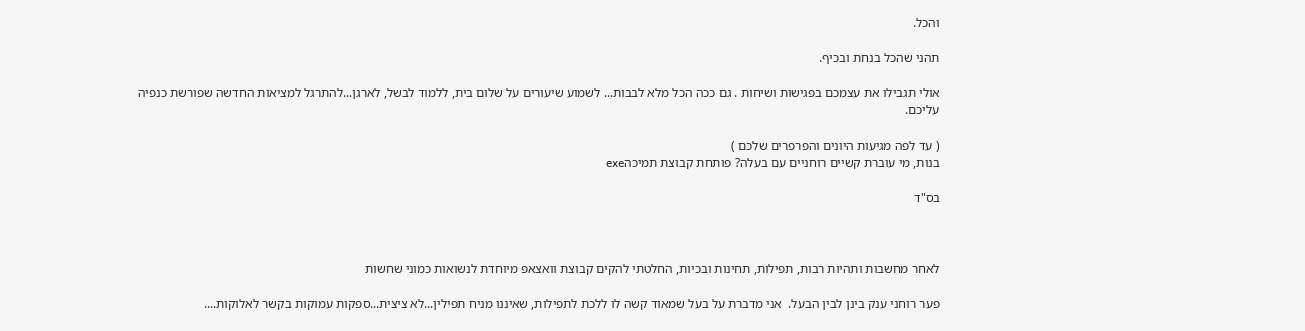והכל.

תהני שהכל בנחת ובכיף.

אולי תגבילו את עצמכם בפגישות ושיחות . גם ככה הכל מלא לבבות... לשמוע שיעורים על שלום בית, ללמוד לבשל, לארגן...להתרגל למציאות החדשה שפורשת כנפיה עליכם.

( עד לפה מגיעות היונים והפרפרים שלכם )
בנות, מי עוברת קשיים רוחניים עם בעלה? פותחת קבוצת תמיכהexe

בס"ד



לאחר מחשבות ותהיות רבות, תפילות, תחינות ובכיות, החלטתי להקים קבוצת וואצאפ מיוחדת לנשואות כמוני שחשות

פער רוחני ענק בינן לבין הבעל.  אני מדברת על בעל שמאוד קשה לו ללכת לתפילות, שאיננו מניח תפילין...לא ציצית...ספקות עמוקות בקשר לאלוקות....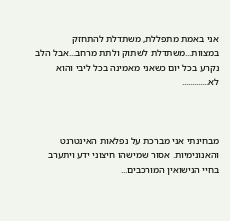אני באמת מתפללת, משתדלת להתחזק במצוות...משתדלת לשתוק ולתת מרחב...אבל הלב נקרע בכל יום כשאני מאמינה בכל ליבי והוא לא.............



מבחינתי אני מברכת על נפלאות האינטרנט והאנונימיות. אסור שמישהו חיצוני ידע ויתערב בחיי הנישואין המורכבים...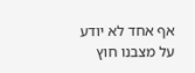אף אחד לא יודע על מצבנו חוץ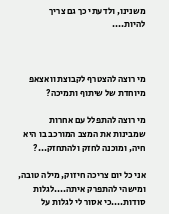משנינו, ולדעתי כך גם צריך להיות....



מי רוצה להצטרף לקבוצת וואצאפ מיוחדת של שיתוף ותמיכה?

מי רוצה להתפלל עם אחרות שמבינות את המצב המורכב בו היא חיה, ומוכנה לחזק ולהתחזק...?

אני כל יום צריכה חיזוק, מילה טובה, ומישהי להתפרק איתה....לגלות סודות....כי אסור לי לגלות על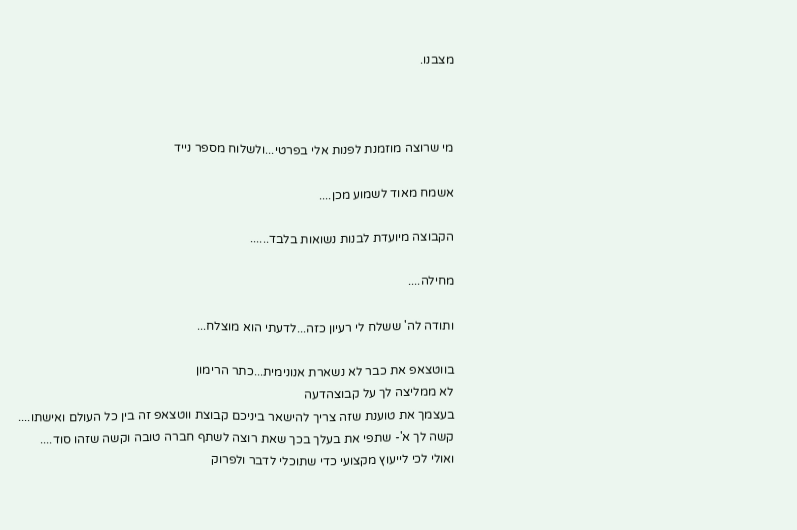מצבנו.



מי שרוצה מוזמנת לפנות אלי בפרטי...ולשלוח מספר נייד

אשמח מאוד לשמוע מכן....

הקבוצה מיועדת לבנות נשואות בלבד......

מחילה....

ותודה לה' ששלח לי רעיון כזה...לדעתי הוא מוצלח...

בווטצאפ את כבר לא נשארת אנונימית...כתר הרימון
לא ממליצה לך על קבוצהדעה
בעצמך את טוענת שזה צריך להישאר ביניכם קבוצת ווטצאפ זה בין כל העולם ואישתו....
קשה לך א'- שתפי את בעלך בכך שאת רוצה לשתף חברה טובה וקשה שזהו סוד....
ואולי לכי לייעוץ מקצועי כדי שתוכלי לדבר ולפרוק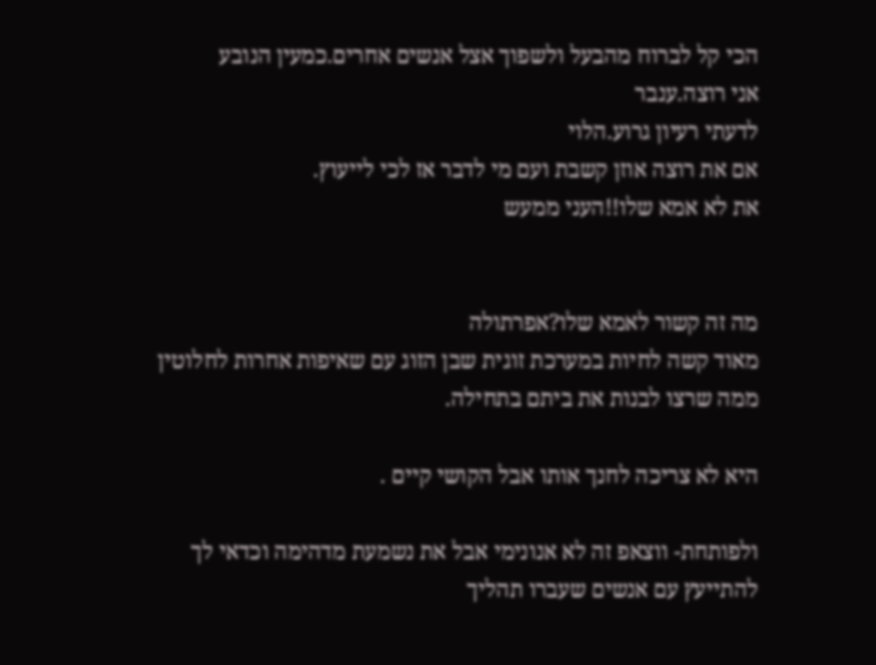הכי קל לברוח מהבעל ולשפוך אצל אנשים אחרים.כמעין הנובע
אני רוצה.ענבר
לדעתי רעיון גרוע.הלוי
אם את רוצה אוזן קשבת ועם מי לדבר אז לכי לייעוץ.
את לא אמא שלו!!העני ממעש


מה זה קשור לאמא שלו?אפרתולה
מאוד קשה לחיות במערכת זוגית שבן הזוג עם שאיפות אחרות לחלוטין ממה שרצו לבנות את ביתם בתחילה.

היא לא צריכה לחנך אותו אבל הקושי קיים .

ולפותחת- ווצאפ זה לא אנונימי אבל את נשמעת מדהימה וכדאי לך להתייעץ עם אנשים שעברו תהליך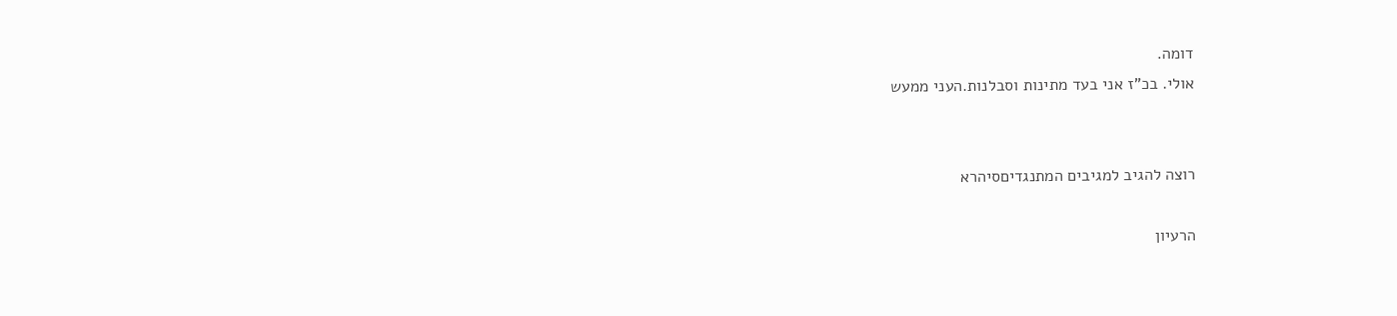דומה.
אולי. בכ"ז אני בעד מתינות וסבלנות.העני ממעש


רוצה להגיב למגיבים המתנגדיםסיהרא

הרעיון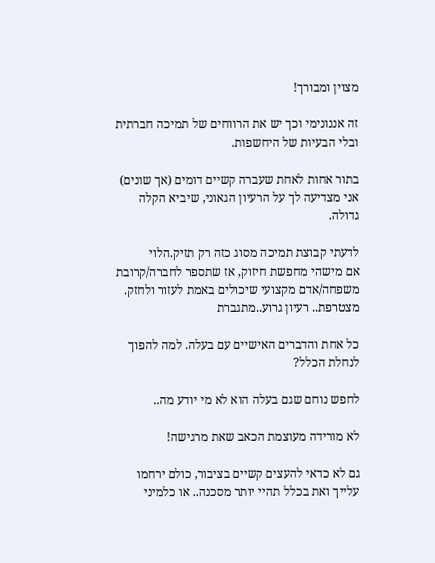מצוין ומבורך!

זה אננונימי וכך יש את הרווחים של תמיכה חברתית ובלי הבעיות של היחשפות.

בתור אחות לאחת שעברה קשיים דומים (אך שונים) אני מצדיעה לך על הרעיון הגאוני, שיביא הקלה גדולה.

לדעתי קבוצת תמיכה מסוג כזה רק תזיק.הלוי
אם מישהי מחפשת חיזוק, אז שתספר לחברה/קרובת משפחה/אדם מקצועי שיכולים באמת לעזור ולחזק.
מצטרפת.. רעיון גרוע..מתגברת

כל אחת והדברים האישיים עם בעלה. למה להפוך לנחלת הכלל?

לחפש נוחם שגם בעלה הוא לא מי יודע מה..

לא מורידה מעוצמת הכאב שאת מרגישה!

גם לא כדאי להעצים קשיים בציבור, כולם ירחמו עלייך ואת בכלל תהיי יותר מסכנה.. או כלמיני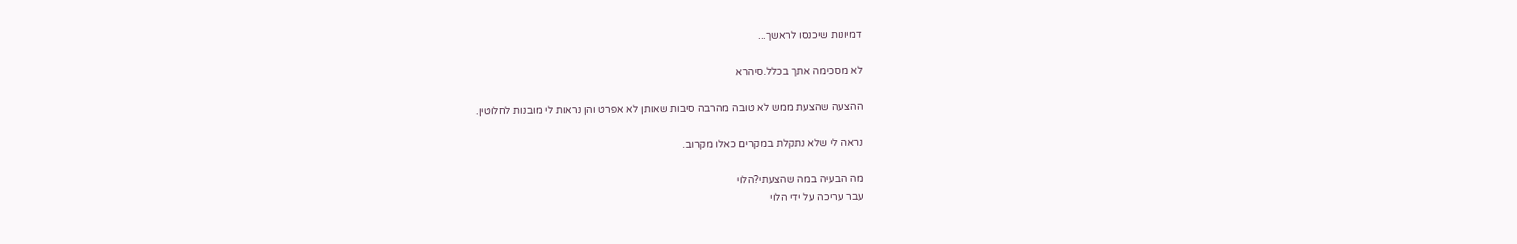דמיונות שיכנסו לראשך...

לא מסכימה אתך בכלל.סיהרא

ההצעה שהצעת ממש לא טובה מהרבה סיבות שאותן לא אפרט והן נראות לי מובנות לחלוטין.

נראה לי שלא נתקלת במקרים כאלו מקרוב.

מה הבעיה במה שהצעתי?הלוי
עבר עריכה על ידי הלוי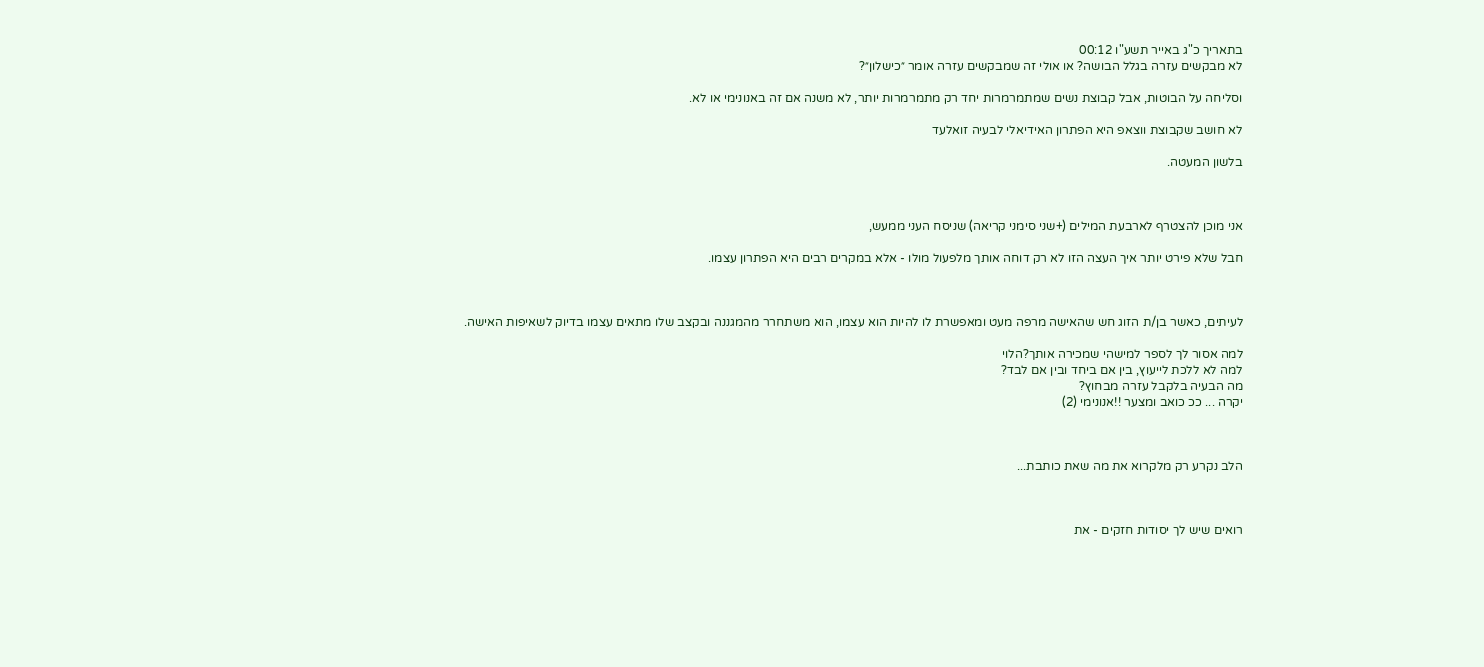בתאריך כ"ג באייר תשע"ו 00:12
לא מבקשים עזרה בגלל הבושה? או אולי זה שמבקשים עזרה אומר ״כישלון״?

וסליחה על הבוטות, אבל קבוצת נשים שמתמרמרות יחד רק מתמרמרות יותר, לא משנה אם זה באנונימי או לא.

לא חושב שקבוצת ווצאפ היא הפתרון האידיאלי לבעיה זואלעד

בלשון המעטה.



אני מוכן להצטרף לארבעת המילים (+שני סימני קריאה) שניסח העני ממעש,

חבל שלא פירט יותר איך העצה הזו לא רק דוחה אותך מלפעול מולו - אלא במקרים רבים היא הפתרון עצמו.



לעיתים, כאשר בן/ת הזוג חש שהאישה מרפה מעט ומאפשרת לו להיות הוא עצמו, הוא משתחרר מהמגננה ובקצב שלו מתאים עצמו בדיוק לשאיפות האישה.

למה אסור לך לספר למישהי שמכירה אותך?הלוי
למה לא ללכת לייעוץ, בין אם ביחד ובין אם לבד?
מה הבעיה בלקבל עזרה מבחוץ?
יקרה ... ככ כואב ומצער !!אנונימי (2)



הלב נקרע רק מלקרוא את מה שאת כותבת...



רואים שיש לך יסודות חזקים - את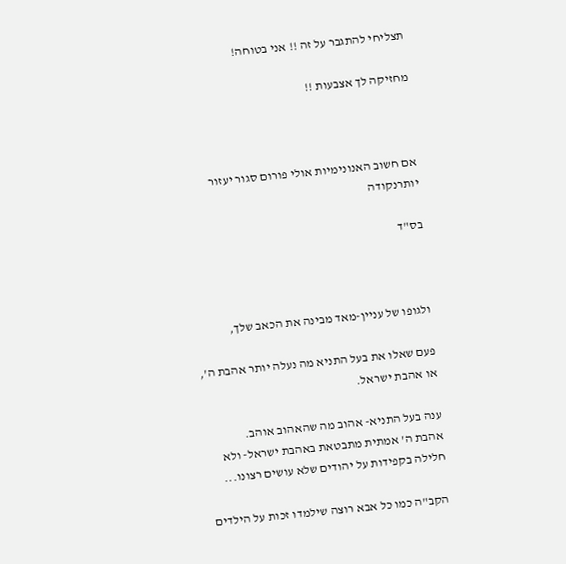תצליחי להתגבר על זה !! אני בטוחה!

מחזיקה לך אצבעות !!



אם חשוב האנונימיות אולי פורום סגור יעזור יותרנקודה

בס"ד



ולגופו של עניין-מאד מבינה את הכאב שלך,

פעם שאלו את בעל התניא מה נעלה יותר אהבת ה', או אהבת ישראל.

ענה בעל התניא- אהוב מה שהאהוב אוהב.
אהבת ה' אמתית מתבטאת באהבת ישראל- ולא חלילה בקפידות על יהודים שלא עושים רצונו...

הקב"ה כמו כל אבא רוצה שילמדו זכות על הילדים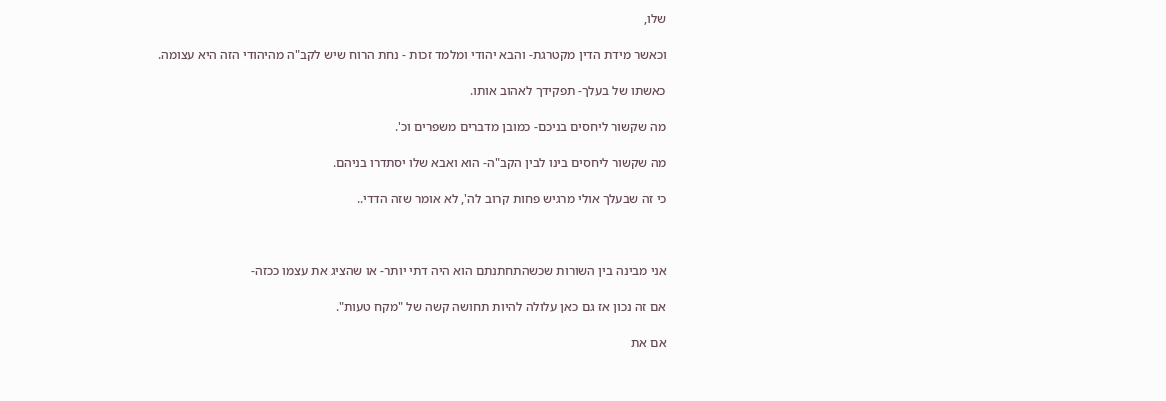שלו,

וכאשר מידת הדין מקטרגת- והבא יהודי ומלמד זכות - נחת הרוח שיש לקב"ה מהיהודי הזה היא עצומה.

כאשתו של בעלך- תפקידך לאהוב אותו.

מה שקשור ליחסים בניכם- כמובן מדברים משפרים וכ'.

מה שקשור ליחסים בינו לבין הקב"ה- הוא ואבא שלו יסתדרו בניהם.

כי זה שבעלך אולי מרגיש פחות קרוב לה', לא אומר שזה הדדי..



אני מבינה בין השורות שכשהתחתנתם הוא היה דתי יותר- או שהציג את עצמו ככזה-

אם זה נכון אז גם כאן עלולה להיות תחושה קשה של "מקח טעות".

אם את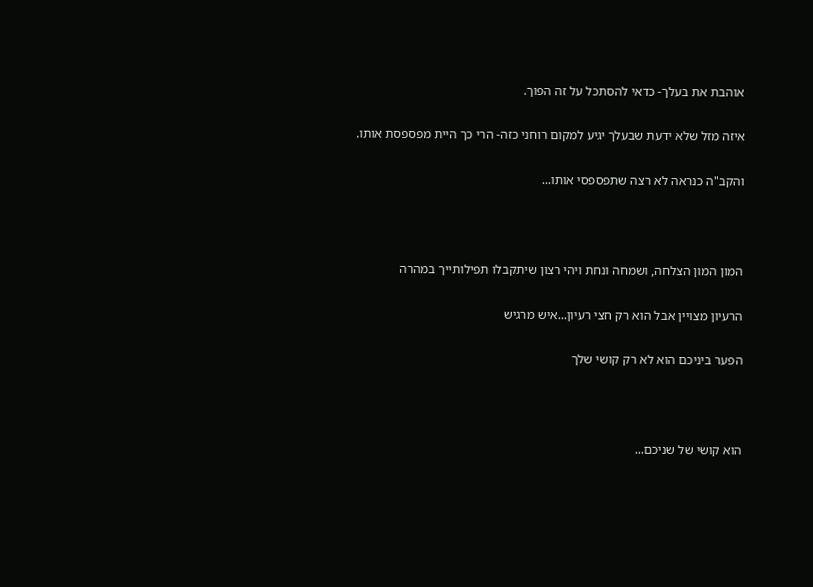אוהבת את בעלך- כדאי להסתכל על זה הפוך.

איזה מזל שלא ידעת שבעלך יגיע למקום רוחני כזה- הרי כך היית מפספסת אותו.

והקב"ה כנראה לא רצה שתפספסי אותו...



המון המון הצלחה, ושמחה ונחת ויהי רצון שיתקבלו תפילותייך במהרה

הרעיון מצויין אבל הוא רק חצי רעיון...איש מרגיש

הפער ביניכם הוא לא רק קושי שלך



הוא קושי של שניכם...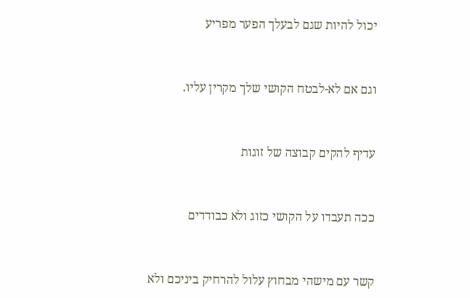יכול להיות שגם לבעלך הפער מפריע



וגם אם לא-לבטח הקושי שלך מקרין עליו.



עדיף להקים קבוצה של זוגות



ככה תעבדו על הקושי כזוג ולא כבודדים



קשר עם מישהי מבחוץ עלול להרחיק ביניכם ולא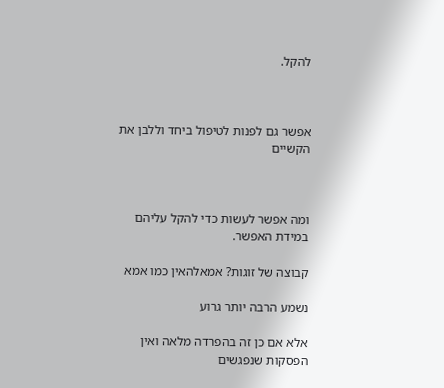להקל.



אפשר גם לפנות לטיפול ביחד וללבן את הקשיים



ומה אפשר לעשות כדי להקל עליהם במידת האפשר.

קבוצה של זוגות? אמאלהאין כמו אמא

נשמע הרבה יותר גרוע

אלא אם כן זה בהפרדה מלאה ואין הפסקות שנפגשים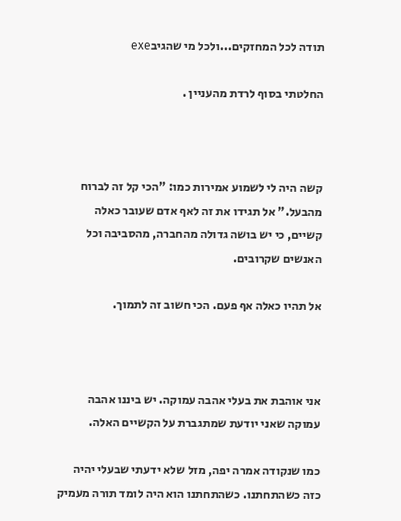תודה לכל המחזקים...ולכל מי שהגיבexe

החלטתי בסוף לרדת מהעניין .



קשה היה לי לשמוע אמירות כמו: "הכי קל זה לברוח מהבעל." אל תגידו את זה לאף אדם שעובר כאלה קשיים, כי יש בושה גדולה מהחברה, מהסביבה וכל האנשים שקרובים.

אל תהיו כאלה אף פעם. הכי חשוב זה לתמוך.



אני אוהבת את בעלי אהבה עמוקה. יש ביננו אהבה עמוקה שאני יודעת שמתגברת על הקשיים האלה.

כמו שנקודה אמרה יפה, מזל שלא ידעתי שבעלי יהיה כזה כשהתחתנו. כשהתחתנו הוא היה לומד תורה מעמיק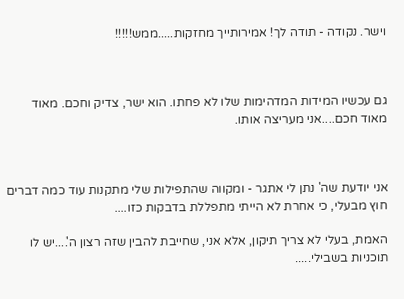וישר. נקודה - תודה לך! אמירותייך מחזקות.....ממש!!!!!



גם עכשיו המידות המדהימות שלו לא פחתו. הוא ישר, צדיק וחכם. מאוד מאוד חכם....אני מעריצה אותו.



אני יודעת שה' נתן לי אתגר - ומקווה שהתפילות שלי מתקנות עוד כמה דברים חוץ מבעלי, כי אחרת לא הייתי מתפללת בדבקות כזו....

האמת, בעלי לא צריך תיקון, אלא אני, שחייבת להבין שזה רצון ה'....יש לו תוכניות בשבילי.....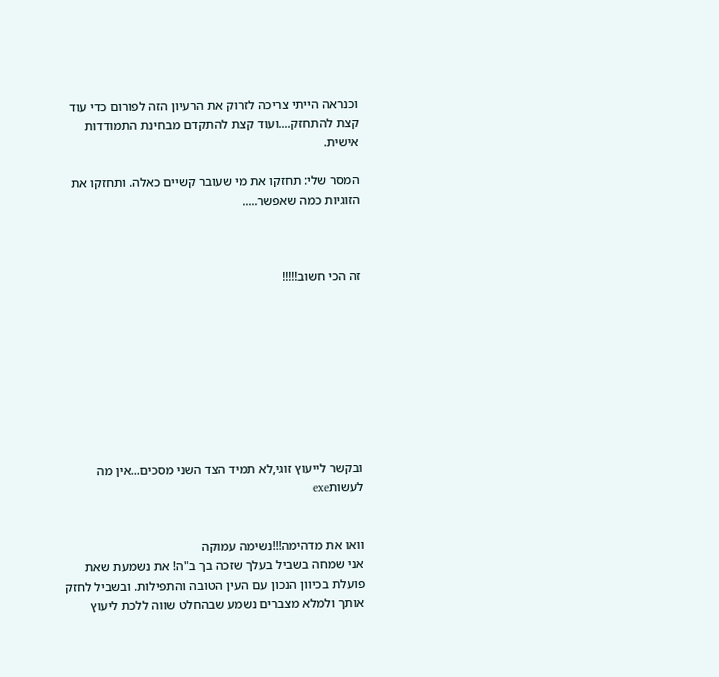וכנראה הייתי צריכה לזרוק את הרעיון הזה לפורום כדי עוד קצת להתחזק....ועוד קצת להתקדם מבחינת התמודדות אישית.

המסר שלי: תחזקו את מי שעובר קשיים כאלה. ותחזקו את הזוגיות כמה שאפשר.....



זה הכי חשוב!!!!!









ובקשר לייעוץ זוגי,לא תמיד הצד השני מסכים...אין מה לעשותexe


וואו את מדהימה!!!נשימה עמוקה
אני שמחה בשביל בעלך שזכה בך ב"ה! את נשמעת שאת פועלת בכיוון הנכון עם העין הטובה והתפילות. ובשביל לחזק אותך ולמלא מצברים נשמע שבהחלט שווה ללכת ליעוץ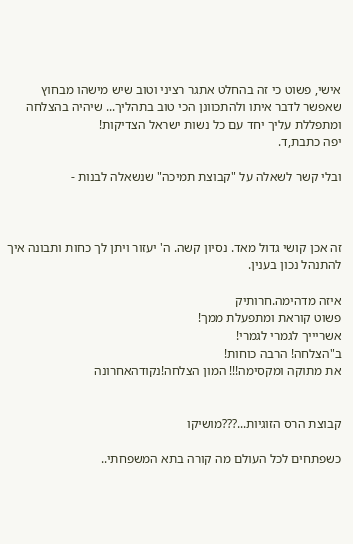אישי, פשוט כי זה בהחלט אתגר רציני וטוב שיש מישהו מבחוץ שאפשר לדבר איתו ולהתכוונן הכי טוב בתהליך... שיהיה בהצלחה ומתפללת עליך יחד עם כל נשות ישראל הצדיקות!
יפה כתבת,ד.

ובלי קשר לשאלה על "קבוצת תמיכה" שנשאלה לבנות -



זה אכן קושי גדול מאד. נסיון קשה. ה' יעזור ויתן לך כחות ותבונה איך להתנהל נכון בענין.

איזה מדהימה.חרותיק
פשוט קוראת ומתפעלת ממך!
אשריייך לגמרי לגמרי!
ב"הצלחה! הרבה כוחות!
את מתוקה ומקסימה!!! המון הצלחה!נקודהאחרונה


קבוצת הרס הזוגיות...???מושיקו

כשפתחים לכל העולם מה קורה בתא המשפחתי..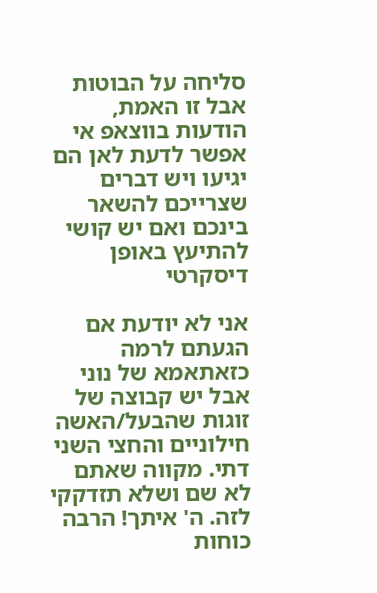סליחה על הבוטות אבל זו האמת, הודעות בווצאפ אי אפשר לדעת לאן הם יגיעו ויש דברים שצרייכם להשאר בינכם ואם יש קושי להתיעץ באופן דיסקרטי

אני לא יודעת אם הגעתם לרמה כזאתאמא של נוני
אבל יש קבוצה של זוגות שהבעל/האשה חילוניים והחצי השני דתי. מקווה שאתם לא שם ושלא תזדקקי לזה. ה' איתך! הרבה כוחות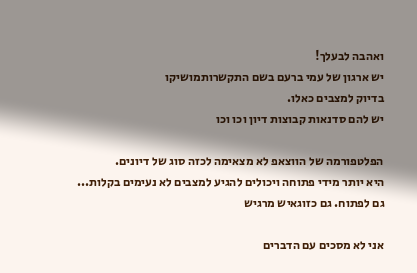ואהבה לבעלך!
יש ארגון של עמי ברעם בשם התקשרותמושיקו
בדיוק למצבים כאלו.
יש להם סדנאות קבוצות דיון וכו וכו

הפלטפורמה של הווצאפ לא מצאימה לכזה סוג של דיונים.
היא יותר מידי פתוחה ויכולים להגיע למצבים לא נעימים בקלות...
גם לפתוח. גם כזוגאיש מרגיש

אני לא מסכים עם הדברים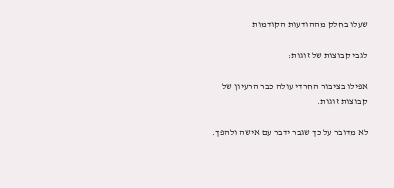שעלו בחלק מההודעות הקודמות

לגבי קבוצות של זוגות:

אפילו בציבור החרדי עולה כבר הרעיון של קבוצות זוגות.

לא מדובר על כך שגבר ידבר עם אישה ולהפך.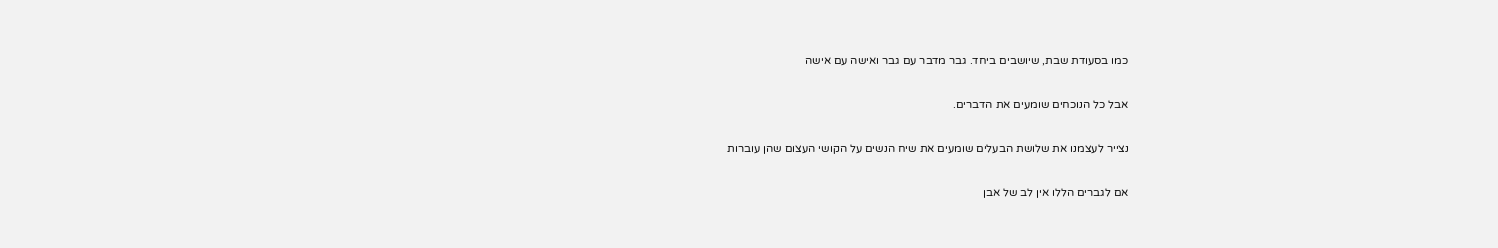כמו בסעודת שבת, שיושבים ביחד. גבר מדבר עם גבר ואישה עם אישה

אבל כל הנוכחים שומעים את הדברים.

נצייר לעצמנו את שלושת הבעלים שומעים את שיח הנשים על הקושי העצום שהן עוברות

אם לגברים הללו אין לב של אבן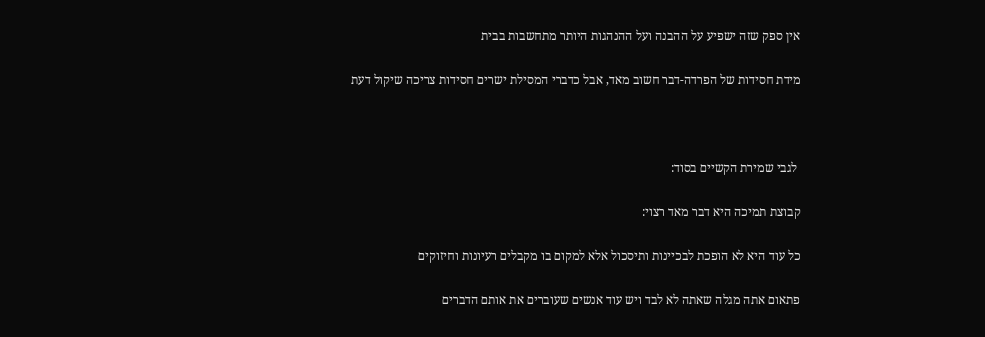אין ספק שזה ישפיע על ההבנה ועל ההנהגות היותר מתחשבות בבית

מידת חסידות של הפרדה-דבר חשוב מאד, אבל כדברי המסילת ישרים חסידות צריכה שיקול דעת



 לגבי שמירת הקשיים בסוד:

קבוצת תמיכה היא דבר מאד רצוי:

כל עוד היא לא הופכת לבכיינות ותיסכול אלא למקום בו מקבלים רעיונות וחיזוקים

פתאום אתה מגלה שאתה לא לבד ויש עוד אנשים שעוברים את אותם הדברים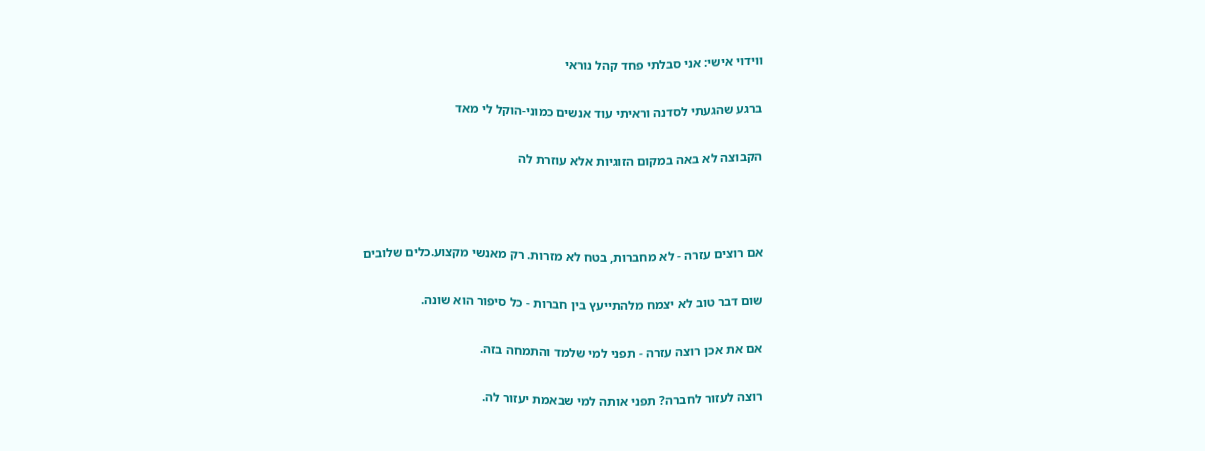ווידוי אישי: אני סבלתי פחד קהל נוראי

ברגע שהגעתי לסדנה וראיתי עוד אנשים כמוני-הוקל לי מאד

הקבוצה לא באה במקום הזוגיות אלא עוזרת לה



אם רוצים עזרה - לא מחברות, בטח לא מזרות. רק מאנשי מקצוע.כלים שלובים

שום דבר טוב לא יצמח מלהתייעץ בין חברות - כל סיפור הוא שונה.

אם את אכן רוצה עזרה - תפני למי שלמד והתמחה בזה.

רוצה לעזור לחברה? תפני אותה למי שבאמת יעזור לה.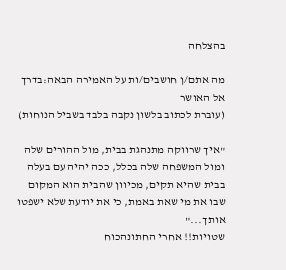בהצלחה

מה אתם/ן חושבים/ות על האמירה הבאה:בדרך אל האושר
(עוברת לכתוב בלשון נקבה בלבד בשביל הנוחות)

"איך שרווקה מתנהגת בבית, מול ההורים שלה ומול המשפחה שלה בכלל, ככה יהיה עם בעלה בבית שהיא תקים, מכיוון שהבית הוא המקום שבו את מי שאת באמת, כי את יודעת שלא ישפטו אותך..."
שטויות!! אחרי החתונהכוח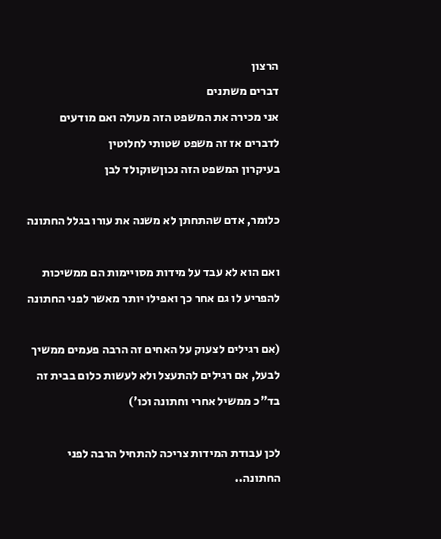הרצון
דברים משתנים
אני מכירה את המשפט הזה מעולה ואם מודעים לדברים אז זה משפט שטותי לחלוטין
בעיקרון המשפט הזה נכוןשוקולד לבן

כלומר, אדם שהתחתן לא משנה את עורו בגלל החתונה

ואם הוא לא עבד על מידות מסויימות הם ממשיכות להפריע לו גם אחר כך ואפילו יותר מאשר לפני החתונה

(אם רגילים לצעוק על האחים זה הרבה פעמים ממשיך לבעל, אם רגילים להתעצל ולא לעשות כלום בבית זה בד"כ ממשיל אחרי וחתונה וכו')

לכן עבודת המידות צריכה להתחיל הרבה לפני החתונה..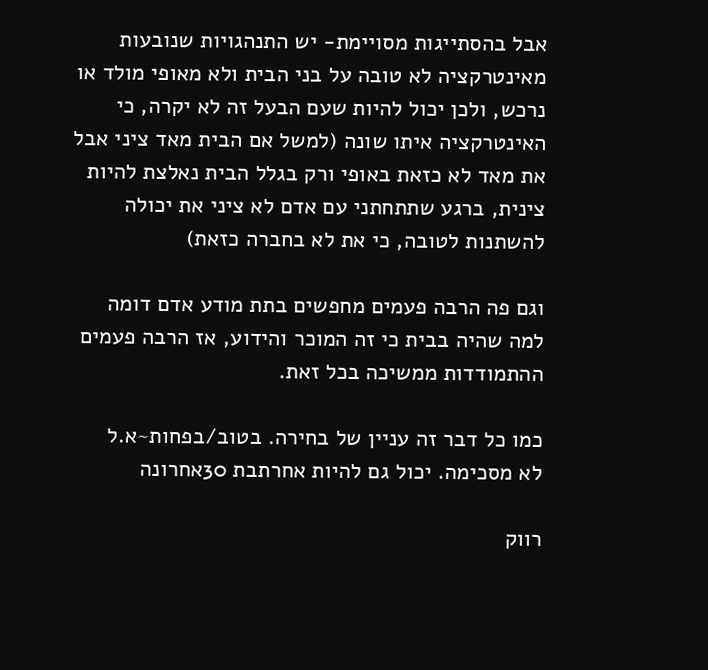אבל בהסתייגות מסויימת- יש התנהגויות שנובעות מאינטרקציה לא טובה על בני הבית ולא מאופי מולד או נרכש, ולכן יכול להיות שעם הבעל זה לא יקרה, כי האינטרקציה איתו שונה (למשל אם הבית מאד ציני אבל את מאד לא כזאת באופי ורק בגלל הבית נאלצת להיות צינית, ברגע שתתחתני עם אדם לא ציני את יכולה להשתנות לטובה, כי את לא בחברה כזאת)

וגם פה הרבה פעמים מחפשים בתת מודע אדם דומה למה שהיה בבית כי זה המוכר והידוע, אז הרבה פעמים ההתמודדות ממשיכה בכל זאת.

כמו כל דבר זה עניין של בחירה. בטוב/בפחות~א.ל
לא מסכימה. יכול גם להיות אחרתבת 30אחרונה

רווק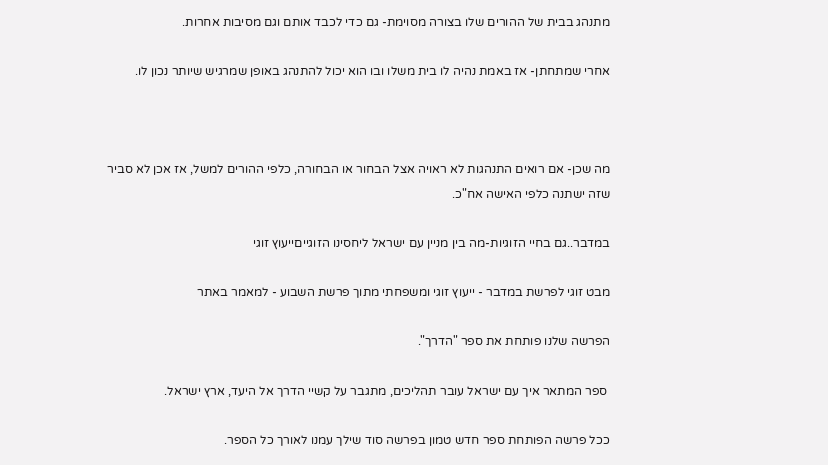מתנהג בבית של ההורים שלו בצורה מסוימת- גם כדי לכבד אותם וגם מסיבות אחרות.

אחרי שמתחתן- אז באמת נהיה לו בית משלו ובו הוא יכול להתנהג באופן שמרגיש שיותר נכון לו.



מה שכן- אם רואים התנהגות לא ראויה אצל הבחור או הבחורה, כלפי ההורים למשל, אז אכן לא סביר שזה ישתנה כלפי האישה אח"כ.

במדבר..גם בחיי הזוגיות-מה בין מניין עם ישראל ליחסינו הזוגייםייעוץ זוגי

מבט זוגי לפרשת במדבר - ייעוץ זוגי ומשפחתי מתוך פרשת השבוע - למאמר באתר

הפרשה שלנו פותחת את ספר "הדרך".

 ספר המתאר איך עם ישראל עובר תהליכים, מתגבר על קשיי הדרך אל היעד, ארץ ישראל.

ככל פרשה הפותחת ספר חדש טמון בפרשה סוד שילך עמנו לאורך כל הספר.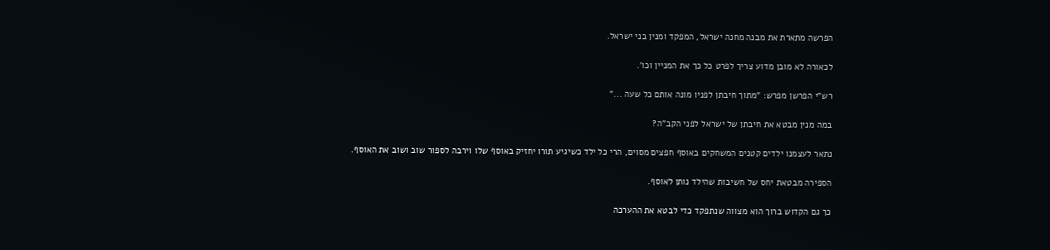הפרשה מתארת את מבנה מחנה ישראל, המפקד ומנין בני ישראל.

לכאורה לא מובן מדוע צריך לפרט כל כך את המניין וכו'.

רש"י הפרשן מפרש: "מתוך חיבתן לפניו מונה אותם כל שעה ..."

במה מנין מבטא את חיבתן של ישראל לפני הקב"ה?

נתאר לעצמנו ילדים קטנים המשחקים באוסף חפצים מסוים, הרי כל ילד כשיגיע תורו יחזיק באוסף שלו וירבה לספור שוב ושוב את האוסף.

הספירה מבטאת יחס של חשיבות שהילד נותן לאוסף.

כך גם הקדוש ברוך הוא מצווה שנתפקד כדי לבטא את ההערכה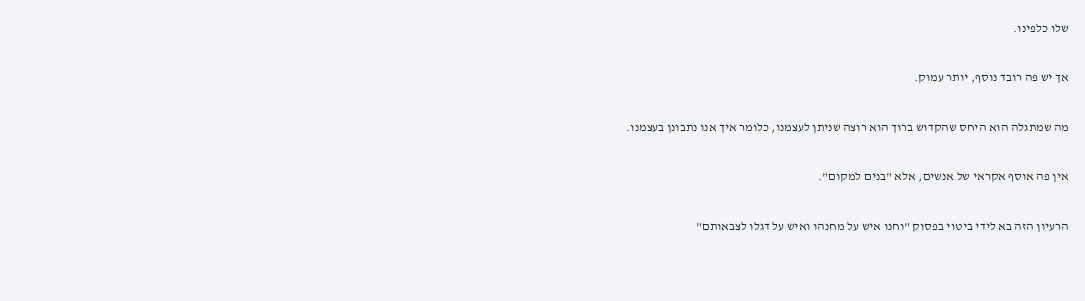שלו כלפינו.

אך יש פה רובד נוסף, יותר עמוק.

מה שמתגלה הוא היחס שהקדוש ברוך הוא רוצה שניתן לעצמנו, כלומר איך אנו נתבונן בעצמנו.

אין פה אוסף אקראי של אנשים, אלא "בנים למקום".

הרעיון הזה בא לידי ביטוי בפסוק "וחנו איש על מחנהו ואיש על דגלו לצבאותם"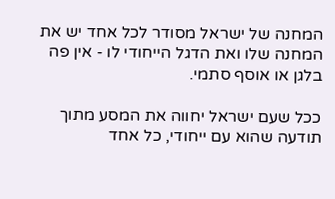המחנה של ישראל מסודר לכל אחד יש את המחנה שלו ואת הדגל הייחודי לו - אין פה בלגן או אוסף סתמי.

ככל שעם ישראל יחווה את המסע מתוך תודעה שהוא עם ייחודי, כל אחד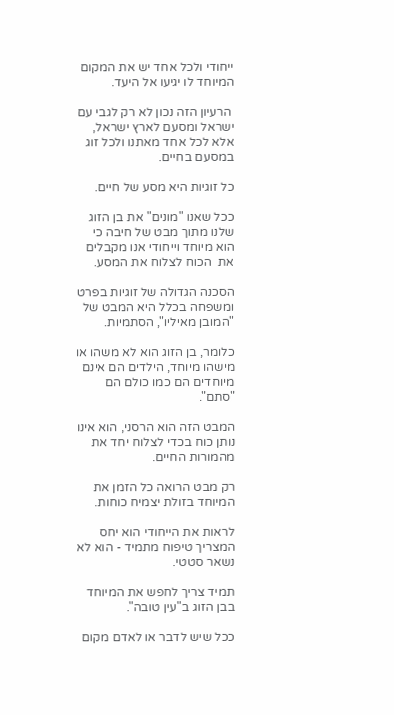ייחודי ולכל אחד יש את המקום המיוחד לו יגיעו אל היעד.

 הרעיון הזה נכון לא רק לגבי עם ישראל ומסעם לארץ ישראל, אלא לכל אחד מאתנו ולכל זוג במסעם בחיים.

כל זוגיות היא מסע של חיים.

ככל שאנו "מונים" את בן הזוג שלנו מתוך מבט של חיבה כי הוא מיוחד וייחודי אנו מקבלים את  הכוח לצלוח את המסע.

הסכנה הגדולה של זוגיות בפרט ומשפחה בכלל היא המבט של "המובן מאיליו", הסתמיות.

כלומר, בן הזוג הוא לא משהו או מישהו מיוחד, הילדים הם אינם מיוחדים הם כמו כולם הם "סתם".

המבט הזה הוא הרסני, הוא אינו נותן כוח בכדי לצלוח יחד את מהמורות החיים.

רק מבט הרואה כל הזמן את המיוחד בזולת יצמיח כוחות.

לראות את הייחודי הוא יחס המצריך טיפוח מתמיד - הוא לא נשאר סטטי.

תמיד צריך לחפש את המיוחד בבן הזוג ב"עין טובה".

ככל שיש לדבר או לאדם מקום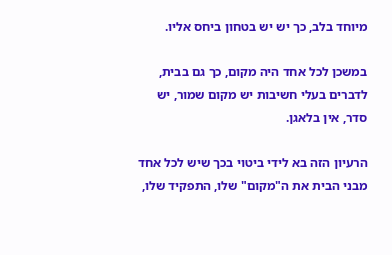מיוחד בלב, כך יש יש בטחון ביחס אליו.

במשכן לכל אחד היה מקום, כך גם בבית, לדברים בעלי חשיבות יש מקום שמור, יש סדר, אין בלאגן.

הרעיון הזה בא לידי ביטוי בכך שיש לכל אחד מבני הבית את ה"מקום" שלו, התפקיד שלו,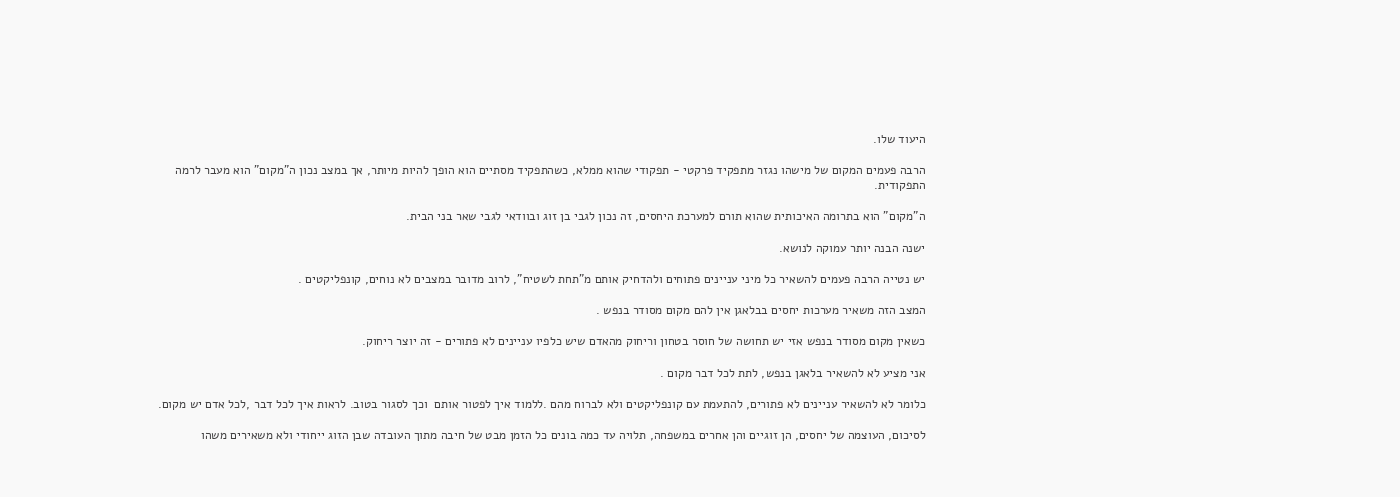היעוד שלו.

הרבה פעמים המקום של מישהו נגזר מתפקיד פרקטי - תפקודי שהוא ממלא, כשהתפקיד מסתיים הוא הופך להיות מיותר, אך במצב נכון ה"מקום" הוא מעבר לרמה התפקודית.

ה"מקום" הוא בתרומה האיכותית שהוא תורם למערכת היחסים, זה נכון לגבי בן זוג ובוודאי לגבי שאר בני הבית.

ישנה הבנה יותר עמוקה לנושא.

יש נטייה הרבה פעמים להשאיר כל מיני עניינים פתוחים ולהדחיק אותם מ"תחת לשטיח", לרוב מדובר במצבים לא נוחים, קונפליקטים .

המצב הזה משאיר מערכות יחסים בבלאגן אין להם מקום מסודר בנפש .

כשאין מקום מסודר בנפש אזי יש תחושה של חוסר בטחון וריחוק מהאדם שיש כלפיו עניינים לא פתורים - זה יוצר ריחוק.

אני מציע לא להשאיר בלאגן בנפש, לתת לכל דבר מקום .

כלומר לא להשאיר עניינים לא פתורים, להתעמת עם קונפליקטים ולא לברוח מהם .ללמוד איך לפטור אותם  וכך לסגור בטוב. לראות איך לכל דבר ,לכל אדם יש מקום.

לסיכום, העוצמה של יחסים, הן זוגיים והן אחרים במשפחה, תלויה עד כמה בונים כל הזמן מבט של חיבה מתוך העובדה שבן הזוג ייחודי ולא משאירים משהו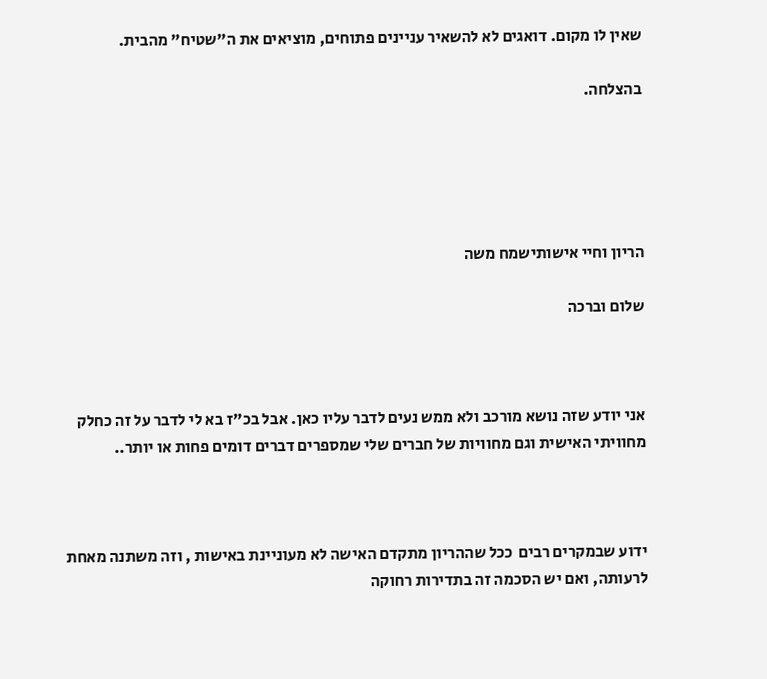שאין לו מקום. דואגים לא להשאיר עניינים פתוחים, מוציאים את ה"שטיח" מהבית.

בהצלחה.





הריון וחיי אישותישמח משה

שלום וברכה



אני יודע שזה נושא מורכב ולא ממש נעים לדבר עליו כאן. אבל בכ"ז בא לי לדבר על זה כחלק מחוויתי האישית וגם מחוויות של חברים שלי שמספרים דברים דומים פחות או יותר..



ידוע שבמקרים רבים  ככל שההריון מתקדם האישה לא מעוניינת באישות , וזה משתנה מאחת לרעותה, ואם יש הסכמה זה בתדירות רחוקה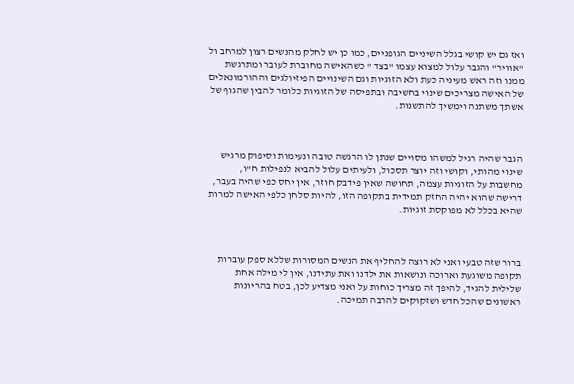ואז גם יש קושי בגלל השיניים הגופניים, כמו כן יש לחלק מהנשים רצון למרחב ול "אוויר" והגבר עלול למצוא עצמו "בצד " כשהאישה מחוברת לעובר ומתרגשת ממנו וזה ראש מעיניה כעת ולא הזוגיות וגם השינויים הפיזיולגים וההורמונאלים של האישה מצריכים שינוי בחשיבה ובתפיסה של הזוגיות כלומר להבין שהגוף של אשתך משתנה וימשיך להתשנות.



הגבר שהיה רגיל למשהו מסויים שנתן לו הרגשה טובה ונעימות וסיפוק מרגיש שינוי מהותי, וקושי וזה יוצר תסכול, ולעיתים עלול להביא לנפילות ח"ו, מחשבות על הזוגיות עצמה, תחושה שאין פידבק חוזר, אין יחס כפי שהיה בעבר, דרישה שהוא יהיה החזק תמידית בתקופה הזו, להיות סלחן כלפי האישה למרות שהיא בכלל לא מפוקסת זוגיות.



ברור שזה טבעי ואני לא רוצה להחליף את הנשים המסורות שללא ספק עוברות תקופה משוגעת וארוכה ונושאות את ילדנו ואת עתידנו, אין לי מילה אחת שלילית להגיד, להיפך זה מצריך כוחות על ואני מצדיע לכן, בטח בהריונות ראשונים שהכל חדש ושזקוקים להרבה תמיכה.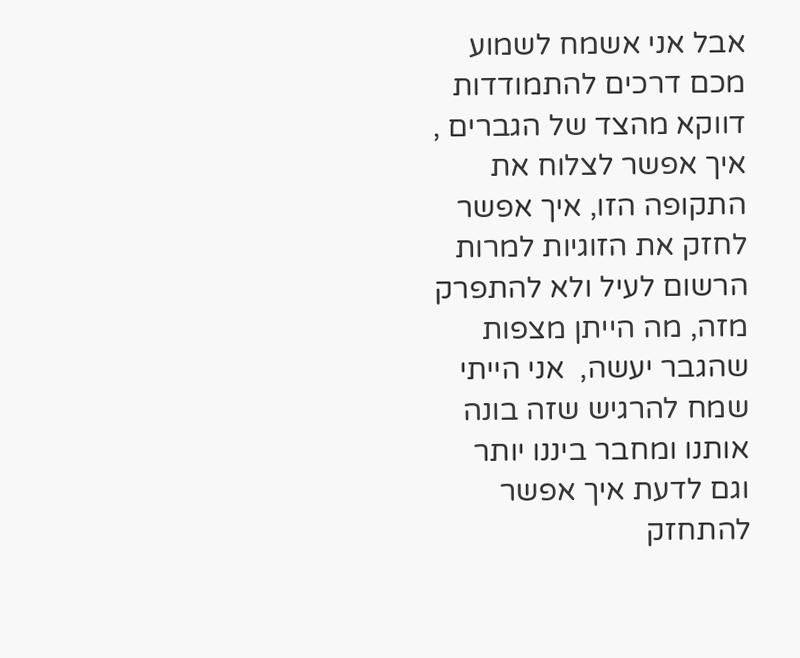אבל אני אשמח לשמוע מכם דרכים להתמודדות דווקא מהצד של הגברים , איך אפשר לצלוח את התקופה הזו, איך אפשר לחזק את הזוגיות למרות הרשום לעיל ולא להתפרק מזה, מה הייתן מצפות שהגבר יעשה,  אני הייתי שמח להרגיש שזה בונה אותנו ומחבר ביננו יותר וגם לדעת איך אפשר להתחזק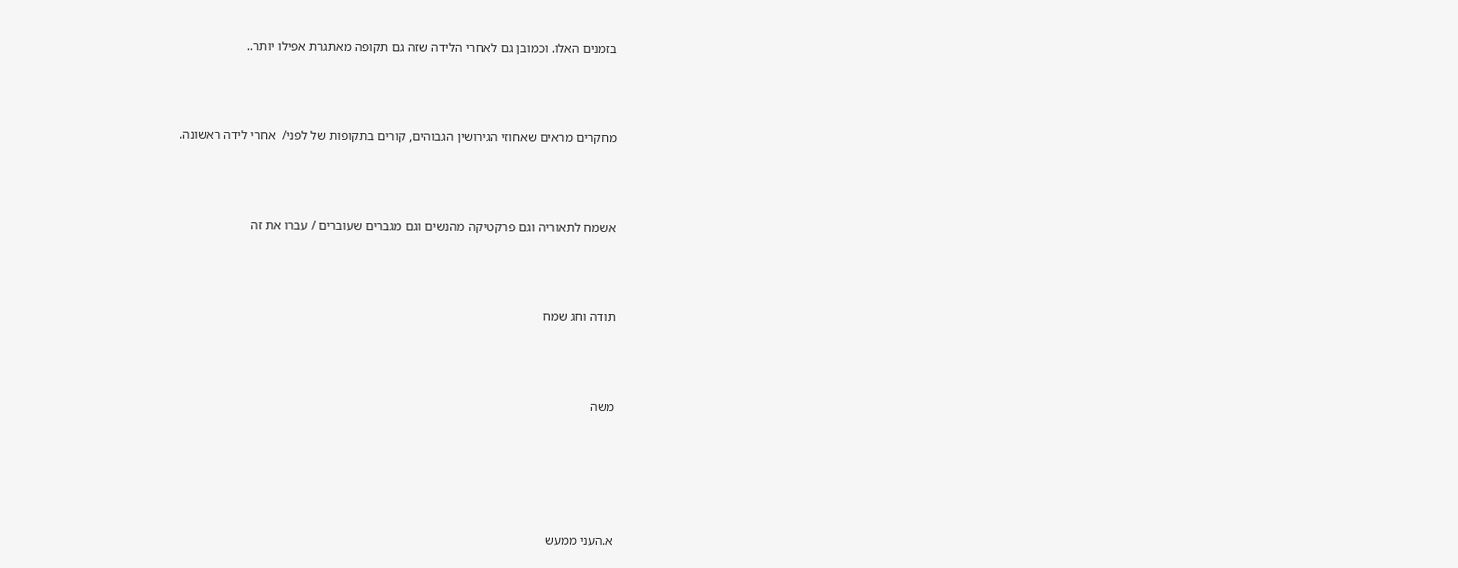בזמנים האלו. וכמובן גם לאחרי הלידה שזה גם תקופה מאתגרת אפילו יותר..



מחקרים מראים שאחוזי הגירושין הגבוהים, קורים בתקופות של לפני/  אחרי לידה ראשונה.



אשמח לתאוריה וגם פרקטיקה מהנשים וגם מגברים שעוברים / עברו את זה



תודה וחג שמח



משה





א.העני ממעש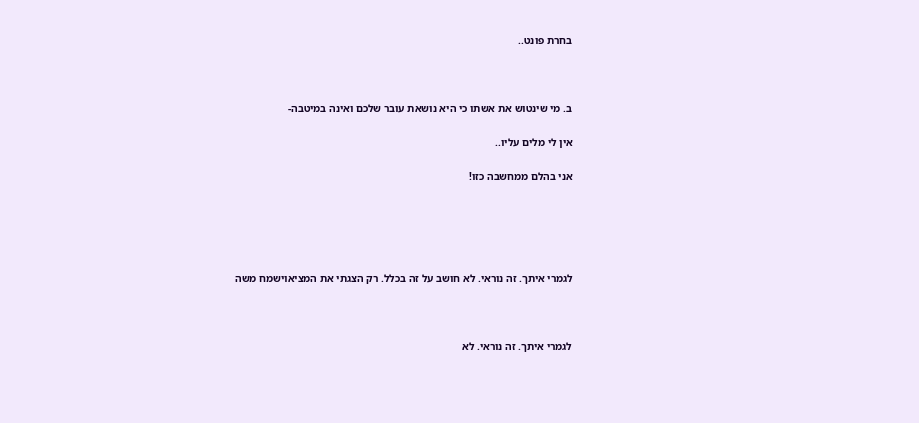בחרת פונט..



ב. מי שינטוש את אשתו כי היא נושאת עובר שלכם ואינה במיטבה-

אין לי מלים עליו..

אני בהלם ממחשבה כזו!





לגמרי איתך. זה נוראי. לא חושב על זה בכלל. רק הצגתי את המציאוישמח משה



לגמרי איתך. זה נוראי. לא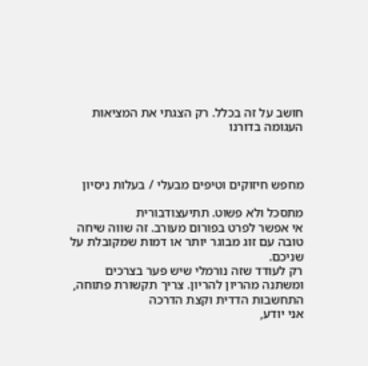חושב על זה בכלל. רק הצגתי את המציאות העגומה בדורנו



מחפש חיזוקים וטיפים מבעלי / בעלות ניסיון

מתסכל ולא פשוט. תתיעצודבורית
אי אפשר לפרט בפורום מעורב. זה שווה שיחה טובה עם זוג מבוגר יותר או דמות שמקובלת על שניכם.
רק לעודד שזה נורמלי שיש פער בצרכים ומשתנה מהריון להריון. צריך תקשורת פתוחה, התחשבות הדדית וקצת הדרכה
אני יודע,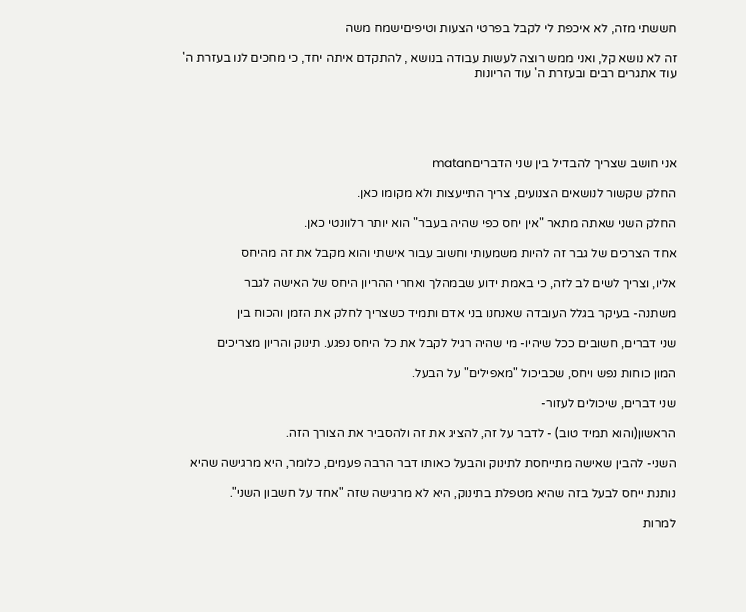חששתי מזה, לא איכפת לי לקבל בפרטי הצעות וטיפיםישמח משה

זה לא נושא קל, ואני ממש רוצה לעשות עבודה בנושא , להתקדם איתה יחד, כי מחכים לנו בעזרת ה' עוד אתגרים רבים ובעזרת ה' עוד הריונות





אני חושב שצריך להבדיל בין שני הדבריםmatan

החלק שקשור לנושאים הצנועים, צריך התייעצות ולא מקומו כאן.

החלק השני שאתה מתאר "אין יחס כפי שהיה בעבר" הוא יותר רלוונטי כאן.

אחד הצרכים של גבר זה להיות משמעותי וחשוב עבור אישתי והוא מקבל את זה מהיחס

אליו, וצריך לשים לב לזה, כי באמת ידוע שבמהלך ואחרי ההריון היחס של האישה לגבר

משתנה- בעיקר בגלל העובדה שאנחנו בני אדם ותמיד כשצריך לחלק את הזמן והכוח בין

שני דברים, חשובים ככל שיהיו- מי שהיה רגיל לקבל את כל היחס נפגע. תינוק והריון מצריכים

המון כוחות נפש ויחס, שכביכול "מאפילים" על הבעל.

שני דברים, שיכולים לעזור-

הראשון(והוא תמיד טוב) - לדבר על זה, להציג את זה ולהסביר את הצורך הזה.

השני- להבין שאישה מתייחסת לתינוק והבעל כאותו דבר הרבה פעמים, כלומר, היא מרגישה שהיא

נותנת ייחס לבעל בזה שהיא מטפלת בתינוק, היא לא מרגישה שזה "אחד על חשבון השני".

למרות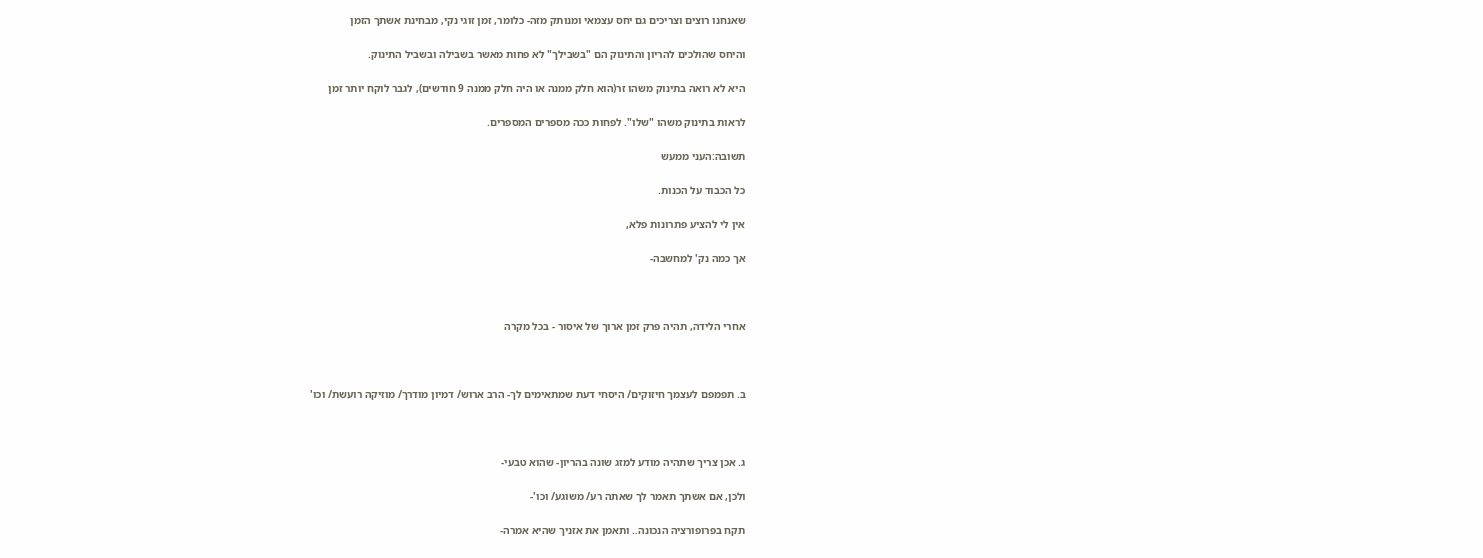שאנחנו רוצים וצריכים גם יחס עצמאי ומנותק מזה- כלומר, זמן זוגי נקי, מבחינת אשתך הזמן

והיחס שהולכים להריון והתינוק הם "בשבילך" לא פחות מאשר בשבילה ובשביל התינוק.

היא לא רואה בתינוק משהו זר(הוא חלק ממנה או היה חלק ממנה 9 חודשים), לגבר לוקח יותר זמן

לראות בתינוק משהו "שלו". לפחות ככה מספרים המספרים.

תשובה:העני ממעש

כל הכבוד על הכנות.

אין לי להציע פתרונות פלא,

אך כמה נק' למחשבה-



אחרי הלידה, תהיה פרק זמן ארוך של איסור - בכל מקרה



ב. תפמפם לעצמך חיזוקים/ היסחי דעת שמתאימים לך- הרב ארוש/ דמיון מודרך/ מוזיקה רועשת/ וכו'



ג. אכן צריך שתהיה מודע למזג שונה בהריון- שהוא טבעי-

ולכן, אם אשתך תאמר לך שאתה רע/ משוגע/ וכו'-

תקח בפרופורציה הנכונה.. ותאמן את אזניך שהיא אמרה-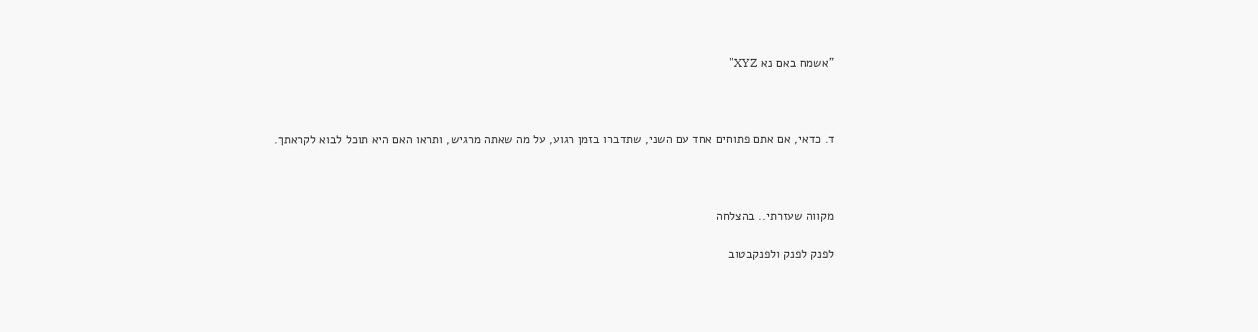"אשמח באם נא XYZ"



ד. כדאי, אם אתם פתוחים אחד עם השני, שתדברו בזמן רגוע, על מה שאתה מרגיש, ותראו האם היא תוכל לבוא לקראתך.



מקווה שעזרתי.. בהצלחה

לפנק לפנק ולפנקבטוב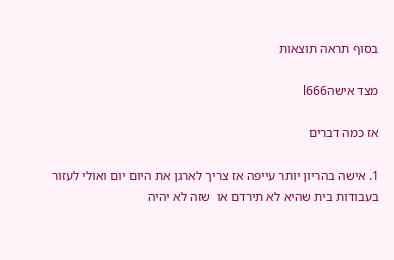בסוף תראה תוצאות

מצד אישהl666

אז כמה דברים

1. אישה בהריון יותר עייפה אז צריך לארגן את היום יום ואולי לעזור בעבודות בית שהיא לא תירדם או  שזה לא יהיה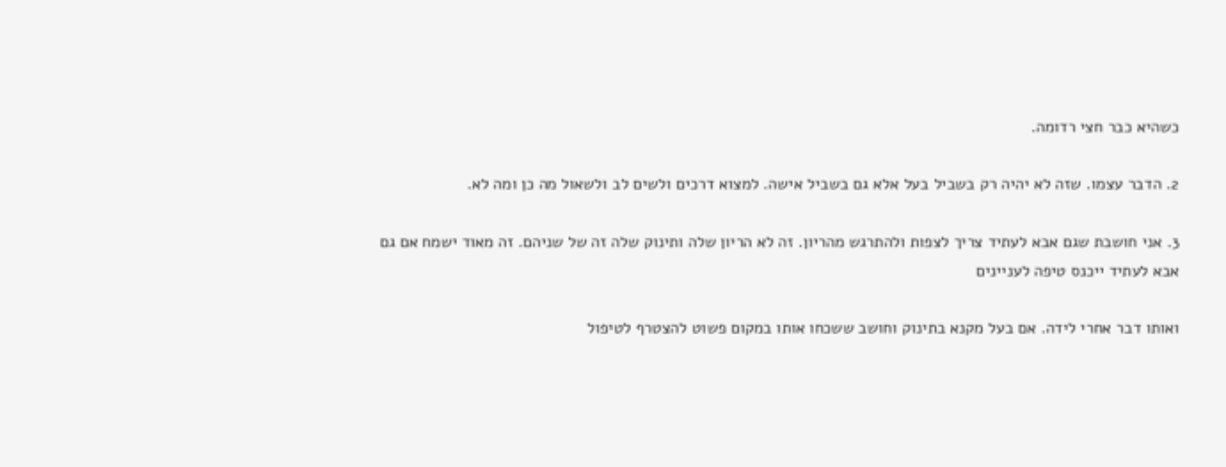כשהיא כבר חצי רדומה.

2. הדבר עצמו. שזה לא יהיה רק בשביל בעל אלא גם בשביל אישה. למצוא דרכים ולשים לב ולשאול מה כן ומה לא.

3. אני חושבת שגם אבא לעתיד צריך לצפות ולהתרגש מהריון. זה לא הריון שלה ותינוק שלה זה של שניהם. זה מאוד ישמח אם גם אבא לעתיד ייכנס טיפה לעניינים

ואותו דבר אחרי לידה. אם בעל מקנא בתינוק וחושב ששכחו אותו במקום פשוט להצטרף לטיפול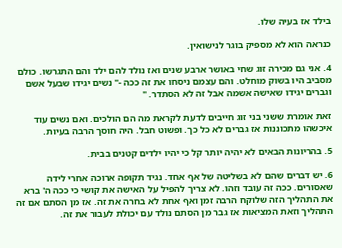בילד אז בעיה שלו.

כנראה הוא לא מספיק בוגר לנישואין.

4. אני גם מכירה זוג שחי באושר ארבע שנים ואז נולד להם ילד והם התגרשו. כולם מסביב היו בשוק מוחלט. והם עצמם ניסחו את זה ככה -" נשים יגידו שבעל אשם וגברים יגידו שאישה אשמה אבל זה לא הסתדר. "

זאת אומרת ששני בני זוג חייבים לדעת לקראת מה הם הולכים. ואם נשים עוד איכשהו מתכוננות אז גברים לא כל כך. ופשוט חבל. היה חוסך הרבה בעיות.

5. בהריונות הבאים לא יהיה יותר קל כי יהיו ילדים קטנים בבית.

6. יש דברים שהם לא בשליטה של אף אחד. נגיד תקופה ארוכה אחרי לידה שאסורים. ככה זה עובד וזהו. לא צריך להפיל על האישה את קושי כי ככה ה' ברא את התהליך הזה שלוקח הרבה זמן ואף אחת לא בחרה את זה. אז מן הסתם אם זה התהליך וזאת המציאות אז גבר מן הסתם נולד עם יכולת לעבור את זה.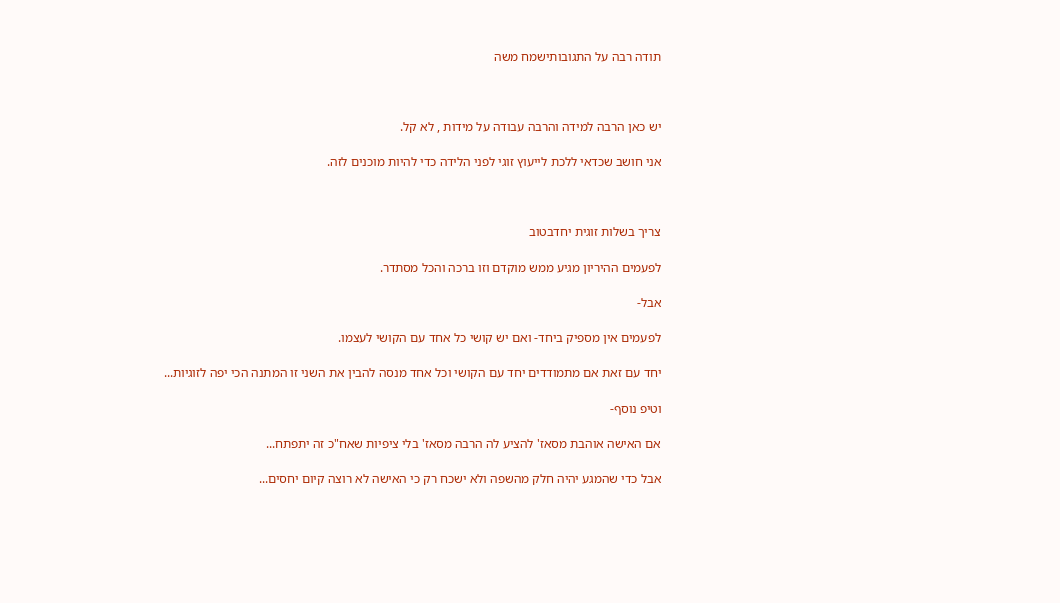תודה רבה על התגובותישמח משה



יש כאן הרבה למידה והרבה עבודה על מידות , לא קל.

אני חושב שכדאי ללכת לייעוץ זוגי לפני הלידה כדי להיות מוכנים לזה.



צריך בשלות זוגית יחדבטוב

לפעמים ההיריון מגיע ממש מוקדם וזו ברכה והכל מסתדר.

אבל-

לפעמים אין מספיק ביחד- ואם יש קושי כל אחד עם הקושי לעצמו.

יחד עם זאת אם מתמודדים יחד עם הקושי וכל אחד מנסה להבין את השני זו המתנה הכי יפה לזוגיות...

וטיפ נוסף-

אם האישה אוהבת מסאז' להציע לה הרבה מסאז' בלי ציפיות שאח"כ זה יתפתח...

אבל כדי שהמגע יהיה חלק מהשפה ולא ישכח רק כי האישה לא רוצה קיום יחסים...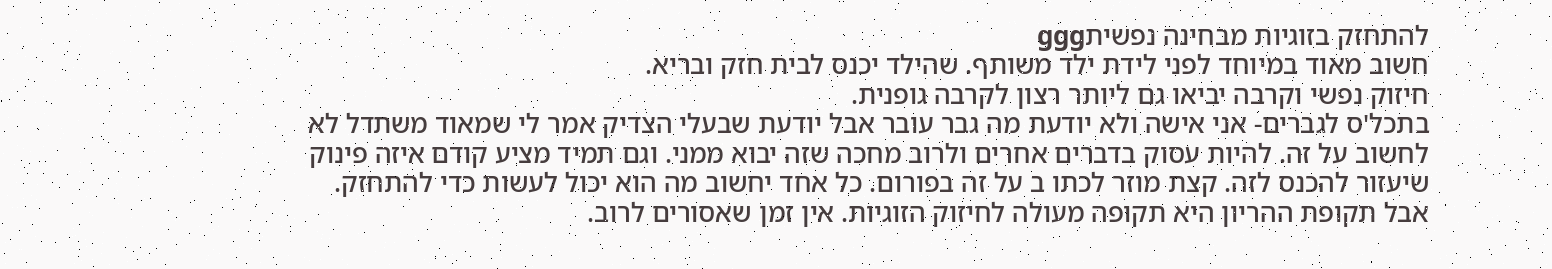להתחזק בזוגיות מבחינה נפשיתggg
חשוב מאוד במיוחד לפני לידת ילד משותף. שהילד יכנס לבית חזק ובריא.
חיזוק נפשי וקרבה יביאו גם ליותר רצון לקרבה גופנית.
בתכל'ס לגברים- אני אישה ולא יודעת מה גבר עובר אבל יודעת שבעלי הצדיק אמר לי שמאוד משתדל לא לחשוב על זה. להיות עסוק בדברים אחרים ולרוב מחכה שזה יבוא ממני. וגם תמיד מציע קודם איזה פינוק שיעזור להכנס לזה. קצת מוזר לכתו ב על זה בפורום. כל אחד יחשוב מה הוא יכול לעשות כדי להתחזק. אבל תקופת ההריון היא תקופה מעולה לחיזוק הזוגיות. אין זמן שאסורים לרוב.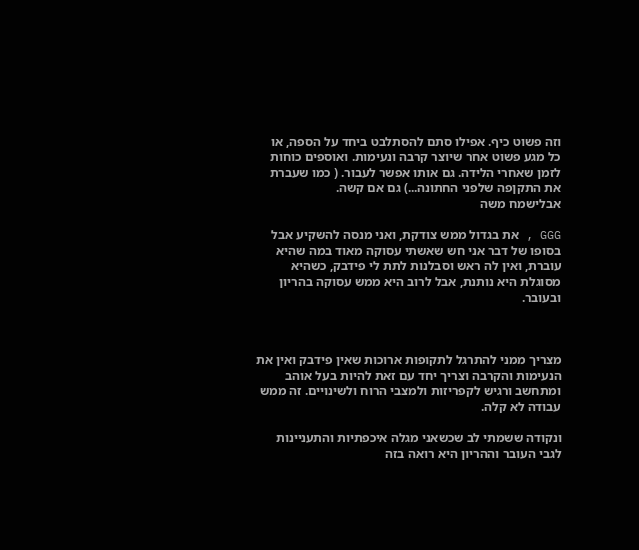וזה פשוט כיף. אפילו סתם להסתלבט ביחד על הספה, או כל מגע פשוט אחר שיוצר קרבה ונעימות. ואוספים כוחות לזמן שאחרי הלידה. גם אותו אפשר לעבור. ( כמו שעברת את התקןפה שלפני החתונה...) גם אם קשה.
אבלישמח משה

GGG , את בגדול ממש צודקת, ואני מנסה להשקיע אבל בסופו של דבר אני חש שאשתי עסוקה מאוד במה שהיא עוברת, ואין לה ראש וסבלנות לתת לי פידבק, כשהיא מסוגלת היא נותנת, אבל לרוב היא ממש עסוקה בהריון ובעובר.



מצריך ממני להתרגל לתקופות ארוכות שאין פידבק ואין את הנעימות והקרבה וצריך יחד עם זאת להיות בעל אוהב ומתחשב ורגיש לקפריזות ולמצבי הרוח ולשינויים. זה ממש עבודה לא קלה.

ונקודה ששמתי לב שכשאני מגלה איכפתיות והתעניינות לגבי העובר וההריון היא רואה בזה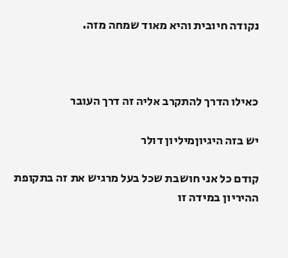נקודה חיובית והיא מאוד שמחה מזה.



כאילו הדרך להתקרב אליה זה דרך העובר

יש בזה היגיוןמיליון דולר

קודם כל אני חושבת שכל בעל מרגיש את זה בתקופת ההיריון במידה זו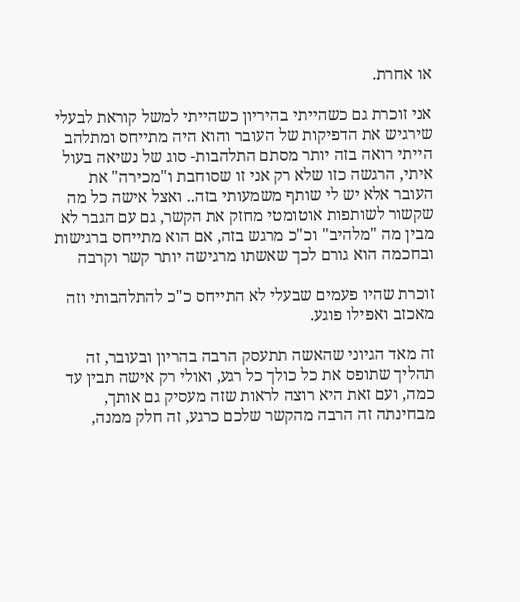או אחרת.

אני זוכרת גם כשהייתי בהיריון כשהייתי למשל קוראת לבעלי שירגיש את הדפיקות של העובר והוא היה מתייחס ומתלהב הייתי רואה בזה יותר מסתם התלהבות- סוג של נשיאה בעול איתי, הרגשה כזו שלא רק אני זו שסוחבת ו"מכירה" את העובר אלא יש לי שותף משמעותי בזה.. ואצל אישה כל מה שקשור לשותפות אוטומטי מחזק את הקשר, גם עם הגבר לא מבין מה "מלהיב" וכ"כ מרגש בזה, אם הוא מתייחס ברגישות ובחכמה הוא גורם לכך שאשתו מרגישה יותר קשר וקרבה

זוכרת שהיו פעמים שבעלי לא התייחס כ"כ להתלהבותי וזה מאכזב ואפילו פוגע.

זה מאד הגיוני שהאשה תתעסק הרבה בהריון ובעובר, זה תהליך שתופס את כל כולך כל רגע, ואולי רק אישה תבין עד כמה, ועם זאת היא רוצה לראות שזה מעסיק גם אותך, מבחינתה זה הרבה מהקשר שלכם כרגע, זה חלק ממנה,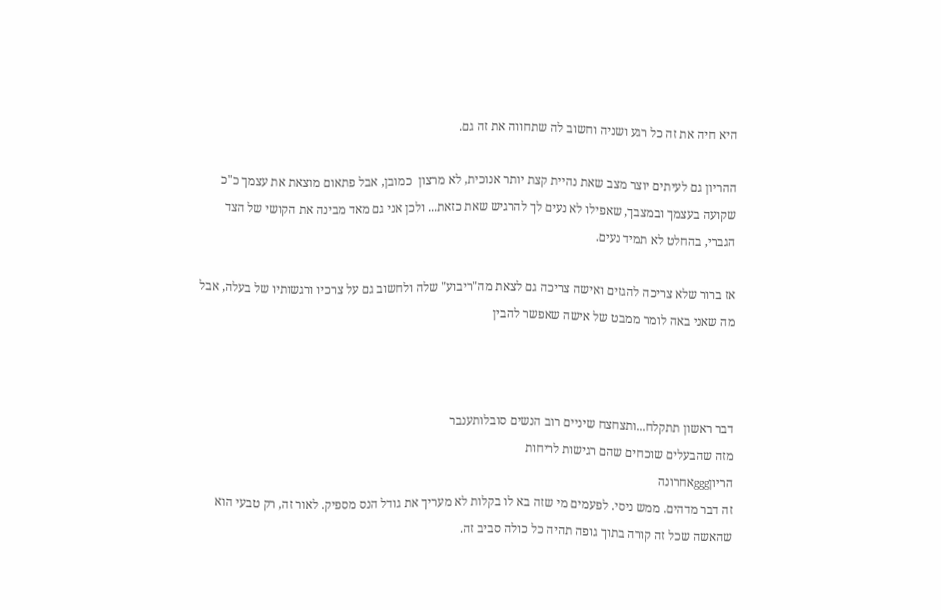היא חיה את זה כל רגע ושניה וחשוב לה שתחווה את זה גם.

ההריון גם לעיתים יוצר מצב שאת נהיית קצת יותר אנוכית, לא מרצון  כמובן, אבל פתאום מוצאת את עצמך כ"כ שקועה בעצמך ובמצבך, שאפילו לא נעים לך להרגיש שאת כזאת... ולכן אני גם מאד מבינה את הקושי של הצד הגברי, בהחלט לא תמיד נעים.

אז ברור שלא צריכה להגזים ואישה צריכה גם לצאת מה"ריבוע" שלה ולחשוב גם על צרכיו ורגשותיו של בעלה, אבל מה שאני באה לומר ממבט של אישה שאפשר להבין



דבר ראשון תתקלח...ותצחצח שיניים רוב הנשים סובלותענבר
מזה שהבעלים שוכחים שהם רגישות לריחות
הריוןgggאחרונה
זה דבר מדהים. ממש ניסי. לפעמים מי שזה בא לו בקלות לא מעריך את גודל הנס מספיק. לאור זה, רק טבעי הוא שהאשה שכל זה קורה בתוך גופה תהיה כל כולה סביב זה.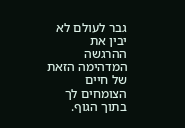גבר לעולם לא יבין את ההרגשה המדהימה הזאת של חיים הצומחים לך בתוך הגוף.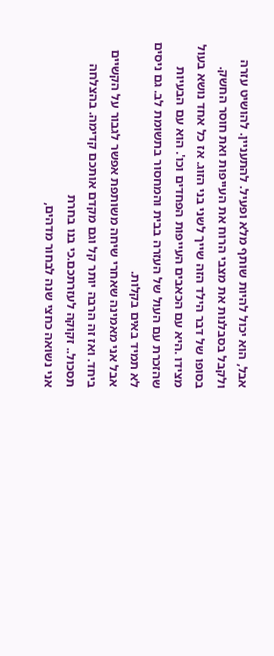אבל, הוא יכול להיות שותף מלא ופעיל. להתעניין. להושיט עזרה ולקבל בסבלנות את מצבי הרוח את העייפות ואת חוסר החשק.
בסופו של דבר הילד הזה שייך לשני בני הזוג. אז כל אחד נושא בעול מצידו .היא עם הכאבים העייפות הפחדים וכו'. הוא עם הבעיות שהזכרת עם העול של העזרה בבית והמחסור בתשומת לב. גם ניסים לא תמיד באים בקלות.
אבל אני מאמינה שאחרי שיחה משותפת אפשר לגבור על הקשיים ביחד. ואז זה הרבה יותר קל וגם מקדם אותכם קדימה. בהצלחה
תסכול.. זקוקה לעזרתכם.כי בנו בחרת
אני נשואה כחצי שנה לבחור מדהים,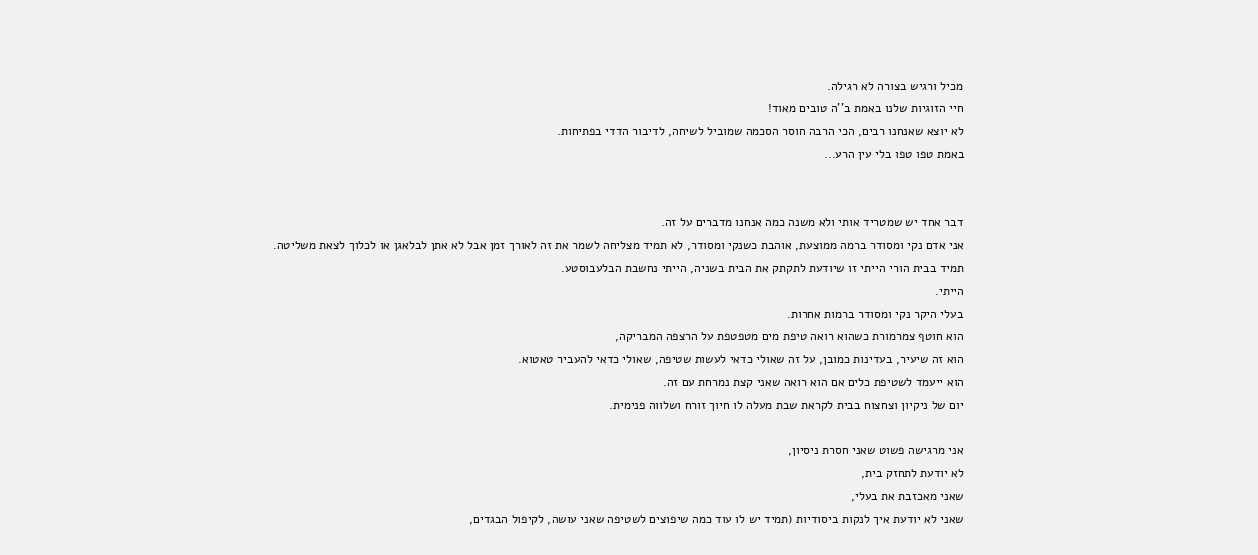מכיל ורגיש בצורה לא רגילה.
חיי הזוגיות שלנו באמת ב''ה טובים מאוד!
לא יוצא שאנחנו רבים, הכי הרבה חוסר הסכמה שמוביל לשיחה, לדיבור הדדי בפתיחות.
באמת טפו טפו בלי עין הרע...


דבר אחד יש שמטריד אותי ולא משנה כמה אנחנו מדברים על זה.
אני אדם נקי ומסודר ברמה ממוצעת, אוהבת כשנקי ומסודר, לא תמיד מצליחה לשמר את זה לאורך זמן אבל לא אתן לבלאגן או לכלוך לצאת משליטה.
תמיד בבית הורי הייתי זו שיודעת לתקתק את הבית בשניה, הייתי נחשבת הבלעבוסטע.
הייתי.
בעלי היקר נקי ומסודר ברמות אחרות.
הוא חוטף צמרמורת כשהוא רואה טיפת מים מטפטפת על הרצפה המבריקה,
הוא זה שיעיר, בעדינות כמובן, על זה שאולי כדאי לעשות שטיפה, שאולי כדאי להעביר טאטוא.
הוא ייעמד לשטיפת כלים אם הוא רואה שאני קצת נמרחת עם זה.
יום של ניקיון וצחצוח בבית לקראת שבת מעלה לו חיוך זורח ושלווה פנימית.

אני מרגישה פשוט שאני חסרת ניסיון,
לא יודעת לתחזק בית,
שאני מאכזבת את בעלי,
שאני לא יודעת איך לנקות ביסודיות (תמיד יש לו עוד כמה שיפוצים לשטיפה שאני עושה, לקיפול הבגדים,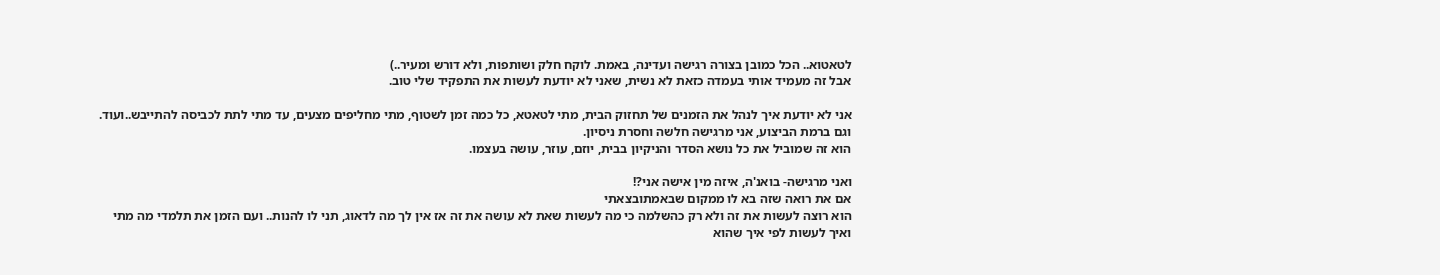לטאטוא.. הכל כמובן בצורה רגישה ועדינה, באמת. לוקח חלק ושותפות, ולא דורש ומעיר..)
אבל זה מעמיד אותי בעמדה כזאת לא נשית, שאני לא יודעת לעשות את התפקיד שלי טוב.

אני לא יודעת איך לנהל את הזמנים של תחזוק הבית, מתי לטאטא, כל כמה זמן לשטוף, מתי מחליפים מצעים, עד מתי לתת לכביסה להתייבש..ועוד.
וגם ברמת הביצוע, אני מרגישה חלשה וחסרת ניסיון.
הוא זה שמוביל את כל נושא הסדר והניקיון בבית, יוזם, עוזר, עושה בעצמו.

ואני מרגישה- בואנ'ה, איזה מין אישה אני?!
אם את רואה שזה בא לו ממקום שבאמתובצאתי
הוא רוצה לעשות את זה ולא רק כהשלמה כי מה לעשות שאת לא עושה את זה אז אין לך מה לדאוג, תני לו להנות.. ועם הזמן את תלמדי מה מתי ואיך לעשות לפי איך שהוא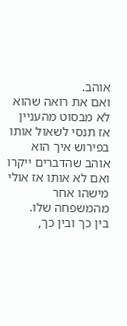אוהב.
ואם את רואה שהוא לא מבסוט מהעניין אז תנסי לשאול אותו בפירוש איך הוא אוהב שהדברים ייקרו ואם לא אותו אז אולי מישהו אחר מהמשפחה שלו.
בין כך ובין כך,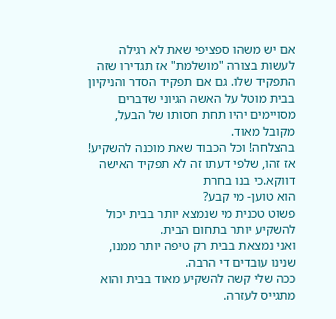אם יש משהו ספציפי שאת לא רגילה לעשות בצורה "מושלמת" אז תגדירו שזה התפקיד שלו. גם אם תפקיד הסדר והניקיון בבית מוטל על האשה הגיוני שדברים מסויימים יהיו תחת חסותו של הבעל, מקובל מאוד.
בהצלחה! וכל הכבוד שאת מוכנה להשקיע!
אז זהו, שלפי דעתו זה לא תפקיד האישה דווקא.כי בנו בחרת
הוא טוען- מי קבע?
פשוט טכנית מי שנמצא יותר בבית יכול להשקיע יותר בתחום הבית.
ואני נמצאת בבית רק טיפה יותר ממנו, שנינו עובדים די הרבה.
ככה שלי קשה להשקיע מאוד בבית והוא מתגייס לעזרה.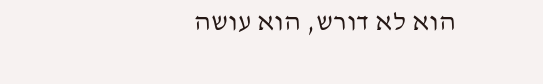הוא לא דורש, הוא עושה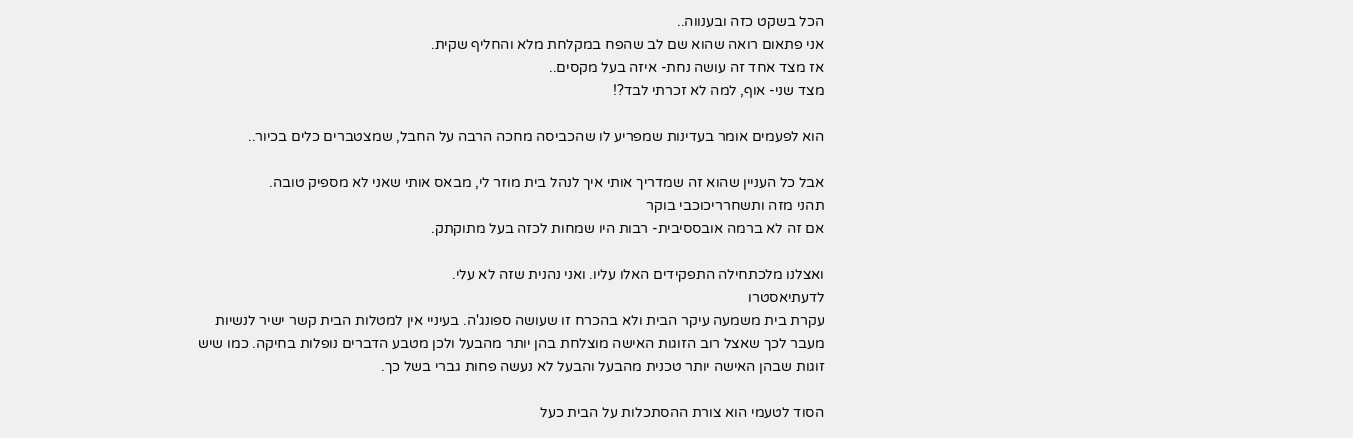הכל בשקט כזה ובענווה..
אני פתאום רואה שהוא שם לב שהפח במקלחת מלא והחליף שקית.
אז מצד אחד זה עושה נחת- איזה בעל מקסים..
מצד שני- אוף, למה לא זכרתי לבד?!

הוא לפעמים אומר בעדינות שמפריע לו שהכביסה מחכה הרבה על החבל, שמצטברים כלים בכיור..

אבל כל העניין שהוא זה שמדריך אותי איך לנהל בית מוזר לי, מבאס אותי שאני לא מספיק טובה.
תהני מזה ותשחרריכוכבי בוקר
אם זה לא ברמה אובססיבית- רבות היו שמחות לכזה בעל מתוקתק.

ואצלנו מלכתחילה התפקידים האלו עליו. ואני נהנית שזה לא עלי.
לדעתיאסטרו
עקרת בית משמעה עיקר הבית ולא בהכרח זו שעושה ספונג'ה. בעיניי אין למטלות הבית קשר ישיר לנשיות מעבר לכך שאצל רוב הזוגות האישה מוצלחת בהן יותר מהבעל ולכן מטבע הדברים נופלות בחיקה. כמו שיש זוגות שבהן האישה יותר טכנית מהבעל והבעל לא נעשה פחות גברי בשל כך.

הסוד לטעמי הוא צורת ההסתכלות על הבית כעל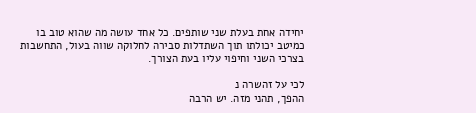יחידה אחת בעלת שני שותפים. כל אחד עושה מה שהוא טוב בו כמיטב יכולתו תוך השתדלות סבירה לחלוקה שווה בעול, התחשבות בצרכי השני וחיפוי עליו בעת הצורך.

לכי על זהשרה נ
ההפך, תהני מזה. יש הרבה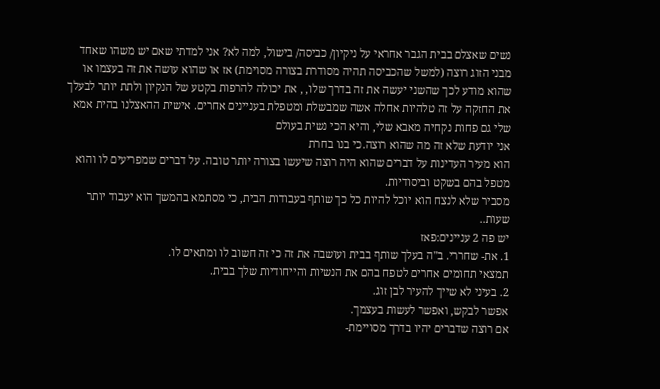נשים שאצלם בבית הגבר אחראי על ניקיון/ כביסה/ בישול, למה לא? אני למדתי שאם יש משהו שאחד מבני הזוג רוצה (למשל שהכביסה תהיה מסודרת בצורה מסוימת) אז או שהוא עושה את זה בעצמו או שהוא מודע לכך שהשני יעשה את זה בדרך שלו, , את יכולה להרפות בקטע של הנקיון ולתת יותר לבעלך את החזקה על זה טלהיות אחלה אשה שמבשלת ומטפלת בעניינים אחרים. אישית ההאצלנו בהית אמא שלי גם פחות נקחיה מאבא שלי, והיא הכי נשית בעולם
אני יודעת שלא זה מה שהוא רוצה.כי בנו בחרת
הוא מעיר העדינות על דברים שהוא היה רוצה שיעשו בצורה יותר טובה. על דברים שמפריעים לו והוא מטפל בהם בשקט וביסודיות.
מסביר שלא לנצח הוא יוכל להיות כל כך שותף בעבודות הבית, כי מסתמא בהמשך הוא יעבוד יותר שעות..
יש פה 2 עניינים:פאז
1. את- שחררי. ב"ה בעלך שותף בבית ועושבה את זה כי זה חשוב לו ומתאים לו.
תמצאי תחומים אחרים לטפח בהם את הנשיות והייחודיות שלך בבית.
2. בעיני לא שייך להעיר לבן זוג.
אפשר לבקש, ואפשר לעשות בעצמך.
אם רוצה שדברים יהיו בדרך מסויימת-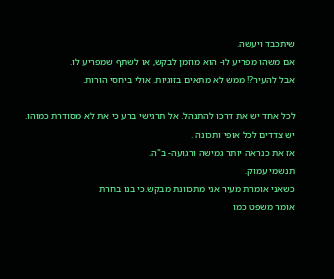שיתכבד ויעשה.
אם משהו מפריע לו- הוא מוזמן לבקש, או לשתף שמפריע לו.
אבל להעיר?! ממש לא מתאים בזוגיות. אולי ביחסי הורות.

לכל אחד יש את דרכו להתנהל. אל תרגישי ברע כי את לא מסודרת כמוהו.
יש צדדים לכל אופי ותכונה .
אז את כנראה יותר גמישה ורגועה- ב"ה.
תנשמי עמוק.
כשאני אומרת מעיר אני מתכוונת מבקש.כי בנו בחרת
אומר משפט כמו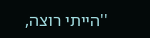''הייתי רוצה,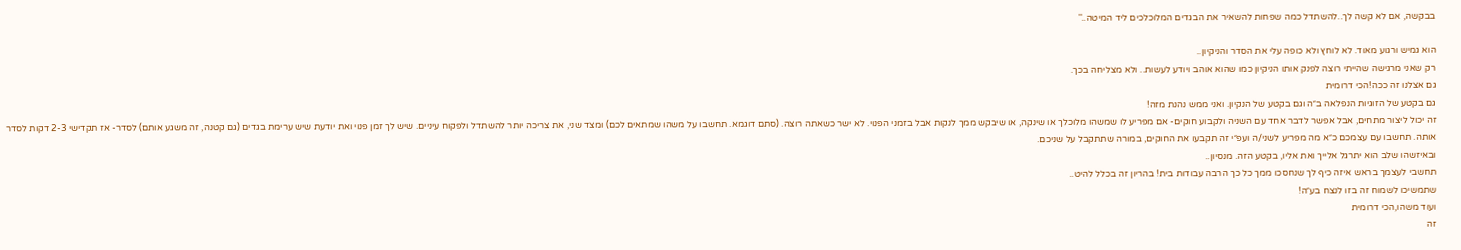בבקשה, אם לא קשה לך..להשתדל כמה שפחות להשאיר את הבגדים המלוכלכים ליד המיטה..''

הוא גמיש ורגוע מאוד. לא לוחץ ולא כופה עלי את הסדר והניקיון..
רק שאני מרגישה שהייתי רוצה לפנק אותו הניקיון כמו שהוא אוהב ויודע לעשות.. ולא מצליחה בכך.
גם אצלנו זה ככה!הכי דרומית
גם בקטע של הזוגיות הנפלאה ב״ה וגם בקטע של הנקיון. ואני ממש נהנת מזה!
זה יכול ליצור מתחים, אבל אפשר לדבר אחד עם השניה ולקבוע חוקים- אם מפריע לו שמשהו מלוכלך או שינקה, או שיבקש ממך לנקות אבל בזמני הפנוי. לא ישר כשאתה רוצה. (סתם דוגמא. תחשבו על משהו שמתאים לכם) ומצד שני, את צריכה יותר להשתדל ולפקוח עיניים. שיש לך זמן פנוי ואת יודעת שיש ערימת בגדים (גם קטנה, זה משגע אותם) לסדר- אז תקדישי 2-3 דקות לסדר אותה. תחשבו עם עצמכם כ״א מה מפריע לשני/ה ועפ״י זה תקבעו את החוקים, במורה שתתקבל על שניכם.
ובאיזשהו שלב הוא יתרגל אלייך ואת אליו, בקטע הזה. מנסיון..
תחשבי לעצמך בראש איזה כיף לך שנחסכו ממך כל כך הרבה עבודות בית! בהריון זה בכלל להיט..
שתמשיכו לשמוח זה בזו לנצח בע״ה!
ועוד משהו,הכי דרומית
זה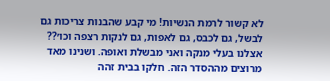לא קשור לרמת הנשיות! מי קבע שהבנות צריכות גם לבשל, גם לכבס, גם לאפות, גם לנקות רצפה וכו׳?? אצלנו בעלי מנקה ואני מבשלת ואופה. ושנינו מאד מרוצים מההסדר הזה. חלקו בבית זהה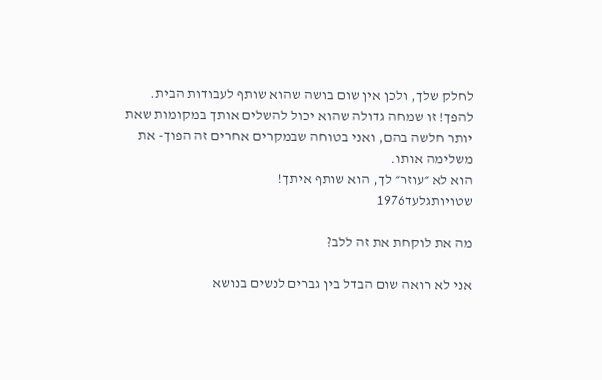לחלק שלך, ולכן אין שום בושה שהוא שותף לעבודות הבית. להפך! זו שמחה גדולה שהוא יכול להשלים אותך במקומות שאת יותר חלשה בהם, ואני בטוחה שבמקרים אחרים זה הפוך- את משלימה אותו.
הוא לא ״עוזר״ לך, הוא שותף איתך!
שטויותגלעד1976

מה את לוקחת את זה ללב?

אני לא רואה שום הבדל בין גברים לנשים בנושא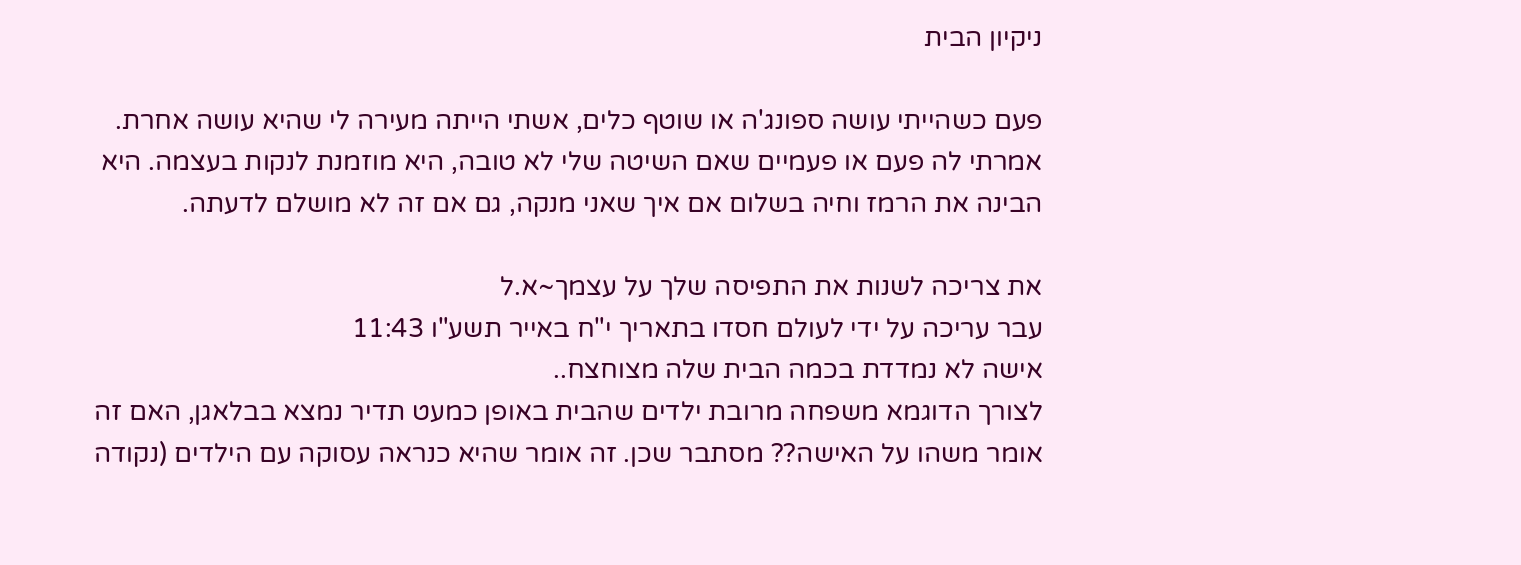ניקיון הבית

פעם כשהייתי עושה ספונג'ה או שוטף כלים, אשתי הייתה מעירה לי שהיא עושה אחרת. אמרתי לה פעם או פעמיים שאם השיטה שלי לא טובה, היא מוזמנת לנקות בעצמה. היא הבינה את הרמז וחיה בשלום אם איך שאני מנקה, גם אם זה לא מושלם לדעתה.

את צריכה לשנות את התפיסה שלך על עצמך~א.ל
עבר עריכה על ידי לעולם חסדו בתאריך י"ח באייר תשע"ו 11:43
אישה לא נמדדת בכמה הבית שלה מצוחצח..
לצורך הדוגמא משפחה מרובת ילדים שהבית באופן כמעט תדיר נמצא בבלאגן, האם זה אומר משהו על האישה?? מסתבר שכן. זה אומר שהיא כנראה עסוקה עם הילדים (נקודה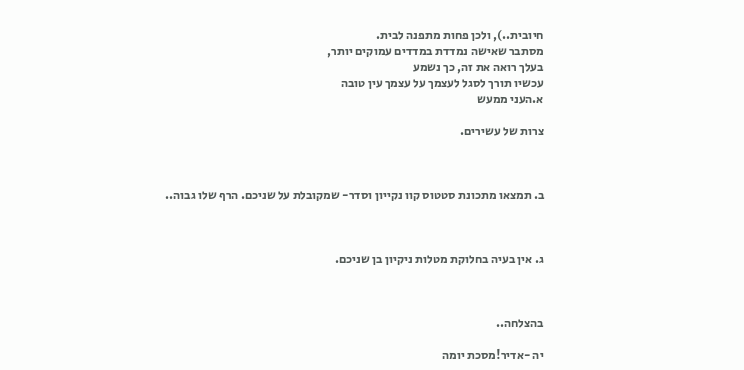חיובית..), ולכן פחות מתפנה לבית.
מסתבר שאישה נמדדת במדדים עמוקים יותר,
בעלך רואה את זה, כך נשמע
עכשיו תורך לסגל לעצמך על עצמך עין טובה
א.העני ממעש

צרות של עשירים.



ב. תמצאו מתכונת סטטוס קוו נקייון וסדר- שמקובלת על שניכם. הרף שלו גבוה..



ג. אין בעיה בחלוקת מטלות ניקיון בן שניכם.



בהצלחה..

יה -אדיר!מסכת יומה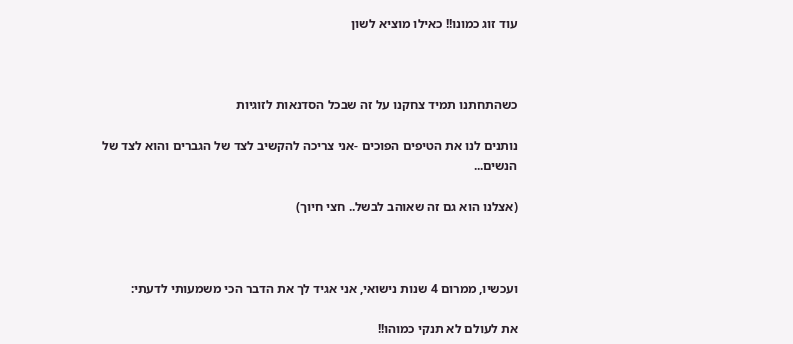עוד זוג כמונו!! כאילו מוציא לשון



כשהתחתנו תמיד צחקנו על זה שבכל הסדנאות לזוגיות

נותנים לנו את הטיפים הפוכים -אני צריכה להקשיב לצד של הגברים והוא לצד של הנשים...

(אצלנו הוא גם זה שאוהב לבשל.. חצי חיוך)



ועכשיו, ממרום 4 שנות נישואי, אני אגיד לך את הדבר הכי משמעותי לדעתי:

את לעולם לא תנקי כמוהו!!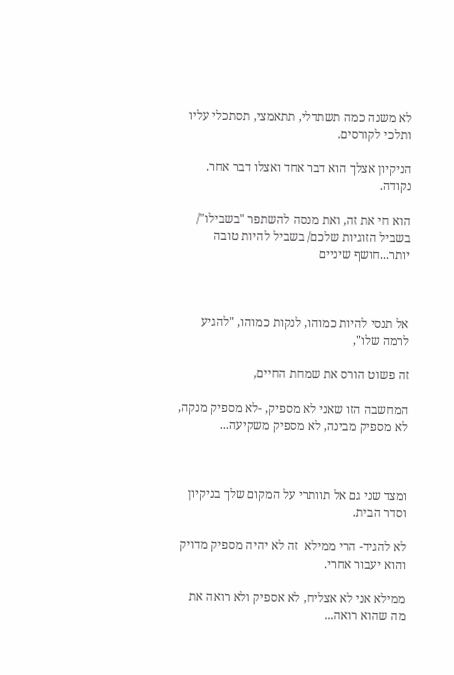לא משנה כמה תשתדלי, תתאמצי, תסתכלי עליו ותלכי לקורסים.

הניקיון אצלך הוא דבר אחד ואצלו דבר אחר. נקודה.

הוא חי את זה, ואת מנסה להשתפר "בשבילו"/ בשביל הזוגיות שלכם/ בשביל להיות טובה יותר...חושף שיניים



אל תנסי להיות כמוהו, לנקות כמוהו, "להגיע לרמה שלו",

זה פשוט הורס את שמחת החיים,

המחשבה הזו שאני לא מספיק, -לא מספיק מנקה, לא מספיק מבינה, לא מספיק משקיעה...



ומצד שני גם אל תוותרי על המקום שלך בניקיון וסדר הבית.

לא להגיד- הרי ממילא  זה לא יהיה מספיק מדויק והוא יעבור אחרי.

ממילא אני לא אצליח, לא אספיק ולא רואה את מה שהוא רואה...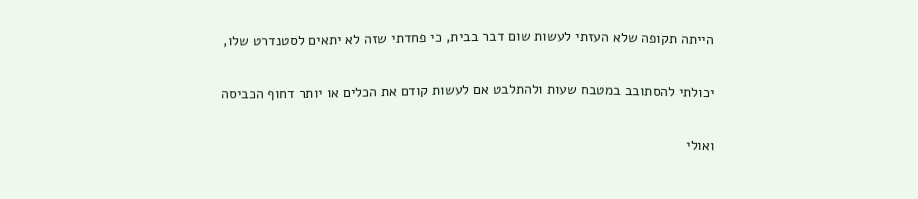הייתה תקופה שלא העזתי לעשות שום דבר בבית, כי פחדתי שזה לא יתאים לסטנדרט שלו,

יכולתי להסתובב במטבח שעות ולהתלבט אם לעשות קודם את הכלים או יותר דחוף הכביסה

ואולי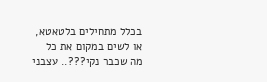בכלל מתחילים בלטאטא, או לשים במקום את כל מה שכבר נקי???.. עצבני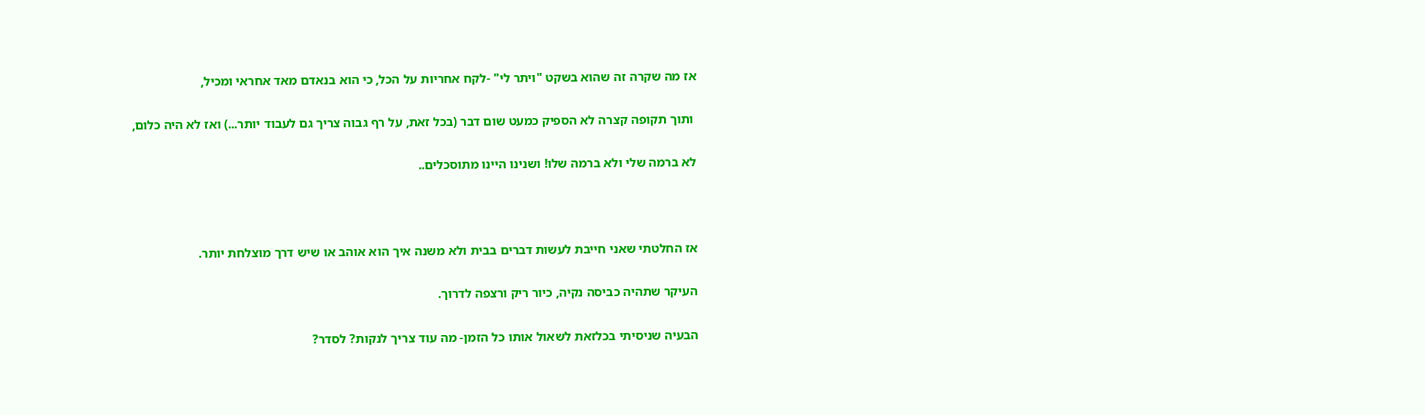אז מה שקרה זה שהוא בשקט "ויתר לי" -לקח אחריות על הכל, כי הוא בנאדם מאד אחראי ומכיל,

 ותוך תקופה קצרה לא הספיק כמעט שום דבר (בכל זאת, על רף גבוה צריך גם לעבוד יותר...) ואז לא היה כלום,

לא ברמה שלי ולא ברמה שלו! ושנינו היינו מתוסכלים..



אז החלטתי שאני חייבת לעשות דברים בבית ולא משנה איך הוא אוהב או שיש דרך מוצלחת יותר.

העיקר שתהיה כביסה נקיה, כיור ריק ורצפה לדרוך.

הבעיה שניסיתי בכלזאת לשאול אותו כל הזמן- מה עוד צריך לנקות? לסדר?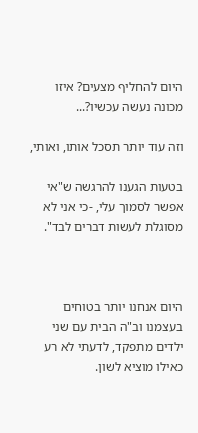היום להחליף מצעים? איזו מכונה נעשה עכשיו?...

וזה עוד יותר תסכל אותו, ואותי,

בטעות הגענו להרגשה ש"אי אפשר לסמוך עלי, -כי אני לא מסוגלת לעשות דברים לבד".



היום אנחנו יותר בטוחים בעצמנו וב"ה הבית עם שני ילדים מתפקד, לדעתי לא רע כאילו מוציא לשון.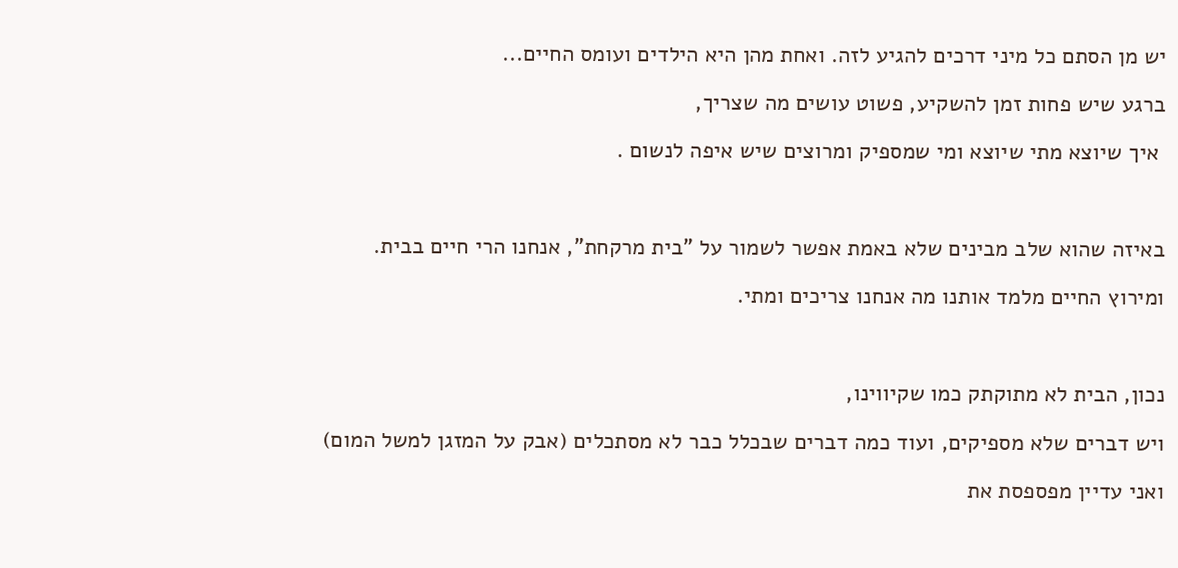יש מן הסתם כל מיני דרכים להגיע לזה. ואחת מהן היא הילדים ועומס החיים...

ברגע שיש פחות זמן להשקיע, פשוט עושים מה שצריך,

 איך שיוצא מתי שיוצא ומי שמספיק ומרוצים שיש איפה לנשום .



באיזה שהוא שלב מבינים שלא באמת אפשר לשמור על "בית מרקחת", אנחנו הרי חיים בבית.

ומירוץ החיים מלמד אותנו מה אנחנו צריכים ומתי.



נכון, הבית לא מתוקתק כמו שקיווינו,

ויש דברים שלא מספיקים, ועוד כמה דברים שבכלל כבר לא מסתכלים (אבק על המזגן למשל המום)

ואני עדיין מפספסת את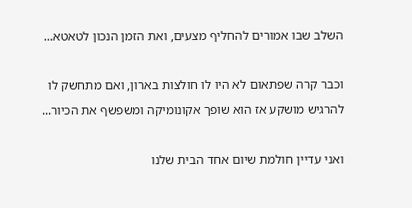השלב שבו אמורים להחליף מצעים, ואת הזמן הנכון לטאטא...

וכבר קרה שפתאום לא היו לו חולצות בארון, ואם מתחשק לו להרגיש מושקע אז הוא שופך אקונומיקה ומשפשף את הכיור...

ואני עדיין חולמת שיום אחד הבית שלנו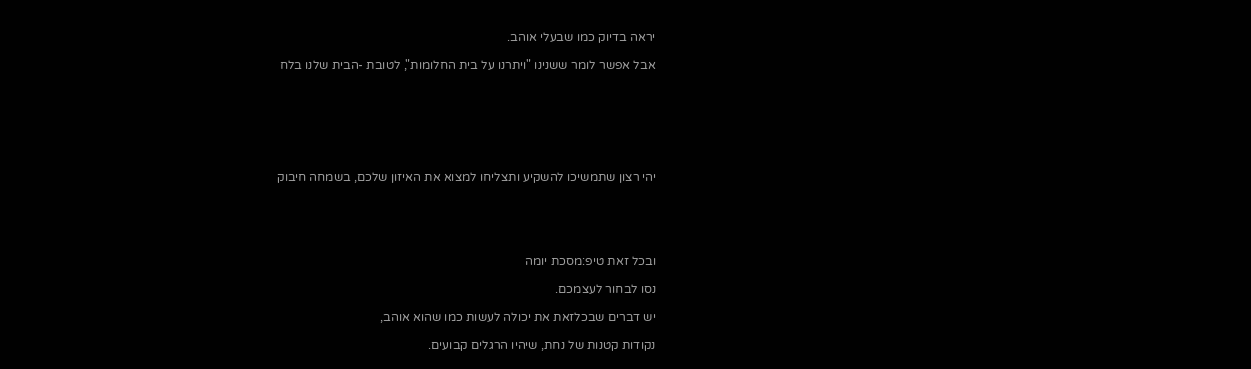יראה בדיוק כמו שבעלי אוהב.

אבל אפשר לומר ששנינו "ויתרנו על בית החלומות", לטובת -הבית שלנו בלח







יהי רצון שתמשיכו להשקיע ותצליחו למצוא את האיזון שלכם, בשמחה חיבוק





ובכל זאת טיפ:מסכת יומה

נסו לבחור לעצמכם.

יש דברים שבכלזאת את יכולה לעשות כמו שהוא אוהב,

נקודות קטנות של נחת, שיהיו הרגלים קבועים.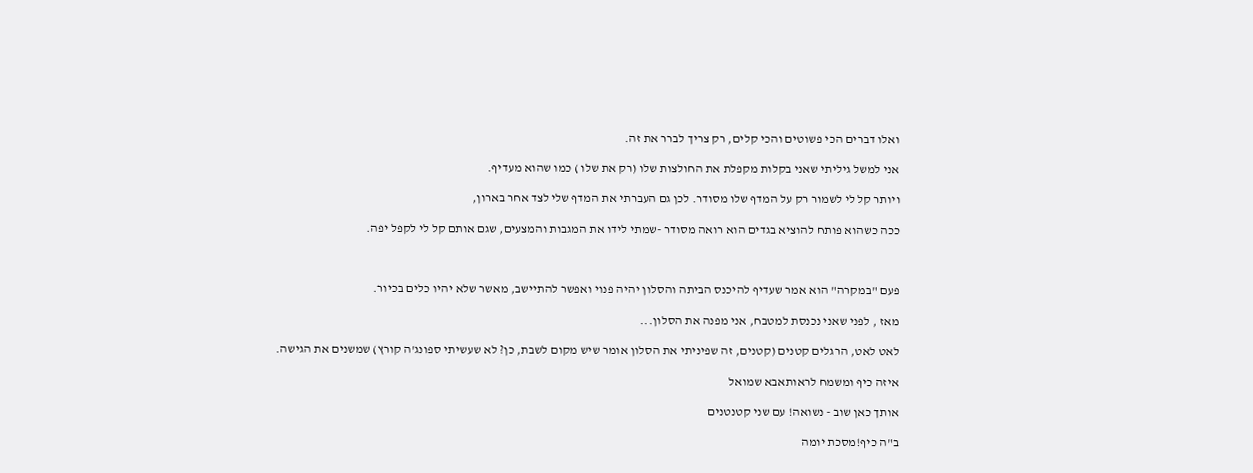ואלו דברים הכי פשוטים והכי קלים, רק צריך לברר את זה.

אני למשל גיליתי שאני בקלות מקפלת את החולצות שלו (רק את שלו ) כמו שהוא מעדיף.

ויותר קל לי לשמור רק על המדף שלו מסודר. לכן גם העברתי את המדף שלי לצד אחר בארון,

ככה כשהוא פותח להוציא בגדים הוא רואה מסודר -שמתי לידו את המגבות והמצעים, שגם אותם קל לי לקפל יפה.



פעם "במקרה" הוא אמר שעדיף להיכנס הביתה והסלון יהיה פנוי ואפשר להתיישב, מאשר שלא יהיו כלים בכיור.

מאז , לפני שאני נכנסת למטבח, אני מפנה את הסלון...

לאט לאט, הרגלים קטנים (קטנים, זה שפיניתי את הסלון אומר שיש מקום לשבת, כן? לא שעשיתי ספונג'ה קורץ) שמשנים את הגישה.

איזה כיף ומשמח לראותאבא שמואל

אותך כאן שוב - נשואה! עם שני קטנטנים

ב"ה כיף!מסכת יומה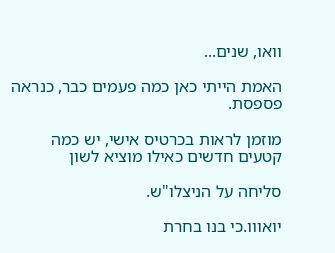וואו, שנים...

האמת הייתי כאן כמה פעמים כבר, כנראה פספסת.

מוזמן לראות בכרטיס אישי, יש כמה קטעים חדשים כאילו מוציא לשון

סליחה על הניצלו"ש.

יואווו.כי בנו בחרת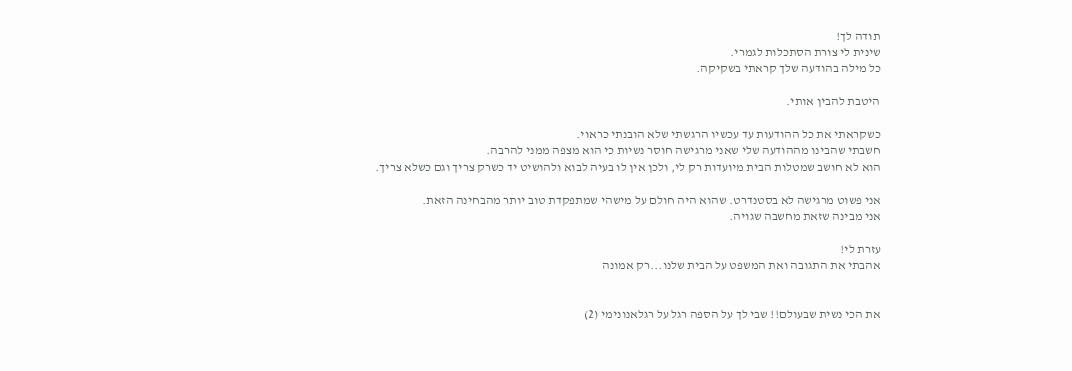תודה לך!
שינית לי צורת הסתכלות לגמרי.
כל מילה בהודעה שלך קראתי בשקיקה.

היטבת להבין אותי.

כשקראתי את כל ההודעות עד עכשיו הרגשתי שלא הובנתי כראוי.
חשבתי שהבינו מההודעה שלי שאני מרגישה חוסר נשיות כי הוא מצפה ממני להרבה.
הוא לא חושב שמטלות הבית מיועדות רק לי, ולכן אין לו בעיה לבוא ולהושיט יד כשרק צריך וגם כשלא צריך.

אני פשוט מרגישה לא בסטנדרט. שהוא היה חולם על מישהי שמתפקדת טוב יותר מהבחינה הזאת.
אני מבינה שזאת מחשבה שגויה.

עזרת לי!
אהבתי את התגובה ואת המשפט על הבית שלנו...רק אמונה


את הכי נשית שבעולם!! שבי לך על הספה רגל על רגלאנונימי (2)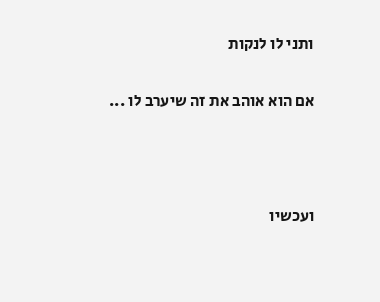ותני לו לנקות

אם הוא אוהב את זה שיערב לו ...



ועכשיו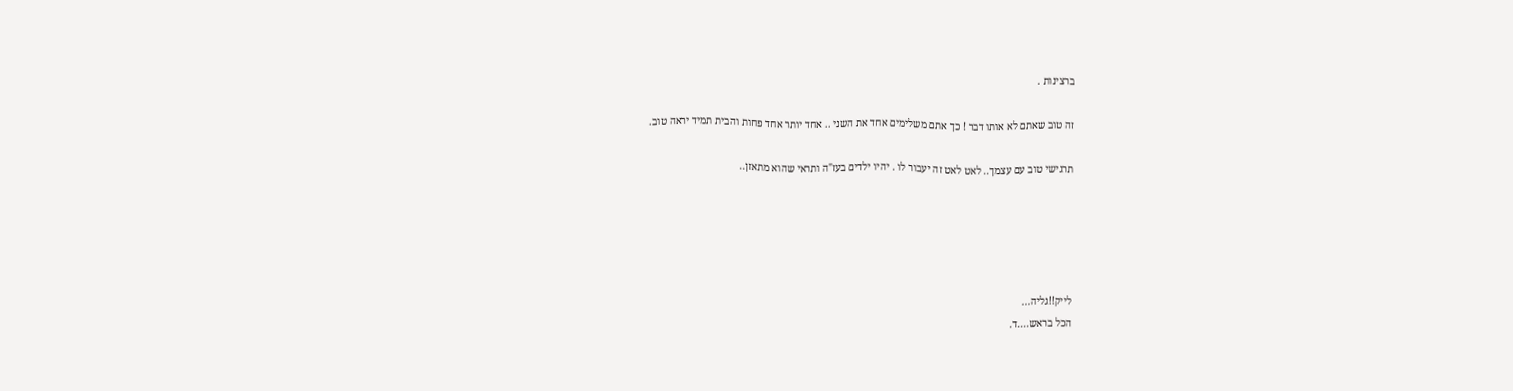ברצינות .

זה טוב שאתם לא אותו דבר ! כך אתם משלימים אחד את השני .. אחד יותר אחד פחות והבית תמיד יראה טוב.

תרגישי טוב עם עצמך.. לאט לאט זה יעבור לו . יהיו ילדים בעז"ה ותראי שהוא מתאזן..





לייק!!גליה...
הכל בראש....ד.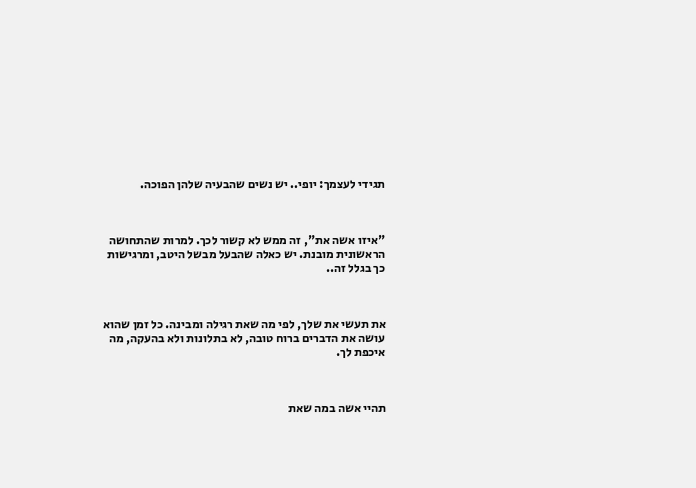תגידי לעצמך: יופי.. יש נשים שהבעיה שלהן הפוכה.



"איזו אשה את", זה ממש לא קשור לכך. למרות שהתחושה הראשונית מובנת. יש כאלה שהבעל מבשל היטב, ומרגישות כך בגלל זה..



את תעשי את שלך, לפי מה שאת רגילה ומבינה. כל זמן שהוא עושה את הדברים ברוח טובה, לא בתלונות ולא בהעקה, מה איכפת לך.



תהיי אשה במה שאת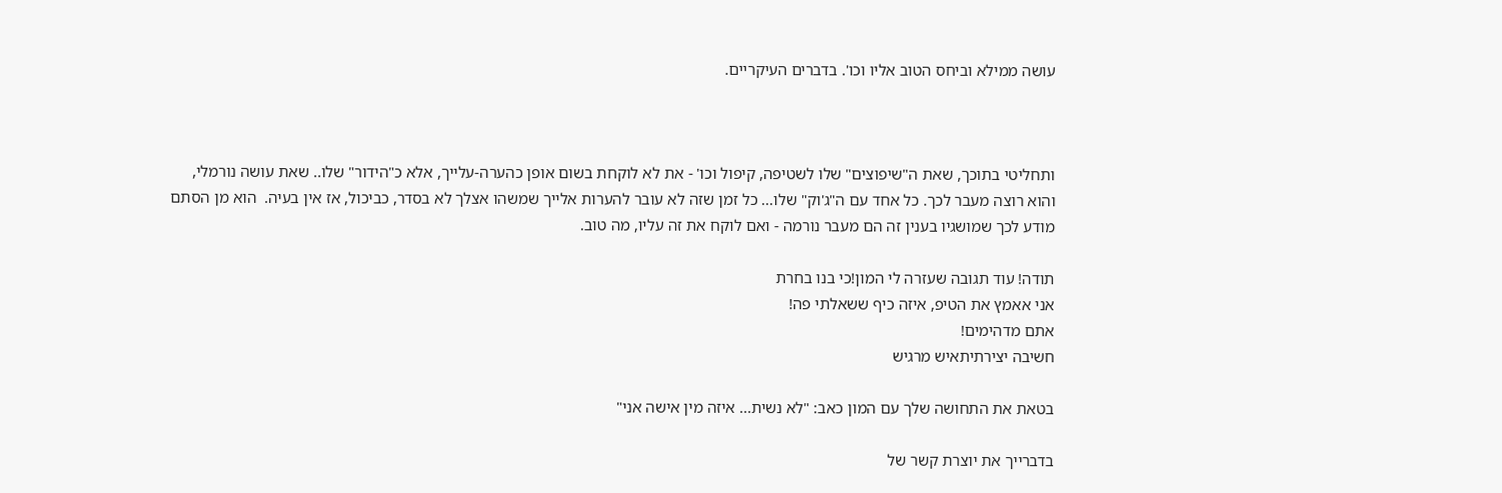עושה ממילא וביחס הטוב אליו וכו'. בדברים העיקריים.



ותחליטי בתוכך, שאת ה"שיפוצים" שלו לשטיפה, קיפול וכו' - את לא לוקחת בשום אופן כהערה-עלייך, אלא כ"הידור" שלו.. שאת עושה נורמלי, והוא רוצה מעבר לכך. כל אחד עם ה"ג'וק" שלו... כל זמן שזה לא עובר להערות אלייך שמשהו אצלך לא בסדר, כביכול, אז אין בעיה.  הוא מן הסתם מודע לכך שמושגיו בענין זה הם מעבר נורמה - ואם לוקח את זה עליו, מה טוב.

תודה! עוד תגובה שעזרה לי המון!כי בנו בחרת
אני אאמץ את הטיפ, איזה כיף ששאלתי פה!
אתם מדהימים!
חשיבה יצירתיתאיש מרגיש

בטאת את התחושה שלך עם המון כאב: "לא נשית... איזה מין אישה אני"

בדברייך את יוצרת קשר של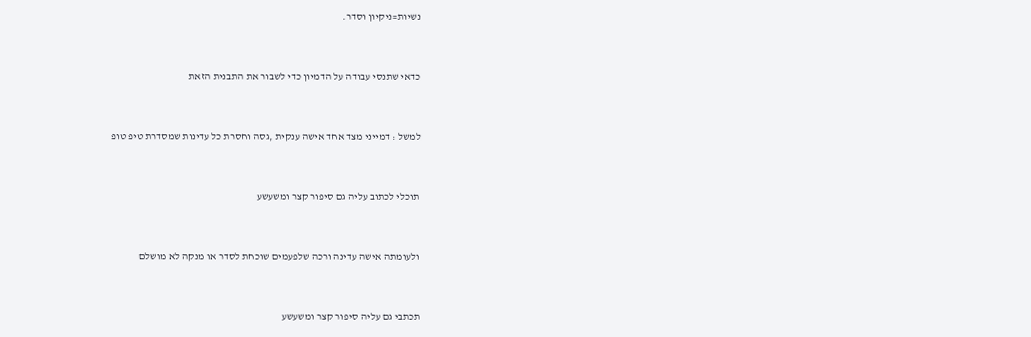נשיות=ניקיון וסדר.



כדאי שתנסי עבודה על הדמיון כדי לשבור את התבנית הזאת



למשל : דמייני מצד אחד אישה ענקית ,גסה וחסרת כל עדינות שמסדרת טיפ טופ



תוכלי לכתוב עליה גם סיפור קצר ומשעשע



ולעומתה אישה עדינה ורכה שלפעמים שוכחת לסדר או מנקה לא מושלם



תכתבי גם עליה סיפור קצר ומשעשע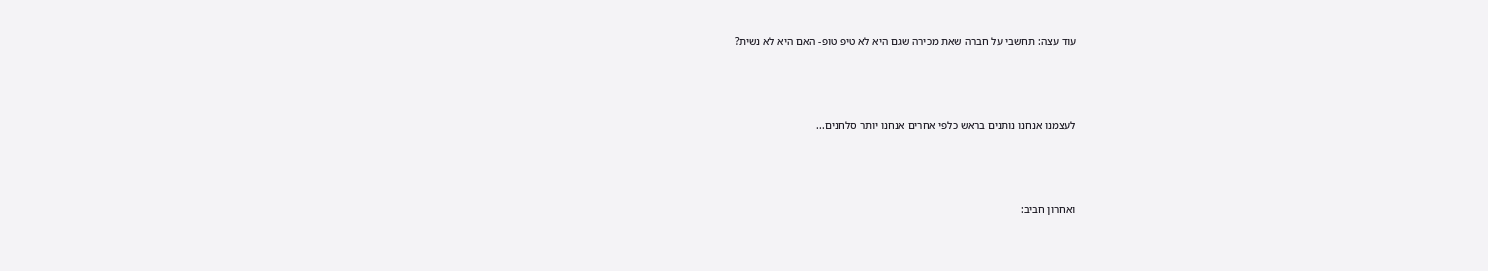עוד עצה: תחשבי על חברה שאת מכירה שגם היא לא טיפ טופ- האם היא לא נשית?



לעצמנו אנחנו נותנים בראש כלפי אחרים אנחנו יותר סלחנים...



ואחרון חביב: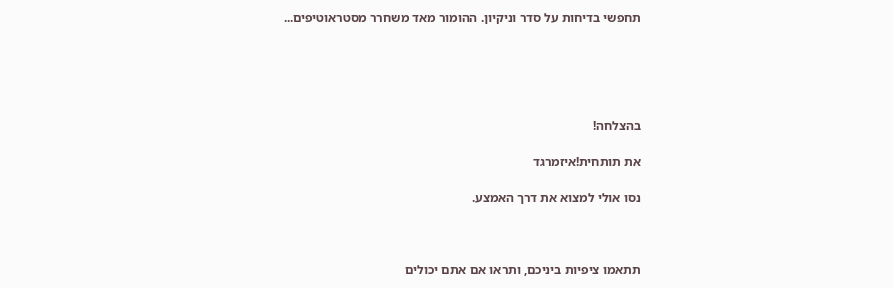תחפשי בדיחות על סדר וניקיון. ההומור מאד משחרר מסטראוטיפים...





בהצלחה!

את תותחית!איזמרגד

נסו אולי למצוא את דרך האמצע.



תתאמו ציפיות ביניכם, ותראו אם אתם יכולים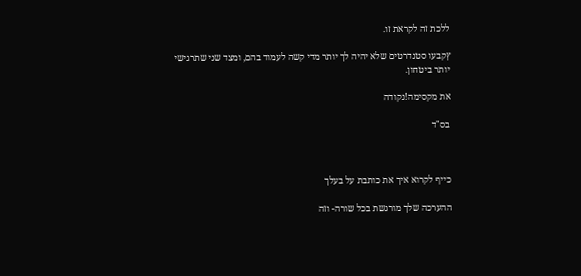ללכת זה לקראת זו.

ץקבעו סטנדרטים שלא יהיה לך יותר מדי קשה לעמוד בהם, ומצד שני שתרגישי יותר ביטחון.

את מקסימה!נקודה

בס"ד



כייף לקרוא איך את כותבת על בעלך

ההערכה שלך מורגשת בכל שורה- וזה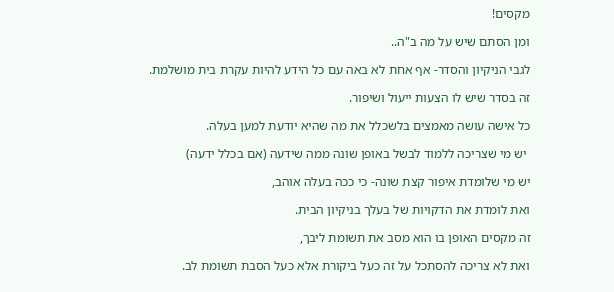מקסים!

ומן הסתם שיש על מה ב"ה..

לגבי הניקיון והסדר- אף אחת לא באה עם כל הידע להיות עקרת בית מושלמת.

זה בסדר שיש לו הצעות ייעול ושיפור.

כל אישה עושה מאמצים בלשכלל את מה שהיא יודעת למען בעלה.

 יש מי שצריכה ללמוד לבשל באופן שונה ממה שידעה (אם בכלל ידעה)

יש מי שלומדת איפור קצת שונה- כי ככה בעלה אוהב,

ואת לומדת את הדקויות של בעלך בניקיון הבית.

זה מקסים האופן בו הוא מסב את תשומת ליבך,

ואת לא צריכה להסתכל על זה כעל ביקורת אלא כעל הסבת תשומת לב.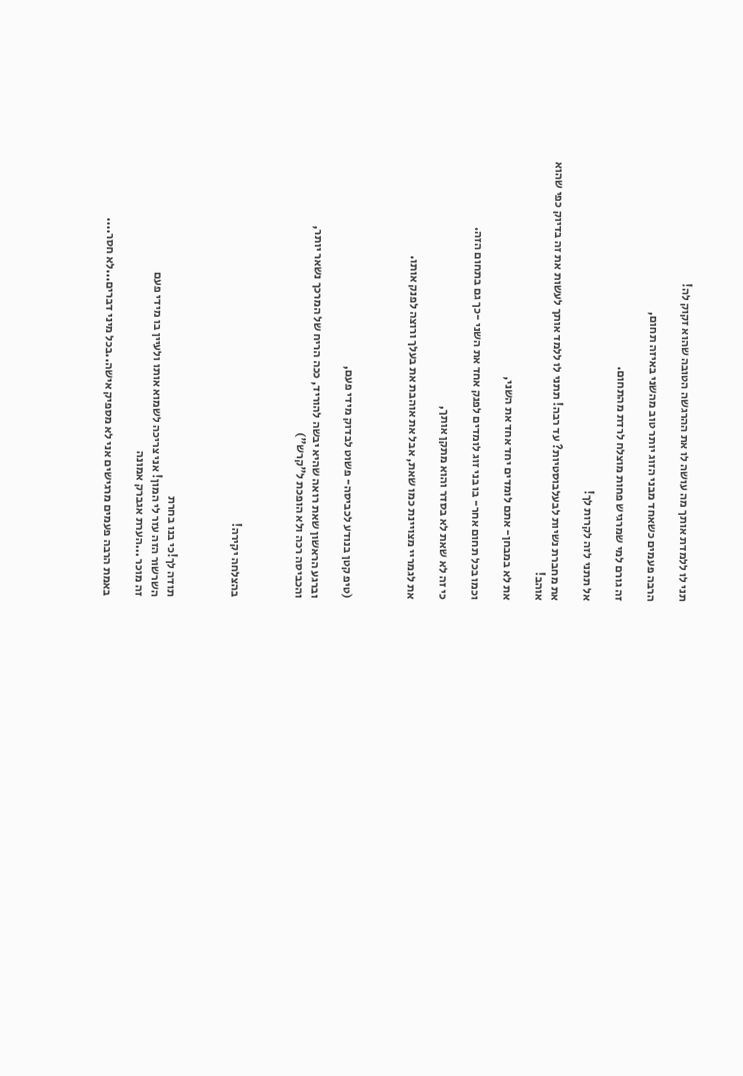תני לו ללמדת אותך מה עושה לו את ההרגשה הטובה שהוא זקוק לה!

הרבה פעמים כשאחד מבני הזוג יותר טוב מהשני באיזה תחום,

זה גורם למי שמרגיש פחות מוצלח לרדת מהתחום.

אל תתני לזה לקרות לך!

את מחברת נשיות לבעלבוסטיות? עד רבה! תתני לו ללמד אותך לעשות את זה בדיוק כפי שהוא אוהב!

את לא במבחן- אתם לומדים יחד אחד את השני,

וכמו בכל תחום אחר- בו בני זוג לומדים לפנק אחד את השני -כך גם בתחום הזה.

כי זה לא שאת לא בסדר והוא מתקן אותך,

את לגמריי מצויינת כמו שאת, אבל את אוהבת את בעלך ורוצה לפנק אותו.



(טיפ קטן בנודע לכביסה- פשוט לבדוק מידי פעם,

וברגע הראשון שאת רואה שהיא יבשה להוריד, ככה הריח של המרכך נשאר יותר,
והכביסה רכה ולא הופכת ל"קרש")



בהצלחה יקירה!



תודה לך!כי בנו בחרת
השרשור הזה עזר לי המון! אני צריכה לשמוא אותו ולעיין בו מידי פעם
זה מוכר ...הערת אגברק אמונה

באמת הרבה פעמים מרגישים אני לא מספיק אישה..בכל מיני דברים...לא חסר....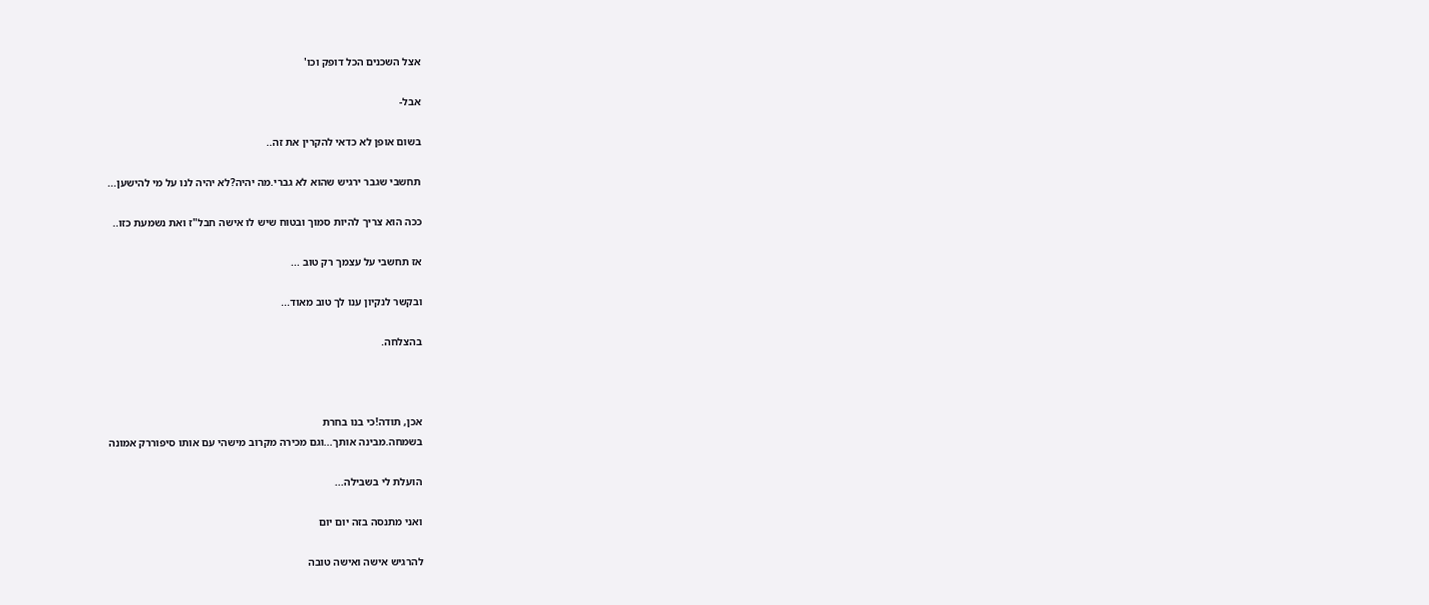אצל השכנים הכל דופק וכו'

אבל-

בשום אופן לא כדאי להקרין את זה..

תחשבי שגבר ירגיש שהוא לא גברי.מה יהיה?לא יהיה לנו על מי להישען...

ככה הוא צריך להיות סמוך ובטוח שיש לו אישה חבל"ז ואת נשמעת כזו..

אז תחשבי על עצמך רק טוב ...

ובקשר לנקיון ענו לך טוב מאוד...

בהצלחה.



אכן, תודה!כי בנו בחרת
בשמחה.מבינה אותך...וגם מכירה מקרוב מישהי עם אותו סיפוררק אמונה

הועלת לי בשבילה...

ואני מתנסה בזה יום יום

להרגיש אישה ואישה טובה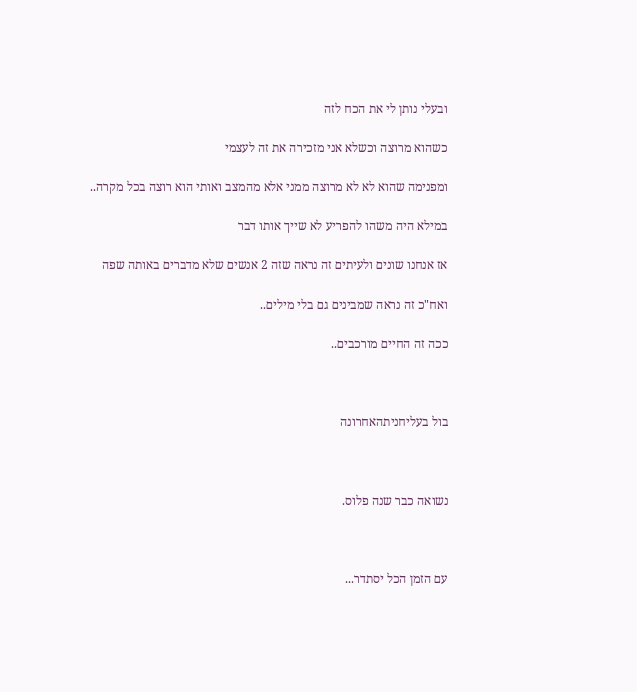ובעלי נותן לי את הכח לזה

כשהוא מרוצה וכשלא אני מזכירה את זה לעצמי

ומפנימה שהוא לא לא מרוצה ממני אלא מהמצב ואותי הוא רוצה בכל מקרה..

במילא היה משהו להפריע לא שייך אותו דבר

אז אנחנו שונים ולעיתים זה נראה שזה 2 אנשים שלא מדברים באותה שפה

ואח"כ זה נראה שמבינים גם בלי מילים..

ככה זה החיים מורכבים..



בול בעליחניתהאחרונה



נשואה כבר שנה פלוס.



עם הזמן הכל יסתדר...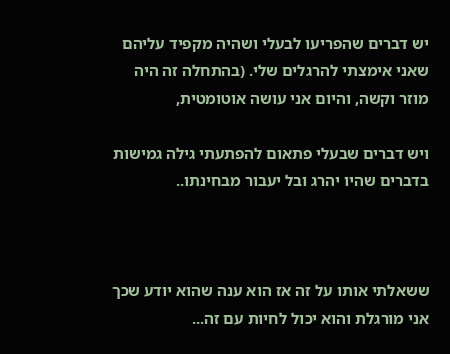יש דברים שהפריעו לבעלי ושהיה מקפיד עליהם שאני אימצתי להרגלים שלי. (בהתחלה זה היה מוזר וקשה, והיום אני עושה אוטומטית,

ויש דברים שבעלי פתאום להפתעתי גילה גמישות בדברים שהיו יהרג ובל יעבור מבחינתו..



ששאלתי אותו על זה אז הוא ענה שהוא יודע שכך אני מורגלת והוא יכול לחיות עם זה...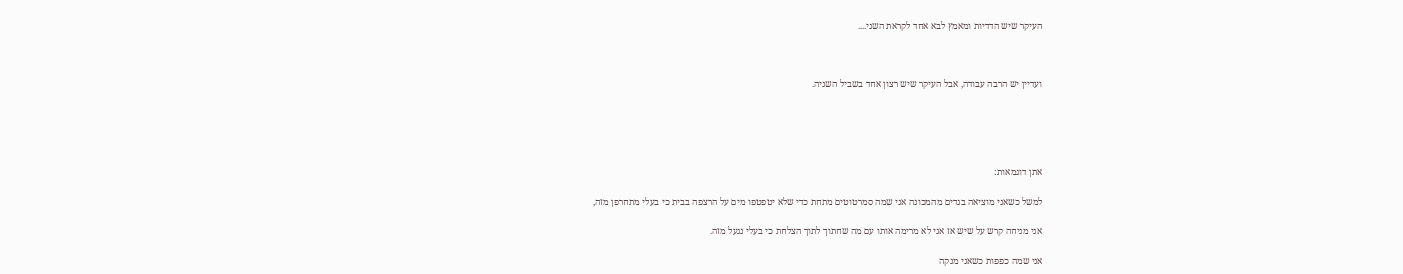העיקר שיש הדדיות ומאמץ לבא אחד לקראת השני....



ועדיין יש הרבה עבודה, אבל העיקר שיש רצון אחד בשביל השניה.





אתן דוגמאות:

למשל כשאני מוציאה בגדים מהמכונה אני שמה סמרטוטים מתחת כדי שלא יטפטפו מים על הרצפה בבית כי בעלי מתחרפן מזה,

אני מניחה קרש על שיש אז אני לא מרימה אותו עם מה שחתוך לתוך הצלחת כי בעלי נגעל מזה.

אני שמה כפפות כשאני מנקה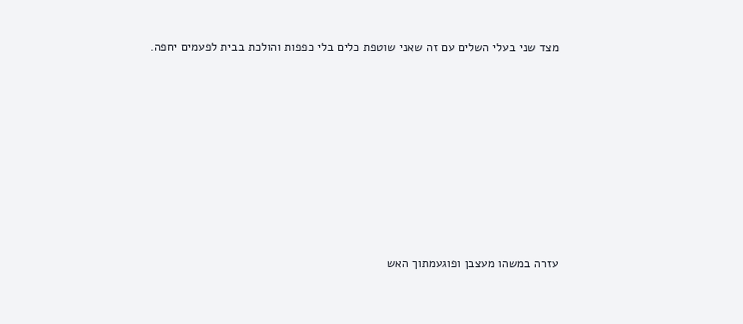מצד שני בעלי השלים עם זה שאני שוטפת כלים בלי כפפות והולכת בבית לפעמים יחפה.











עזרה במשהו מעצבן ופוגעמתוך האש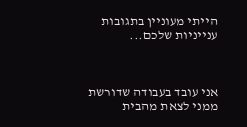הייתי מעוניין בתגובות ענייניות שלכם...



אני עובד בעבודה שדורשת ממני לצאת מהבית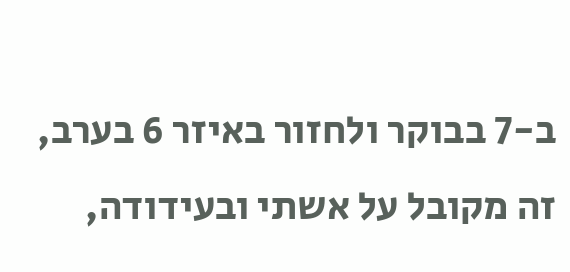ב-7 בבוקר ולחזור באיזר 6 בערב, זה מקובל על אשתי ובעידודה,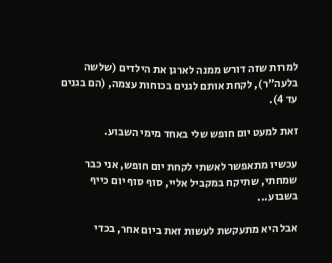למרות שזה דורש ממנה לארגן את הילדים (שלשה בלעה"ר), לקחת אותם לגנים בכוחות עצמה, (הם בגנים עד 4).

זאת למעט יום חופש שלי באחד מימי השבוע.

עכשיו מתאפשר לאשתי לקחת יום חופש, אני כבר שמחתי, שתיקח במקביל אליי, סוף סוף יום כייף בשבוע...

אבל היא מתעקשת לעשות זאת ביום אחר, בכדי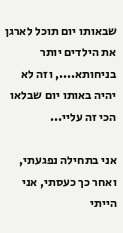שבאותו יום תוכל לארגן את הילדים יותר בניחותא...., וזה לא יהיה באותו יום שבלאו הכי זה עליי...

אני בתחילה נפגעתי, ואחר כך כעסתי, אני הייתי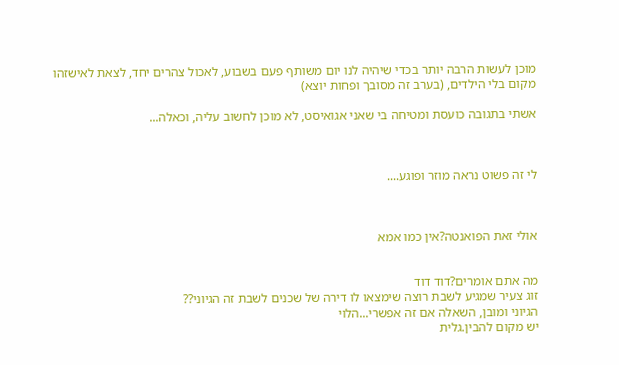מוכן לעשות הרבה יותר בכדי שיהיה לנו יום משותף פעם בשבוע, לאכול צהרים יחד, לצאת לאישזהו מקום בלי הילדים, (בערב זה מסובך ופחות יוצא)

אשתי בתגובה כועסת ומטיחה בי שאני אגואיסט, לא מוכן לחשוב עליה, וכאלה...



לי זה פשוט נראה מוזר ופוגע....



אולי זאת הפואנטה?אין כמו אמא


מה אתם אומרים?דוד דוד
זוג צעיר שמגיע לשבת רוצה שימצאו לו דירה של שכנים לשבת זה הגיוני??
הגיוני ומובן, השאלה אם זה אפשרי...הלוי
יש מקום להבין.גלית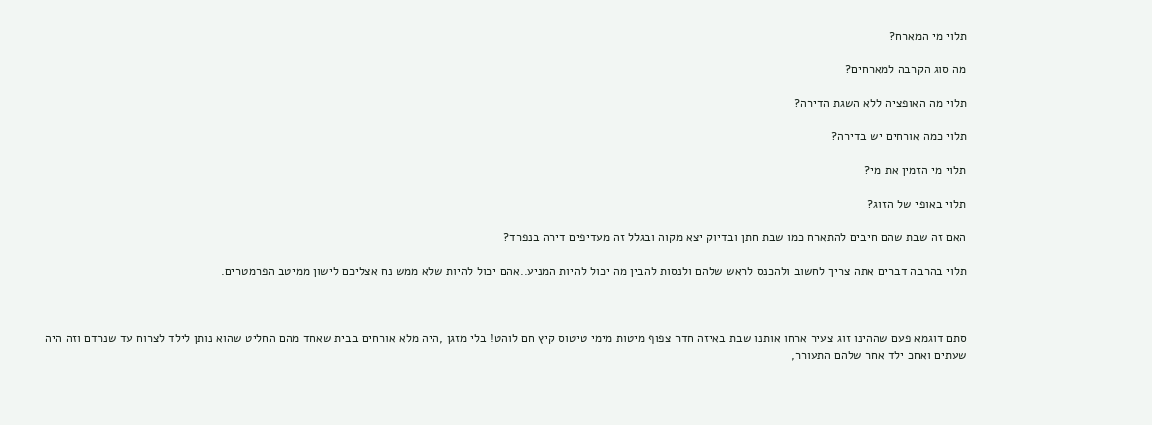תלוי מי המארח?

מה סוג הקרבה למארחים?

תלוי מה האופציה ללא השגת הדירה?

תלוי כמה אורחים יש בדירה?

תלוי מי הזמין את מי?

תלוי באופי של הזוג?

האם זה שבת שהם חיבים להתארח כמו שבת חתן ובדיוק יצא מקוה ובגלל זה מעדיפים דירה בנפרד?

תלוי בהרבה דברים אתה צריך לחשוב ולהכנס לראש שלהם ולנסות להבין מה יכול להיות המניע..אהם יכול להיות שלא ממש נח אצליכם לישון ממיטב הפרמטרים.



סתם דוגמא פעם שההינו זוג צעיר ארחו אותנו שבת באיזה חדר צפוף מיטות מימי טיטוס קיץ חם לוהט! בלי מזגן ,היה מלא אורחים בבית שאחד מהם החליט שהוא נותן לילד לצרוח עד שנרדם וזה היה שעתים ואחכ ילד אחר שלהם התעורר,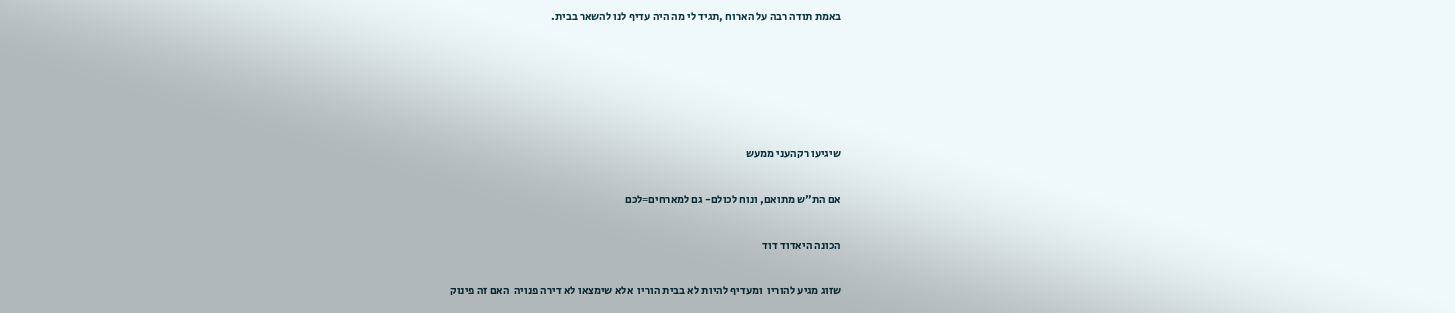באמת תודה רבה על הארוח ,תגיד לי מה היה עדיף לנו להשאר בבית.





שיגיעו רקהעני ממעש

אם הת"ש מתואם, ונוח לכולם- גם למארחים=לכם

הכונה היאדוד דוד

שזוג מגיע להוריו  ומעדיף להיות לא בבית הוריו  אלא שימצאו לא דירה פנויה  האם זה פינוק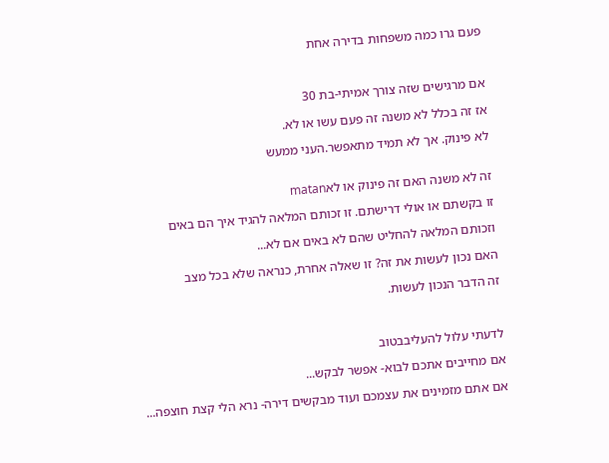פעם גרו כמה משפחות בדירה אחת



אם מרגישים שזה צורך אמיתי-בת 30

אז זה בכלל לא משנה זה פעם עשו או לא.

לא פינוק. אך לא תמיד מתאפשר.העני ממעש


זה לא משנה האם זה פינוק או לאmatan

זו בקשתם או אולי דרישתם. זו זכותם המלאה להגיד איך הם באים

וזכותם המלאה להחליט שהם לא באים אם לא...

האם נכון לעשות את זה? זו שאלה אחרת, כנראה שלא בכל מצב

זה הדבר הנכון לעשות.



לדעתי עלול להעליבבטוב

אם מחייבים אתכם לבוא- אפשר לבקש...

אם אתם מזמינים את עצמכם ועוד מבקשים דירה- נרא הלי קצת חוצפה...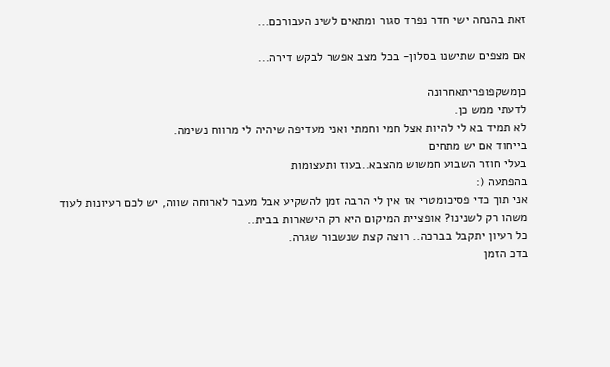זאת בהנחה ישי חדר נפרד סגור ומתאים לשינ העבורכם...

אם מצפים שתישנו בסלון- בכל מצב אפשר לבקש דירה...

כןמשקפופריתאחרונה
לדעתי ממש כן.
לא תמיד בא לי להיות אצל חמי וחמתי ואני מעדיפה שיהיה לי מרווח נשימה.
בייחוד אם יש מתחים
בעלי חוזר השבוע חמשוש מהצבא..בעוז ותעצומות
בהפתעה (:
אני תוך כדי פסיכומטרי אז אין לי הרבה זמן להשקיע אבל מעבר לארוחה שווה, יש לכם רעיונות לעוד משהו רק לשנינו? אופציית המיקום היא רק הישארות בבית..
כל רעיון יתקבל בברכה.. רוצה קצת שנשבור שגרה.
בדכ הזמן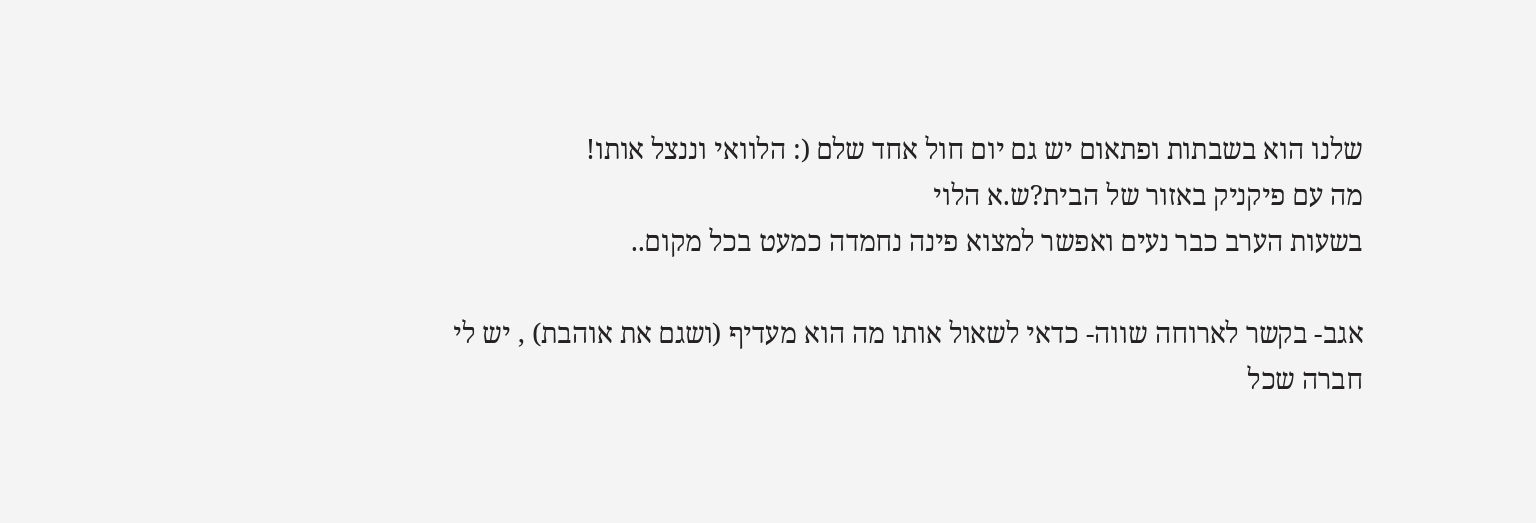שלנו הוא בשבתות ופתאום יש גם יום חול אחד שלם (: הלוואי וננצל אותו!
מה עם פיקניק באזור של הבית?ש.א הלוי
בשעות הערב כבר נעים ואפשר למצוא פינה נחמדה כמעט בכל מקום..

אגב- בקשר לארוחה שווה- כדאי לשאול אותו מה הוא מעדיף (ושגם את אוהבת) , יש לי חברה שכל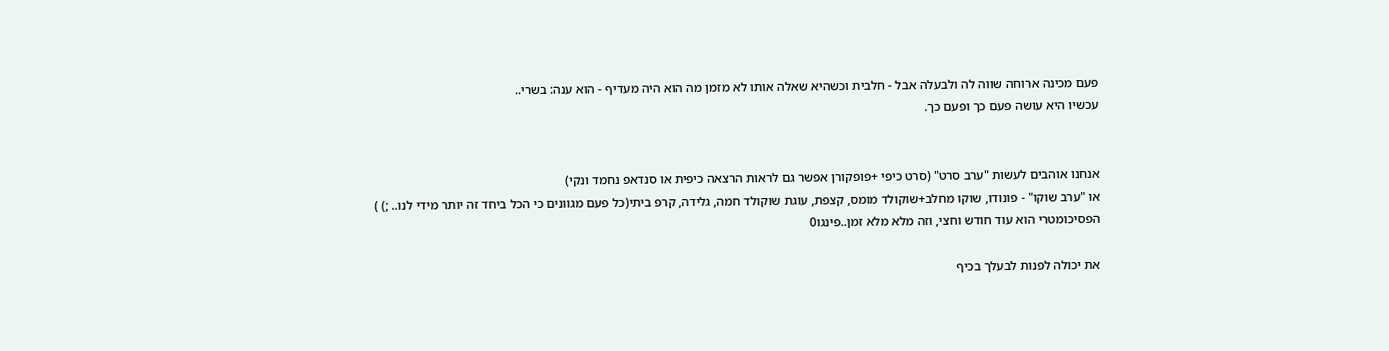פעם מכינה ארוחה שווה לה ולבעלה אבל - חלבית וכשהיא שאלה אותו לא מזמן מה הוא היה מעדיף - הוא ענה: בשרי..
עכשיו היא עושה פעם כך ופעם כך.


אנחנו אוהבים לעשות "ערב סרט" (סרט כיפי +פופקורן אפשר גם לראות הרצאה כיפית או סנדאפ נחמד ונקי)
או "ערב שוקו" - פונודו, שוקו מחלב+שוקולד מומס, קצפת, עוגת שוקולד חמה, גלידה, קרפ ביתי(כל פעם מגוונים כי הכל ביחד זה יותר מידי לנו.. ;) )
הפסיכומטרי הוא עוד חודש וחצי, וזה מלא מלא זמן..פינגו0

את יכולה לפנות לבעלך בכיף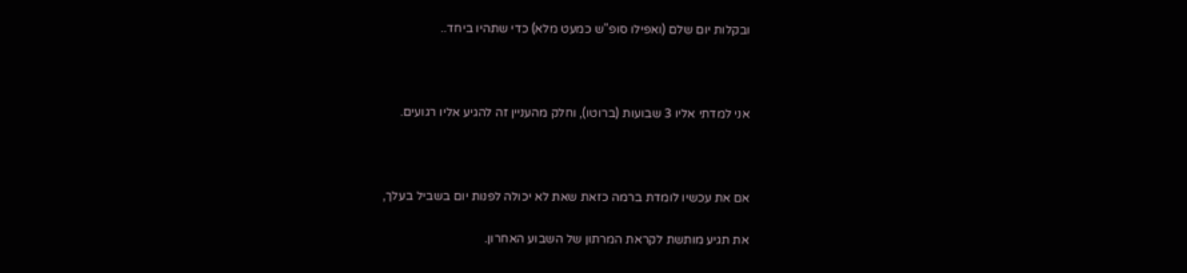ובקלות יום שלם (ואפילו סופ"ש כמעט מלא) כדי שתהיו ביחד..



אני למדתי אליו 3 שבועות (ברוטו), וחלק מהעניין זה להגיע אליו רגועים.



אם את עכשיו לומדת ברמה כזאת שאת לא יכולה לפנות יום בשביל בעלך,

את תגיע מותשת לקראת המרתון של השבוע האחרון.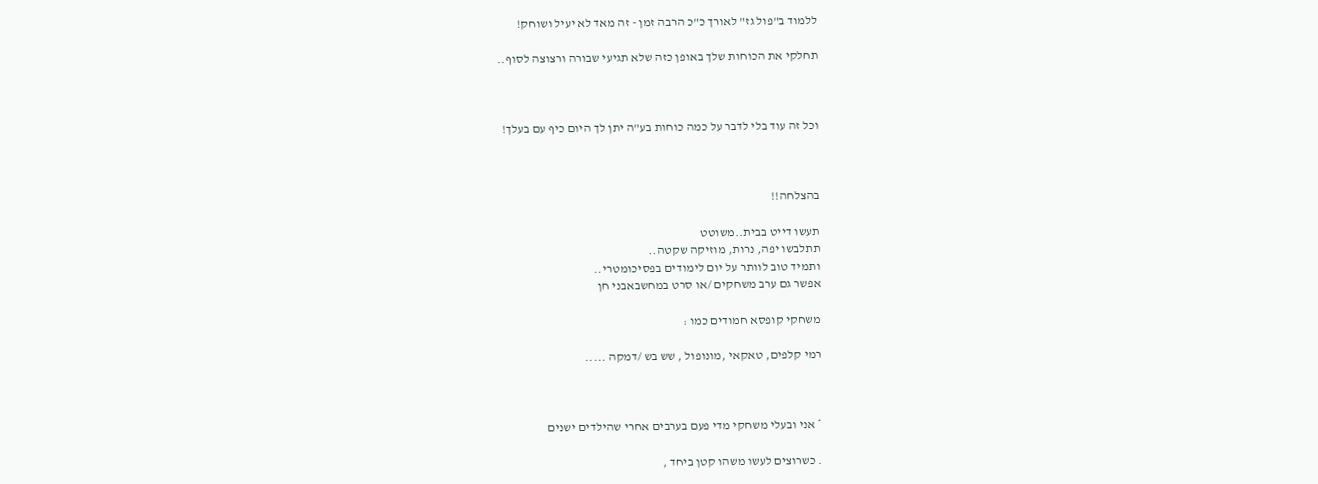ללמוד ב"פול גז" לאורך כ"כ הרבה זמן - זה מאד לא יעיל ושוחק!

תחלקי את הכוחות שלך באופן כזה שלא תגיעי שבורה ורצוצה לסוף..



וכל זה עוד בלי לדבר על כמה כוחות בע"ה יתן לך היום כיף עם בעלך!



בהצלחה!!

תעשו דייט בבית..משוטט
תתלבשו יפה, נרות, מוזיקה שקטה..
ותמיד טוב לוותר על יום לימודים בפסיכומטרי..
אפשר גם ערב משחקים /או סרט במחשבאבני חן

משחקי קופסא חמודים כמו :

רמי קלפים, טאקאי ,מונופול , שש בש /דמקה .....



* אני ובעלי משחקי מדי פעם בערבים אחרי שהילדים ישנים

. כשרוצים לעשו משהו קטן ביחד ,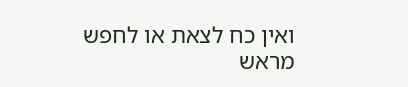ואין כח לצאת או לחפש מראש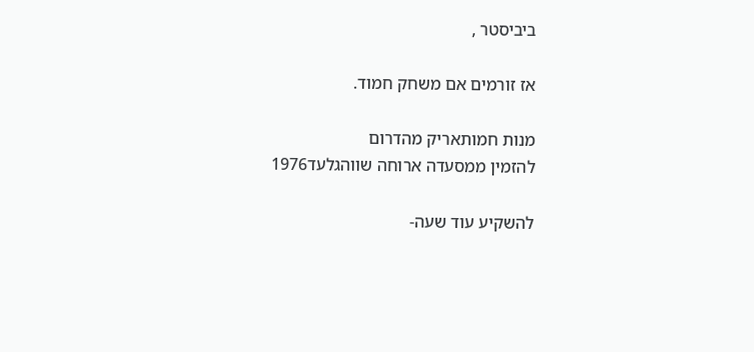ביביסטר ,

אז זורמים אם משחק חמוד.

מנות חמותאריק מהדרום
להזמין ממסעדה ארוחה שווהגלעד1976

להשקיע עוד שעה-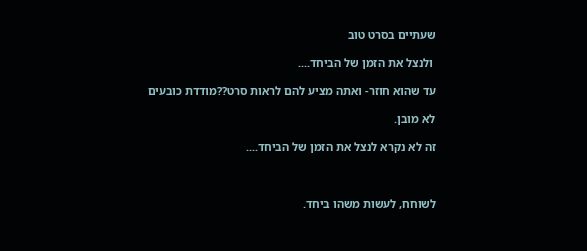שעתיים בסרט טוב

 ולנצל את הזמן של הביחד....

עד שהוא חוזר- ואתה מציע להם לראות סרט??מודדת כובעים

לא מובן.

זה לא נקרא לנצל את הזמן של הביחד....



לשוחח, לעשות משהו ביחד.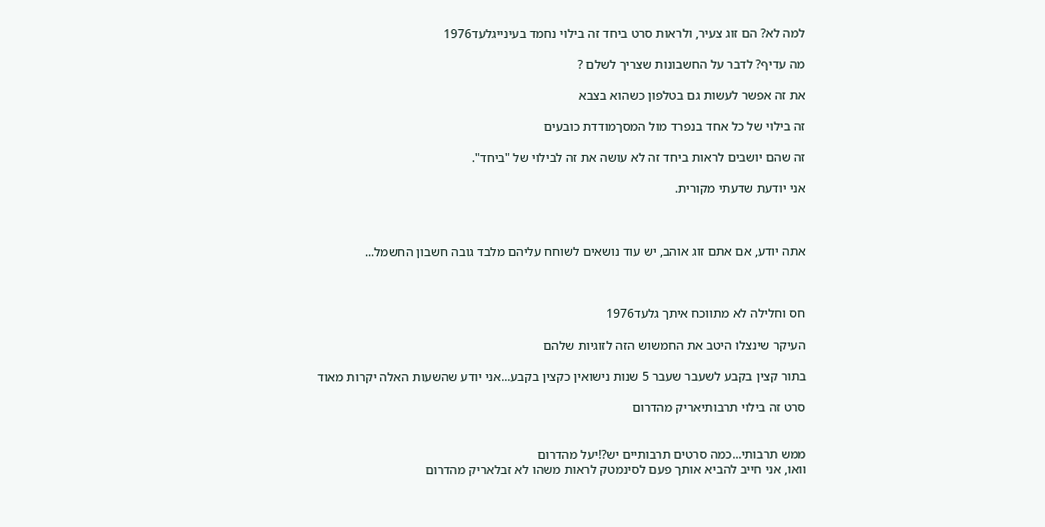למה לא? הם זוג צעיר, ולראות סרט ביחד זה בילוי נחמד בעינייגלעד1976

מה עדיף? לדבר על החשבונות שצריך לשלם ?

את זה אפשר לעשות גם בטלפון כשהוא בצבא

זה בילוי של כל אחד בנפרד מול המסךמודדת כובעים

זה שהם יושבים לראות ביחד זה לא עושה את זה לבילוי של "ביחד".

אני יודעת שדעתי מקורית.



אתה יודע, אם אתם זוג אוהב, יש עוד נושאים לשוחח עליהם מלבד גובה חשבון החשמל...



חס וחלילה לא מתווכח איתך גלעד1976

העיקר שינצלו היטב את החמשוש הזה לזוגיות שלהם

בתור קצין בקבע לשעבר שעבר 5 שנות נישואין כקצין בקבע...אני יודע שהשעות האלה יקרות מאוד

סרט זה בילוי תרבותיאריק מהדרום


ממש תרבותי...כמה סרטים תרבותיים יש?!יעל מהדרום
וואו, אני חייב להביא אותך פעם לסינמטק לראות משהו לא זבלאריק מהדרום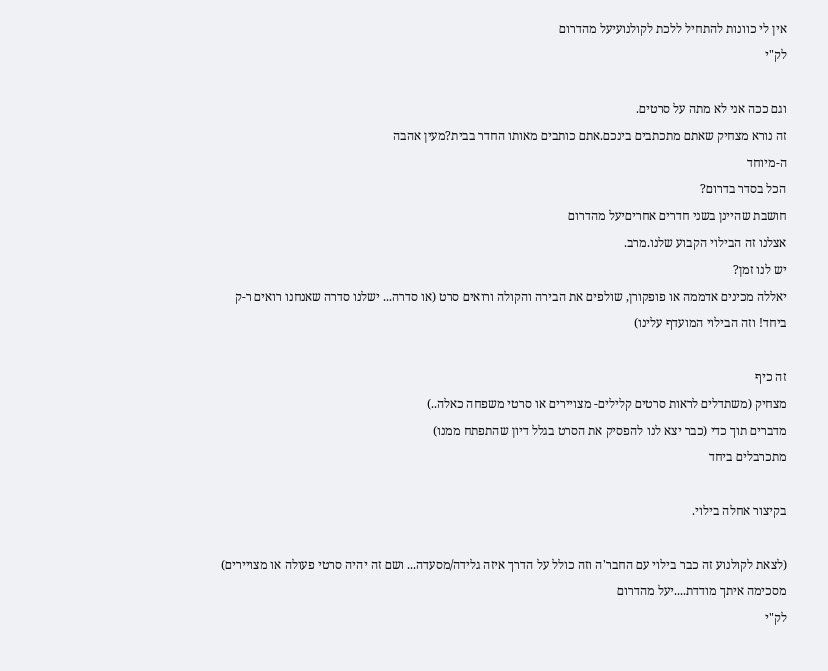אין לי כוונות להתחיל ללכת לקולנועיעל מהדרום
לק"י

וגם ככה אני לא מתה על סרטים.
זה נורא מצחיק שאתם מתכתבים בינכם.אתם כותבים מאותו החדר בבית?מעין אהבה
ה-מיוחד
הכל בסדר בדרום?
חושבת שהיינן בשני חדרים אחריםיעל מהדרום
אצלנו זה הבילוי הקבוע שלנו.מרב.
יש לנו זמן?
יאללה מכינים אדממה או פופקורן, שולפים את הבירה והקולה ורואים סרט (או סדרה... ישלנו סדרה שאנחנו רואים ר-ק ביחד! וזה הבילוי המועדף עלינו)

זה כיף
מצחיק (משתדלים לראות סרטים קלילים- מצויירים או סרטי משפחה כאלה..)
מדברים תוך כדי (כבר יצא לנו להפסיק את הסרט בגלל דיון שהתפתח ממנו)
מתכרבלים ביחד

בקיצור אחלה בילוי.

(לצאת לקולנוע זה כבר בילוי עם החבר'ה וזה כולל על הדרך איזה גלידה/מסעדה... ושם זה יהיה סרטי פעולה או מצויירים)
מסכימה איתך מודדת....יעל מהדרום
לק"י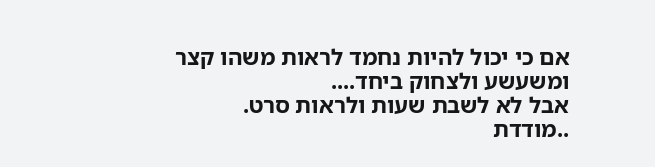אם כי יכול להיות נחמד לראות משהו קצר ומשעשע ולצחוק ביחד....
אבל לא לשבת שעות ולראות סרט.
..מודדת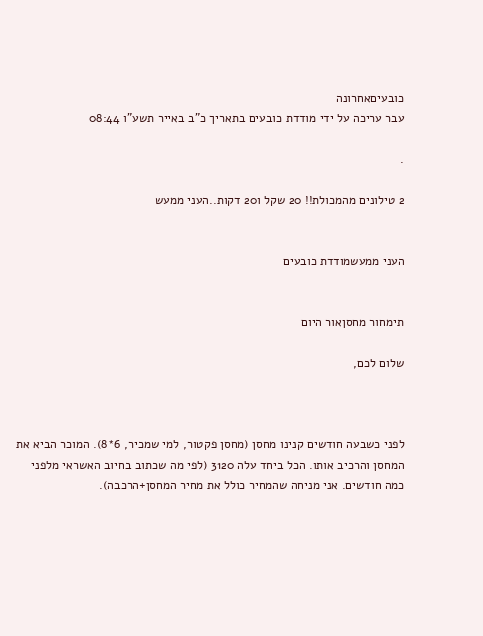כובעיםאחרונה
עבר עריכה על ידי מודדת כובעים בתאריך כ"ב באייר תשע"ו 08:44

.

2 טילונים מהמכולת!! 20 שקל ו20 דקות..העני ממעש


העני ממעשמודדת כובעים


תימחור מחסןאור היום

שלום לכם,



לפני כשבעה חודשים קנינו מחסן (מחסן פקטור, למי שמכיר, 6*8). המוכר הביא את המחסן והרכיב אותו. הכל ביחד עלה 3120 (לפי מה שכתוב בחיוב האשראי מלפני כמה חודשים. אני מניחה שהמחיר כולל את מחיר המחסן+הרכבה).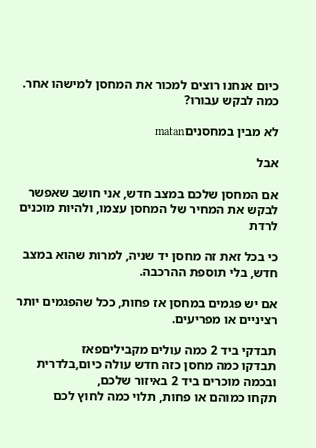כיום אנחנו רוצים למכור את המחסן למישהו אחר. כמה לבקש עבורו?

לא מבין במחסניםmatan

אבל

אם המחסן שלכם במצב חדש, אני חושב שאפשר לבקש את המחיר של המחסן עצמו, ולהיות מוכנים לרדת

כי בכל זאת זה מחסן יד שניה, למרות שהוא במצב חדש, בלי תוספת ההרכבה.

אם יש פגמים במחסן אז פחות, ככל שהפגמים יותר רציניים או מפריעים.

תבדקי ביד 2 כמה עולים מקביליםפאז
תבדקו כמה מחסן כזה חדש עולה כיום,בלדרית
ובכמה מוכרים ביד 2 באיזור שלכם,
תקחו כמוהם או פחות, תלוי כמה לחוץ לכם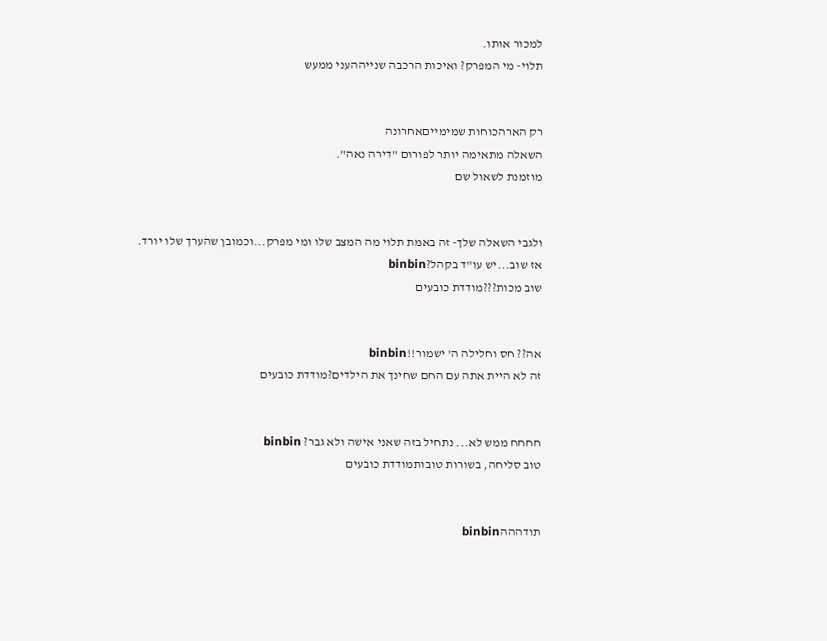למכור אותו.
תלוי- מי המפרק? ואיכות הרכבה שנייההעני ממעש


רק הארהכוחות שמימייםאחרונה
השאלה מתאימה יותר לפורום "דירה נאה".
מוזמנת לשאול שם


ולגבי השאלה שלך- זה באמת תלוי מה המצב שלו ומי מפרק...וכמובן שהערך שלו יורד.
אז שוב...יש עו"ד בקהל?binbin
שוב מכות???מודדת כובעים


אה?? חס וחלילה ה' ישמור!!binbin
זה לא היית אתה עם החם שחינך את הילדים?מודדת כובעים


חחחח ממש לא... נתחיל בזה שאני אישה ולא גבר? binbin
טוב סליחה, בשורות טובותמודדת כובעים


תודהההbinbin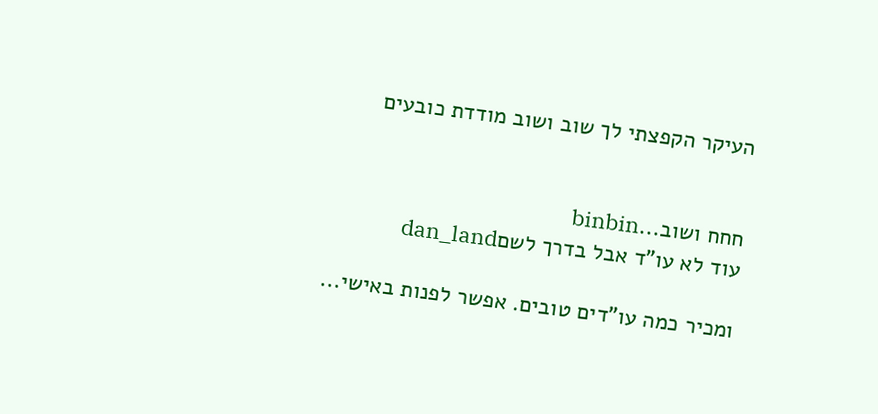העיקר הקפצתי לך שוב ושוב מודדת כובעים


חחח ושוב...binbin
עוד לא עו"ד אבל בדרך לשםdan_land

ומכיר כמה עו"דים טובים. אפשר לפנות באישי...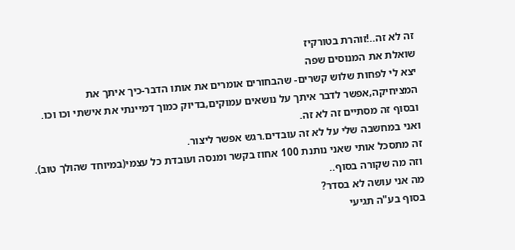זה לא זה..!זוהרת בטורקיז
שואלת את המנוסים שפה
יצא לי לפחות שלוש קשרים- שהבחורים אומרים את אותו הדבר-כיך איתך את המציחיקה,אפשר לדבר איתך על נושאים עמוקים,בדיוק כמוך דמיינתי את אישתי וכו וכו.
ובסוף זה מסתיים זה לא זה.
ואני במחשבה שלי על לא זה עובדים.רגש אפשר ליצור.
זה מתסכל אותי שאני נותנת 100 אחוז בקשר ומנסה ועובדת כל עצמי(במיוחד שהולך טוב).
וזה מה שקורה בסוף..
מה אני עושה לא בסדר?
בסוף בע"ה תגיעי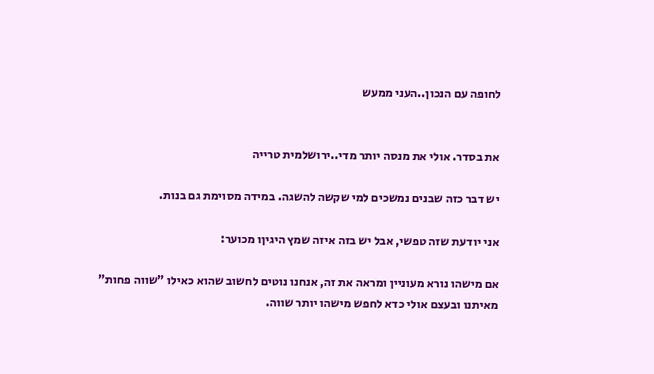לחופה עם הנכון..העני ממעש


את בסדר. אולי את מנסה יותר מדי..ירושלמית טרייה

יש דבר כזה שבנים נמשכים למי שקשה להשגה. במידה מסוימת גם בנות.

אני יודעת שזה טפשי, אבל יש בזה איזה שמץ היגיןו מכוער:

אם מישהו נורא מעוניין ומראה את זה, אנחנו נוטים לחשוב שהוא כאילו "שווה פחות" מאיתנו ובעצם אולי כדא לחפש מישהו יותר שווה.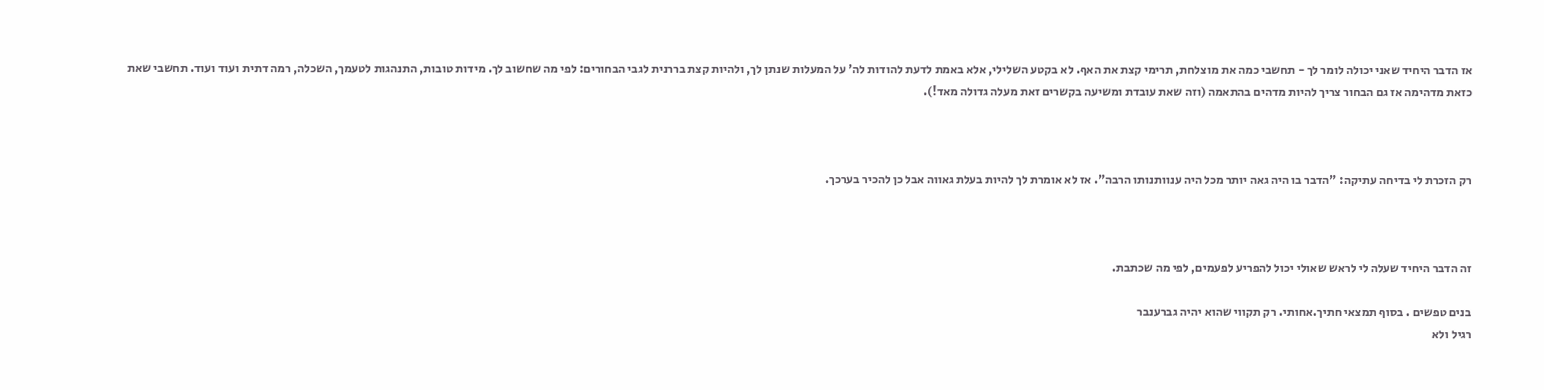אז הדבר היחיד שאני יכולה לומר לך - תחשבי כמה את מוצלחת, תרימי קצת את האף. לא בקטע השלילי, אלא באמת לדעת להודות לה' על המעלות שנתן לך, ולהיות קצת בררנית לגבי הבחורים: לפי מה שחשוב לך. מידות טובות, התנהגות לטעמך, השכלה, רמה דתית ועוד ועוד. תחשבי שאת כזאת מדהימה אז גם הבחור צריך להיות מדהים בהתאמה (וזה שאת עובדת ומשיעה בקשרים זאת מעלה גדולה מאד!).



רק הזכרת לי בדיחה עתיקה: "הדבר בו היה גאה יותר מכל היה ענוותנותו הרבה". אז לא אומרת לך להיות בעלת גאווה אבל כן להכיר בערכך.



זה הדבר היחיד שעלה לי לראש שאולי יכול להפריע לפעמים, לפי מה שכתבת.

בנים טפשים . בסוף תמצאי חתיך.אחותי. רק תקווי שהוא יהיה גברענבר
רגיל ולא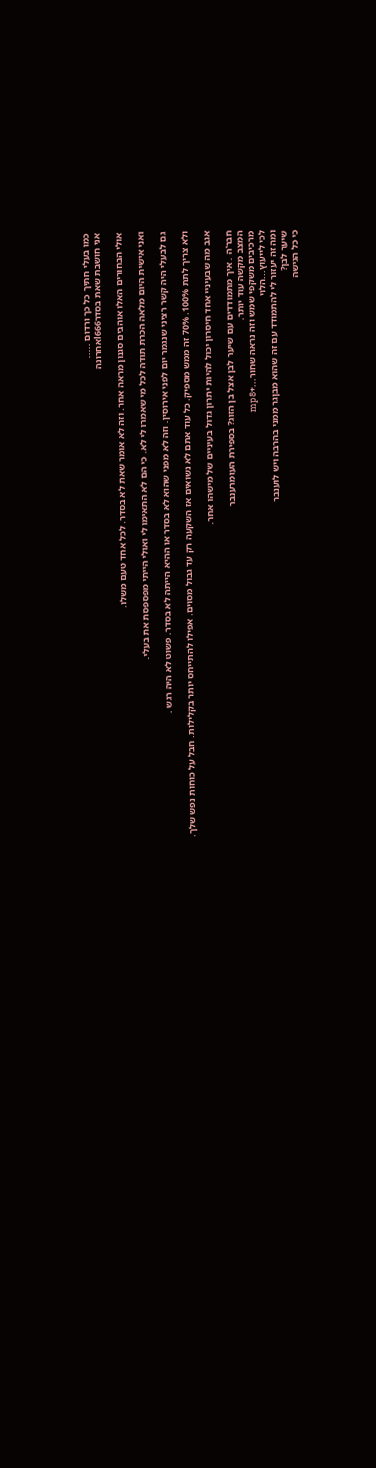כמו בעלי חתיך כל כך ורדום .....
אני חושבת שאת בסדרl666אחרונה

אולי הבחורים האלו אוהבים סגנון מראה אחר. וזה לא אומר שאת לא בסדר. לכל אחד טעם משלו.

ואני אישית היום מלאה הכרת תודה לכל מי שאמרו לי לא. כי הם לא התאימו לי ואולי הייתי מפספסת את בעלי.

גם לבעלי היה קשר רציני שנגמר יום לפני אירוסין. וזה לא מפני שהוא לא בסדר או ההיא הייתה לא בסדר. פשוט לא היה רגש .

ולא צריך לתת 100%. 70% זה ממש מספיק. כל עוד אתם לא נשואים אז השקעה רק עד גבול מסוים. אפילו להתייחס יותר בקלילות. חבל על כוחות נפש שלך.

אגב מה שבעיניי אחד חיסרון יכול להיות יתרון גדול בעיניים של מישהו אחר.

חבר'ה . איך מתמודדים עם שיער לבן אצל בן הזוג? בספירת העומרענבר
המצב מקשה עוד יותר.
מרכיבים משקפי שמש וזה נראה שחור...+mp8
לכי לייעוץ...הלוי
ומה זה יעזור לי להתמודד עם זה שהוא מבןגר ממני בהרבה ויש לוענבר
שיער לבן?
כי כל הגישה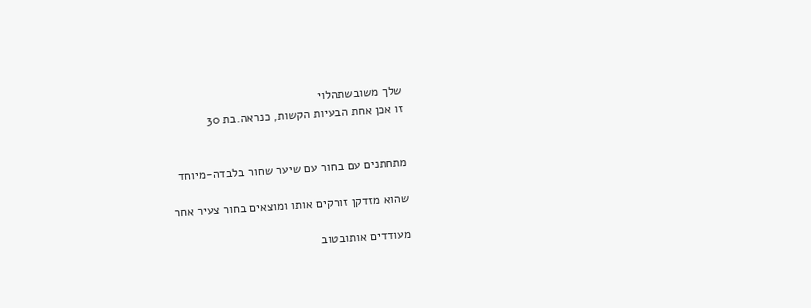שלך משובשתהלוי
זו אכן אחת הבעיות הקשות, כנראה.בת 30


מתחתנים עם בחור עם שיער שחור בלבדה-מיוחד

שהוא מזדקן זורקים אותו ומוצאים בחור צעיר אחר

מעודדים אותובטוב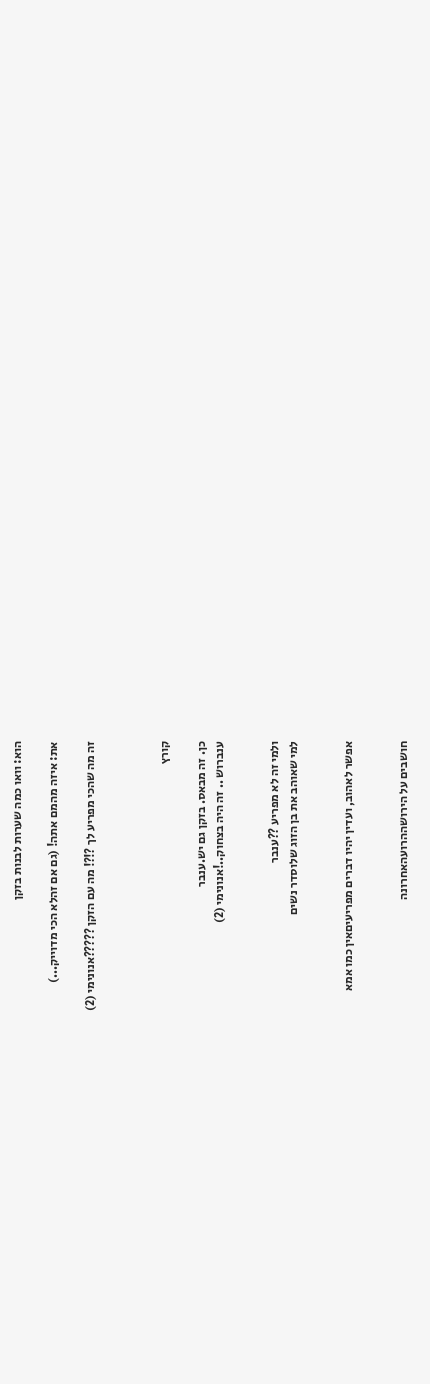הוא: וואו כמה שערות לבנות בזקן

את: איזה מהמם אתה! (גם אם זהלא הכי מדוייק...)

זה מה שהכי מפריע לך ?!?! מה עם הזקן ?????אנונימי (2)



קורץ

כן. זה מבאס. בזקן גם יש.ענבר
ענברוש .. זה היה בצחוק..!אנונימי (2)


ולמי זה לא מפריע ??ענבר
למי שאוהב את בן הזוג שלוסדר נשים


אפשר לאהוב, ועדין יהיו דברים מפריעיםאין כמו אמא


חושבים על הירושההרועהאחרונה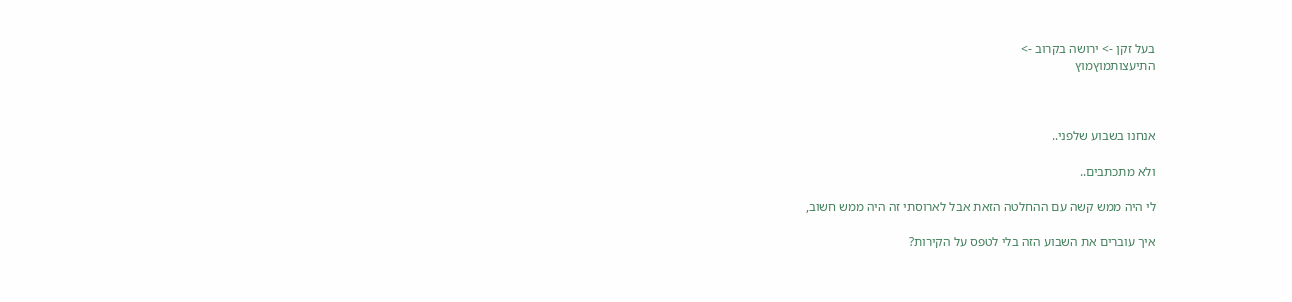בעל זקן -> ירושה בקרוב ->
התיעצותמוץמוץ



אנחנו בשבוע שלפני..

ולא מתכתבים..

לי היה ממש קשה עם ההחלטה הזאת אבל לארוסתי זה היה ממש חשוב,

איך עוברים את השבוע הזה בלי לטפס על הקירות?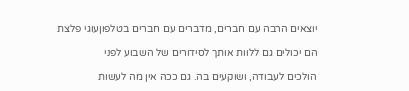יוצאים הרבה עם חברים, מדברים עם חברים בטלפוןעוגי פלצת

הם יכולים גם ללוות אותך לסידורים של השבוע לפני

הולכים לעבודה, ושוקעים בה. גם ככה אין מה לעשות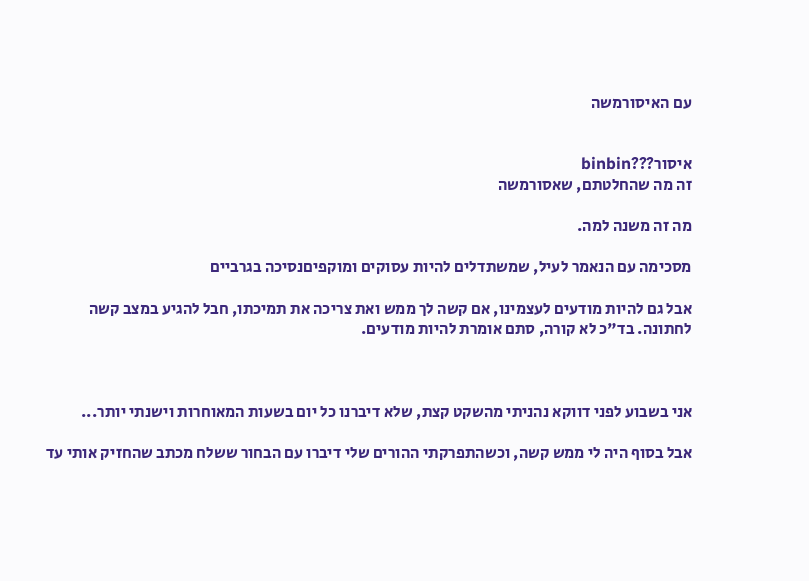עם האיסורמשה


איסור???binbin
זה מה שהחלטתם, שאסורמשה

מה זה משנה למה.

מסכימה עם הנאמר לעיל, שמשתדלים להיות עסוקים ומוקפיםנסיכה בגרביים

אבל גם להיות מודעים לעצמינו, אם קשה לך ממש ואת צריכה את תמיכתו, חבל להגיע במצב קשה לחתונה. בד"כ לא קורה, סתם אומרת להיות מודעים.



אני בשבוע לפני דווקא נהניתי מהשקט קצת, שלא דיברנו כל יום בשעות המאוחרות וישנתי יותר...

אבל בסוף היה לי ממש קשה, וכשהתפרקתי ההורים שלי דיברו עם הבחור ששלח מכתב שהחזיק אותי עד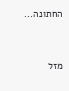החתונה...



מזל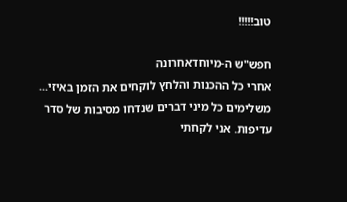טוב!!!!!

חפש"ש ה-מיוחדאחרונה
אחרי כל ההכנות והלחץ לוקחים את הזמן באיזי...
משלימים כל מיני דברים שנדחו מסיבות של סדר עדיפות. אני לקחתי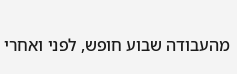מהעבודה שבוע חופש, לפני ואחרי